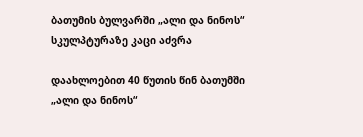ბათუმის ბულვარში „ალი და ნინოს“ სკულპტურაზე კაცი აძვრა

დაახლოებით 40 წუთის წინ ბათუმში „ალი და ნინოს“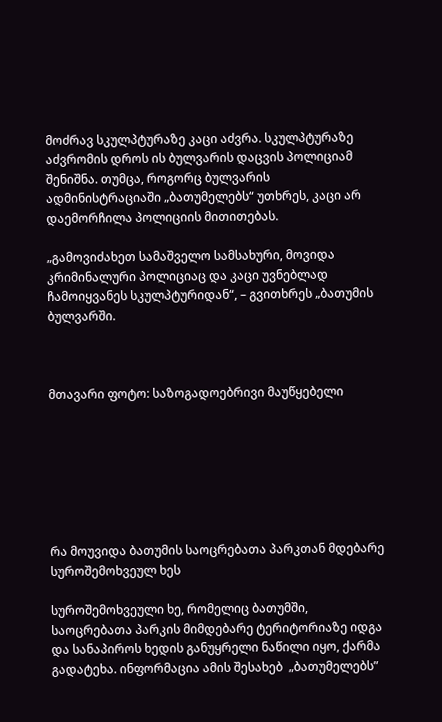მოძრავ სკულპტურაზე კაცი აძვრა. სკულპტურაზე აძვრომის დროს ის ბულვარის დაცვის პოლიციამ შენიშნა. თუმცა, როგორც ბულვარის ადმინისტრაციაში „ბათუმელებს“ უთხრეს, კაცი არ დაემორჩილა პოლიციის მითითებას.

„გამოვიძახეთ სამაშველო სამსახური, მოვიდა კრიმინალური პოლიციაც და კაცი უვნებლად ჩამოიყვანეს სკულპტურიდან“, – გვითხრეს „ბათუმის ბულვარში.



მთავარი ფოტო: საზოგადოებრივი მაუწყებელი







რა მოუვიდა ბათუმის საოცრებათა პარკთან მდებარე სუროშემოხვეულ ხეს

სუროშემოხვეული ხე, რომელიც ბათუმში, საოცრებათა პარკის მიმდებარე ტერიტორიაზე იდგა და სანაპიროს ხედის განუყრელი ნაწილი იყო, ქარმა გადატეხა. ინფორმაცია ამის შესახებ  „ბათუმელებს”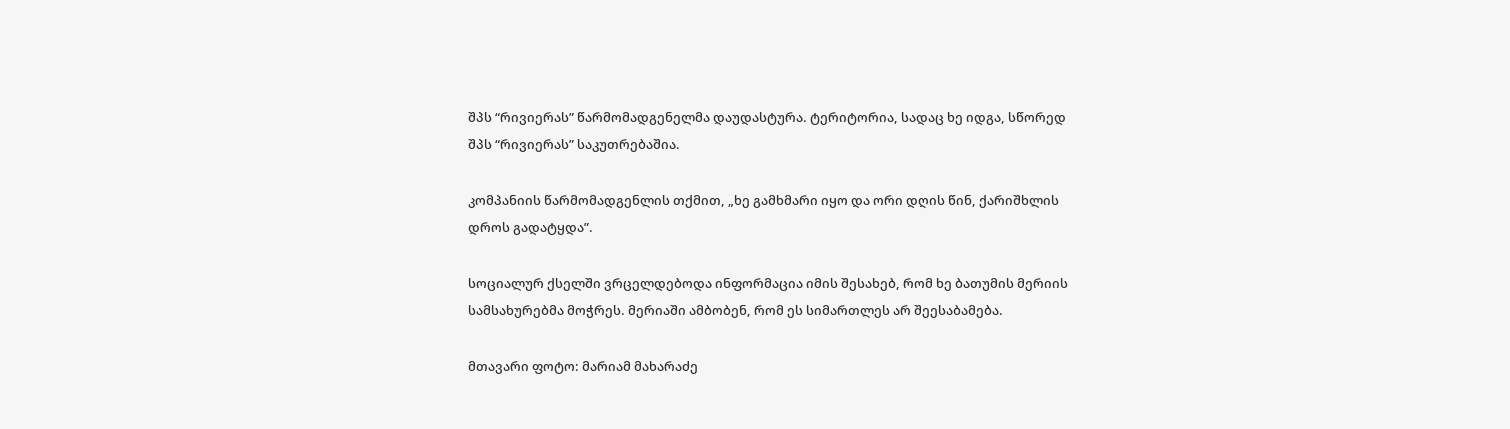შპს “რივიერას” წარმომადგენელმა დაუდასტურა. ტერიტორია, სადაც ხე იდგა, სწორედ  შპს “რივიერას” საკუთრებაშია.

კომპანიის წარმომადგენლის თქმით, „ხე გამხმარი იყო და ორი დღის წინ, ქარიშხლის დროს გადატყდა”.

სოციალურ ქსელში ვრცელდებოდა ინფორმაცია იმის შესახებ, რომ ხე ბათუმის მერიის სამსახურებმა მოჭრეს. მერიაში ამბობენ, რომ ეს სიმართლეს არ შეესაბამება.

მთავარი ფოტო: მარიამ მახარაძე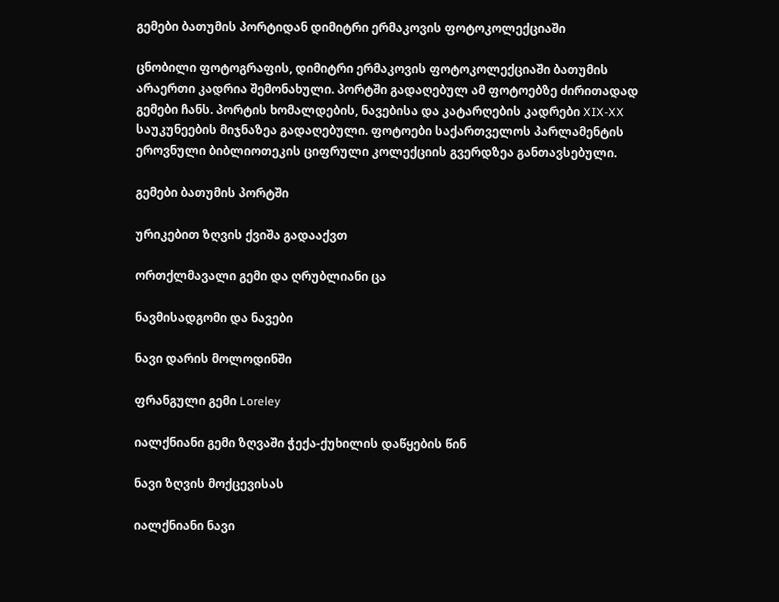გემები ბათუმის პორტიდან დიმიტრი ერმაკოვის ფოტოკოლექციაში

ცნობილი ფოტოგრაფის, დიმიტრი ერმაკოვის ფოტოკოლექციაში ბათუმის არაერთი კადრია შემონახული. პორტში გადაღებულ ამ ფოტოებზე ძირითადად  გემები ჩანს. პორტის ხომალდების, ნავებისა და კატარღების კადრები XIX-XX საუკუნეების მიჯნაზეა გადაღებული. ფოტოები საქართველოს პარლამენტის ეროვნული ბიბლიოთეკის ციფრული კოლექციის გვერდზეა განთავსებული.

გემები ბათუმის პორტში

ურიკებით ზღვის ქვიშა გადააქვთ

ორთქლმავალი გემი და ღრუბლიანი ცა

ნავმისადგომი და ნავები

ნავი დარის მოლოდინში

ფრანგული გემი Loreley

იალქნიანი გემი ზღვაში ჭექა-ქუხილის დაწყების წინ

ნავი ზღვის მოქცევისას

იალქნიანი ნავი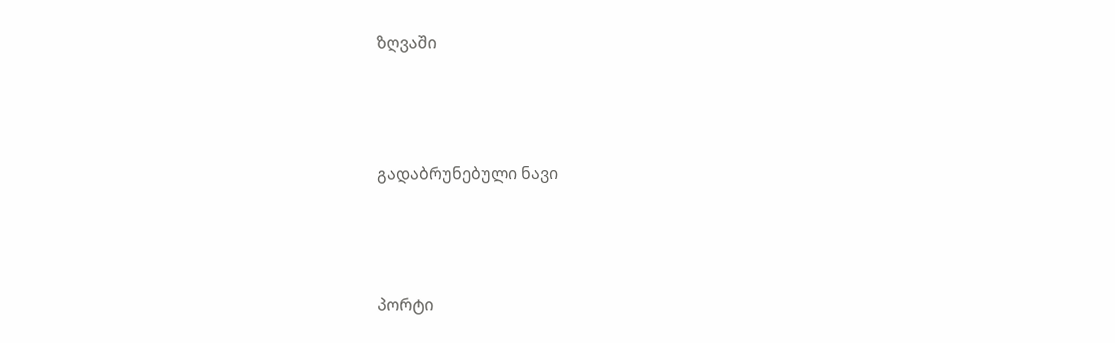ზღვაში



გადაბრუნებული ნავი



პორტი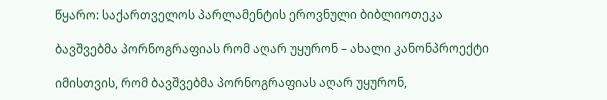წყარო: საქართველოს პარლამენტის ეროვნული ბიბლიოთეკა

ბავშვებმა პორნოგრაფიას რომ აღარ უყურონ – ახალი კანონპროექტი

იმისთვის, რომ ბავშვებმა პორნოგრაფიას აღარ უყურონ,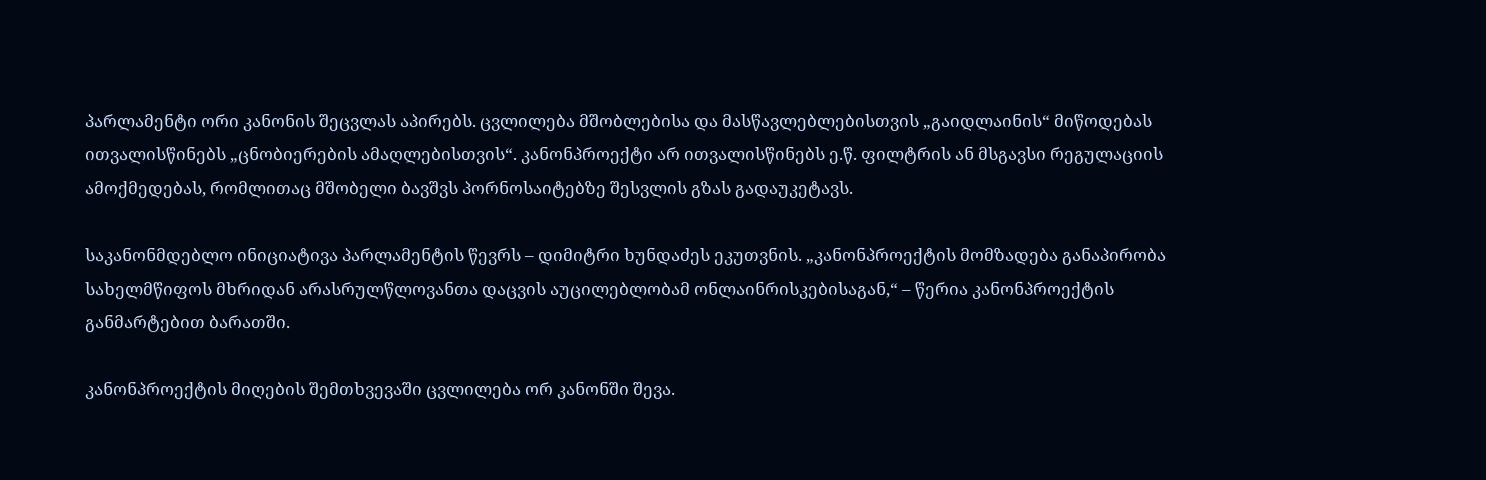პარლამენტი ორი კანონის შეცვლას აპირებს. ცვლილება მშობლებისა და მასწავლებლებისთვის „გაიდლაინის“ მიწოდებას ითვალისწინებს „ცნობიერების ამაღლებისთვის“. კანონპროექტი არ ითვალისწინებს ე.წ. ფილტრის ან მსგავსი რეგულაციის ამოქმედებას, რომლითაც მშობელი ბავშვს პორნოსაიტებზე შესვლის გზას გადაუკეტავს.

საკანონმდებლო ინიციატივა პარლამენტის წევრს – დიმიტრი ხუნდაძეს ეკუთვნის. „კანონპროექტის მომზადება განაპირობა სახელმწიფოს მხრიდან არასრულწლოვანთა დაცვის აუცილებლობამ ონლაინრისკებისაგან,“ – წერია კანონპროექტის განმარტებით ბარათში.

კანონპროექტის მიღების შემთხვევაში ცვლილება ორ კანონში შევა.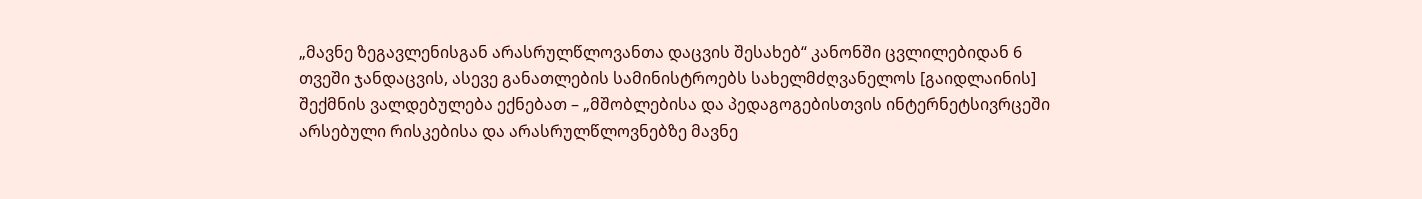„მავნე ზეგავლენისგან არასრულწლოვანთა დაცვის შესახებ“ კანონში ცვლილებიდან 6 თვეში ჯანდაცვის, ასევე განათლების სამინისტროებს სახელმძღვანელოს [გაიდლაინის] შექმნის ვალდებულება ექნებათ – „მშობლებისა და პედაგოგებისთვის ინტერნეტსივრცეში არსებული რისკებისა და არასრულწლოვნებზე მავნე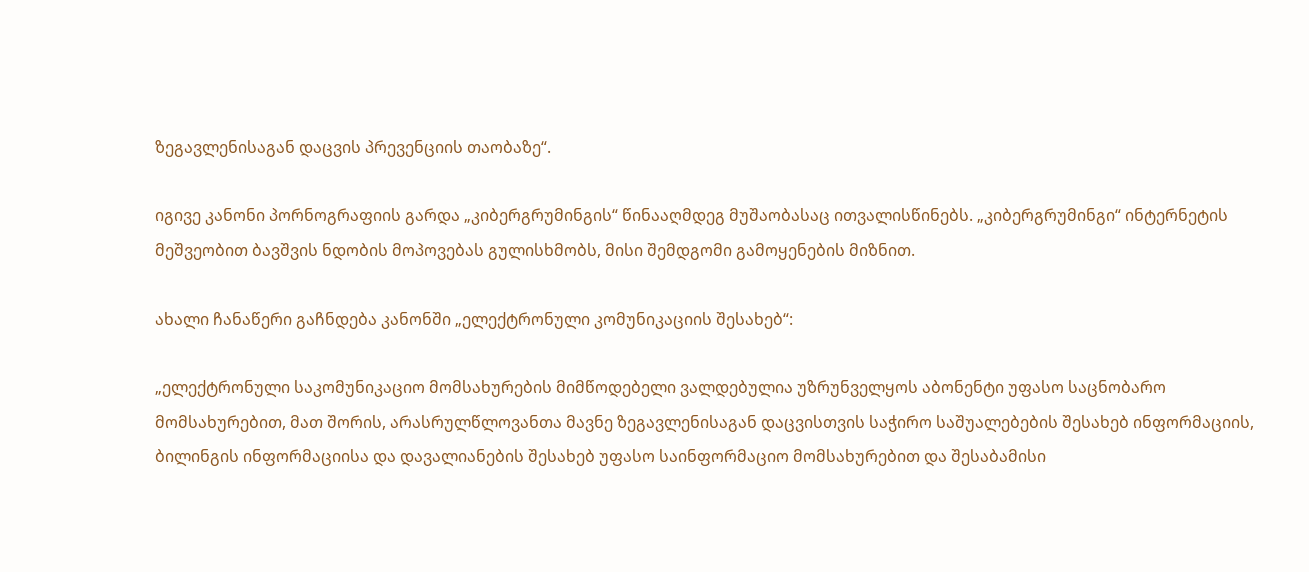ზეგავლენისაგან დაცვის პრევენციის თაობაზე“.

იგივე კანონი პორნოგრაფიის გარდა „კიბერგრუმინგის“ წინააღმდეგ მუშაობასაც ითვალისწინებს. „კიბერგრუმინგი“ ინტერნეტის მეშვეობით ბავშვის ნდობის მოპოვებას გულისხმობს, მისი შემდგომი გამოყენების მიზნით.

ახალი ჩანაწერი გაჩნდება კანონში „ელექტრონული კომუნიკაციის შესახებ“:

„ელექტრონული საკომუნიკაციო მომსახურების მიმწოდებელი ვალდებულია უზრუნველყოს აბონენტი უფასო საცნობარო მომსახურებით, მათ შორის, არასრულწლოვანთა მავნე ზეგავლენისაგან დაცვისთვის საჭირო საშუალებების შესახებ ინფორმაციის, ბილინგის ინფორმაციისა და დავალიანების შესახებ უფასო საინფორმაციო მომსახურებით და შესაბამისი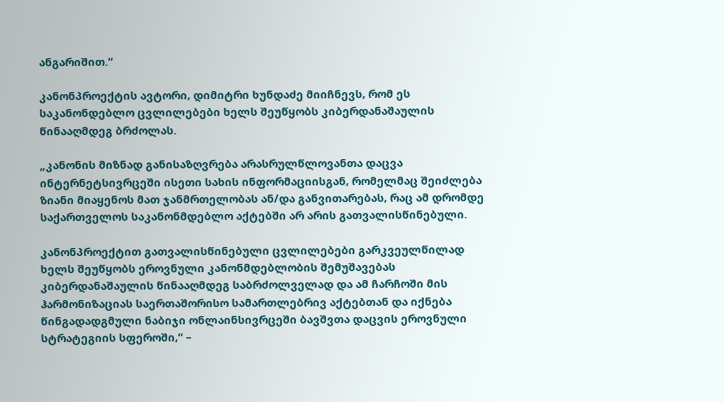ანგარიშით.“

კანონპროექტის ავტორი, დიმიტრი ხუნდაძე მიიჩნევს, რომ ეს საკანონდებლო ცვლილებები ხელს შეუწყობს კიბერდანაშაულის წინააღმდეგ ბრძოლას.

„კანონის მიზნად განისაზღვრება არასრულწლოვანთა დაცვა ინტერნეტსივრცეში ისეთი სახის ინფორმაციისგან, რომელმაც შეიძლება ზიანი მიაყენოს მათ ჯანმრთელობას ან/და განვითარებას, რაც ამ დრომდე საქართველოს საკანონმდებლო აქტებში არ არის გათვალისწინებული.

კანონპროექტით გათვალისწინებული ცვლილებები გარკვეულწილად ხელს შეუწყობს ეროვნული კანონმდებლობის შემუშავებას კიბერდანაშაულის წინააღმდეგ საბრძოლველად და ამ ჩარჩოში მის ჰარმონიზაციას საერთაშორისო სამართლებრივ აქტებთან და იქნება წინგადადგმული ნაბიჯი ონლაინსივრცეში ბავშვთა დაცვის ეროვნული სტრატეგიის სფეროში,“ –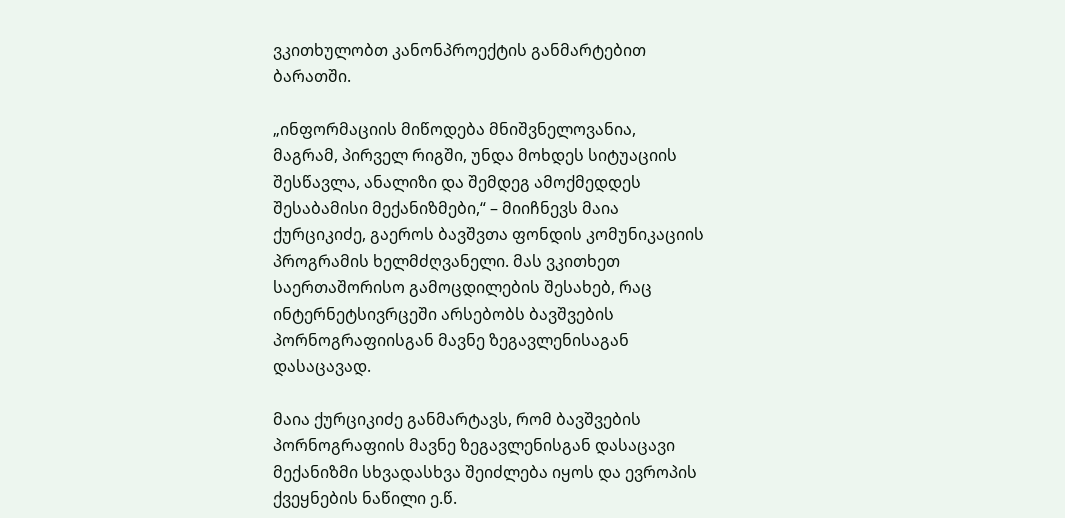ვკითხულობთ კანონპროექტის განმარტებით ბარათში.

„ინფორმაციის მიწოდება მნიშვნელოვანია, მაგრამ, პირველ რიგში, უნდა მოხდეს სიტუაციის შესწავლა, ანალიზი და შემდეგ ამოქმედდეს შესაბამისი მექანიზმები,“ – მიიჩნევს მაია ქურციკიძე, გაეროს ბავშვთა ფონდის კომუნიკაციის პროგრამის ხელმძღვანელი. მას ვკითხეთ საერთაშორისო გამოცდილების შესახებ, რაც ინტერნეტსივრცეში არსებობს ბავშვების პორნოგრაფიისგან მავნე ზეგავლენისაგან დასაცავად.

მაია ქურციკიძე განმარტავს, რომ ბავშვების პორნოგრაფიის მავნე ზეგავლენისგან დასაცავი მექანიზმი სხვადასხვა შეიძლება იყოს და ევროპის ქვეყნების ნაწილი ე.წ.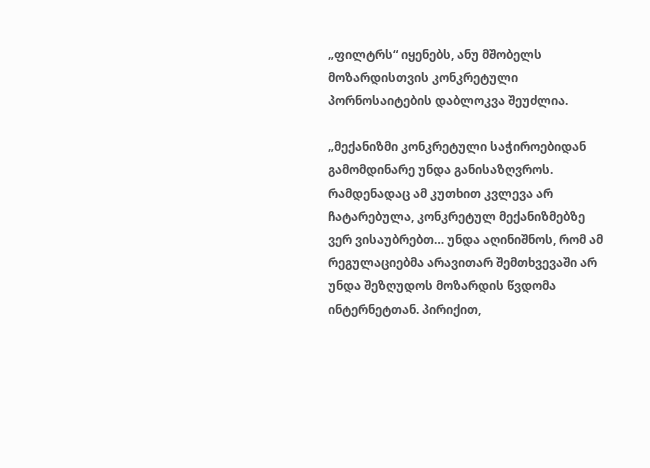„ფილტრს“ იყენებს, ანუ მშობელს მოზარდისთვის კონკრეტული პორნოსაიტების დაბლოკვა შეუძლია.

„მექანიზმი კონკრეტული საჭიროებიდან გამომდინარე უნდა განისაზღვროს. რამდენადაც ამ კუთხით კვლევა არ ჩატარებულა, კონკრეტულ მექანიზმებზე ვერ ვისაუბრებთ… უნდა აღინიშნოს, რომ ამ რეგულაციებმა არავითარ შემთხვევაში არ უნდა შეზღუდოს მოზარდის წვდომა ინტერნეტთან. პირიქით,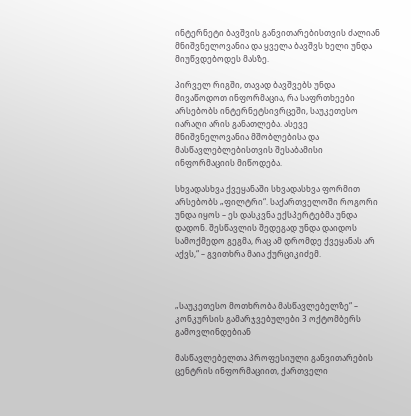ინტერნეტი ბავშვის განვითარებისთვის ძალიან მნიშვნელოვანია და ყველა ბავშვს ხელი უნდა მიუწვდებოდეს მასზე.

პირველ რიგში, თავად ბავშვებს უნდა მივაწოდოთ ინფორმაცია, რა საფრთხეები არსებობს ინტერნეტსივრცეში, საუკეთესო იარაღი არის განათლება. ასევე მნიშვნელოვანია მშობლებისა და მასწავლებლებისთვის შესაბამისი ინფორმაციის მიწოდება.

სხვადასხვა ქვეყანაში სხვადასხვა ფორმით არსებობს „ფილტრი“. საქართველოში როგორი უნდა იყოს – ეს დასკვნა ექსპერტებმა უნდა დადონ. შესწავლის შედეგად უნდა დაიდოს სამოქმედო გეგმა, რაც ამ დრომდე ქვეყანას არ აქვს,“ – გვითხრა მაია ქურციკიძემ.



„საუკეთესო მოთხრობა მასწავლებელზე“ – კონკურსის გამარჯვებულები 3 ოქტომბერს გამოვლინდებიან

მასწავლებელთა პროფესიული განვითარების ცენტრის ინფორმაციით, ქართველი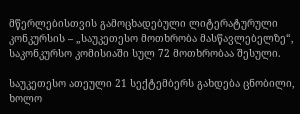მწერლებისთვის გამოცხადებული ლიტერატურული კონკურსის – „საუკეთესო მოთხრობა მასწავლებელზე“, საკონკურსო კომისიაში სულ 72 მოთხრობაა შესული.

საუკეთესო ათეული 21 სექტემბერს გახდება ცნობილი, ხოლო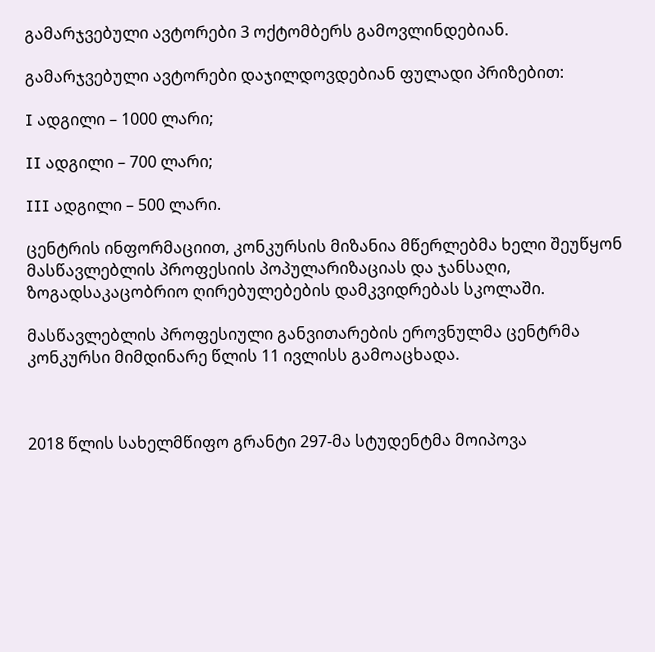გამარჯვებული ავტორები 3 ოქტომბერს გამოვლინდებიან.

გამარჯვებული ავტორები დაჯილდოვდებიან ფულადი პრიზებით:

I ადგილი – 1000 ლარი;

II ადგილი – 700 ლარი;

III ადგილი – 500 ლარი.

ცენტრის ინფორმაციით, კონკურსის მიზანია მწერლებმა ხელი შეუწყონ მასწავლებლის პროფესიის პოპულარიზაციას და ჯანსაღი, ზოგადსაკაცობრიო ღირებულებების დამკვიდრებას სკოლაში.

მასწავლებლის პროფესიული განვითარების ეროვნულმა ცენტრმა კონკურსი მიმდინარე წლის 11 ივლისს გამოაცხადა.



2018 წლის სახელმწიფო გრანტი 297-მა სტუდენტმა მოიპოვა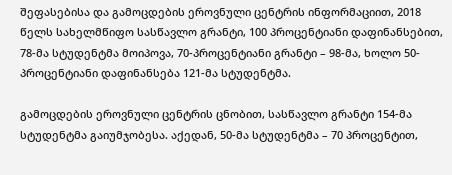შეფასებისა და გამოცდების ეროვნული ცენტრის ინფორმაციით, 2018 წელს სახელმწიფო სასწავლო გრანტი, 100 პროცენტიანი დაფინანსებით, 78-მა სტუდენტმა მოიპოვა, 70-პროცენტიანი გრანტი – 98-მა, ხოლო 50-პროცენტიანი დაფინანსება 121-მა სტუდენტმა.

გამოცდების ეროვნული ცენტრის ცნობით, სასწავლო გრანტი 154-მა სტუდენტმა გაიუმჯობესა. აქედან, 50-მა სტუდენტმა – 70 პროცენტით,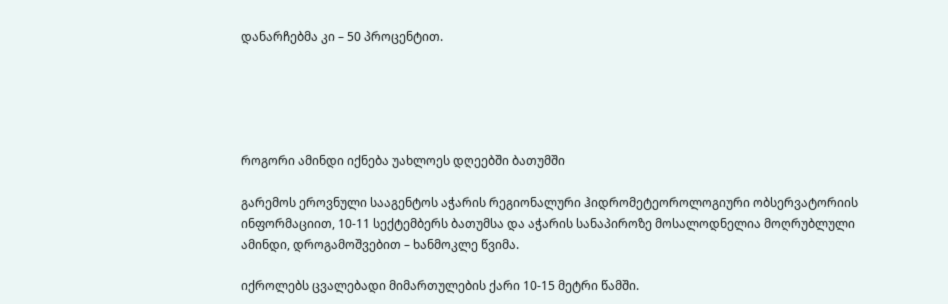დანარჩებმა კი – 50 პროცენტით.





როგორი ამინდი იქნება უახლოეს დღეებში ბათუმში

გარემოს ეროვნული სააგენტოს აჭარის რეგიონალური ჰიდრომეტეოროლოგიური ობსერვატორიის ინფორმაციით, 10-11 სექტემბერს ბათუმსა და აჭარის სანაპიროზე მოსალოდნელია მოღრუბლული ამინდი, დროგამოშვებით – ხანმოკლე წვიმა.

იქროლებს ცვალებადი მიმართულების ქარი 10-15 მეტრი წამში.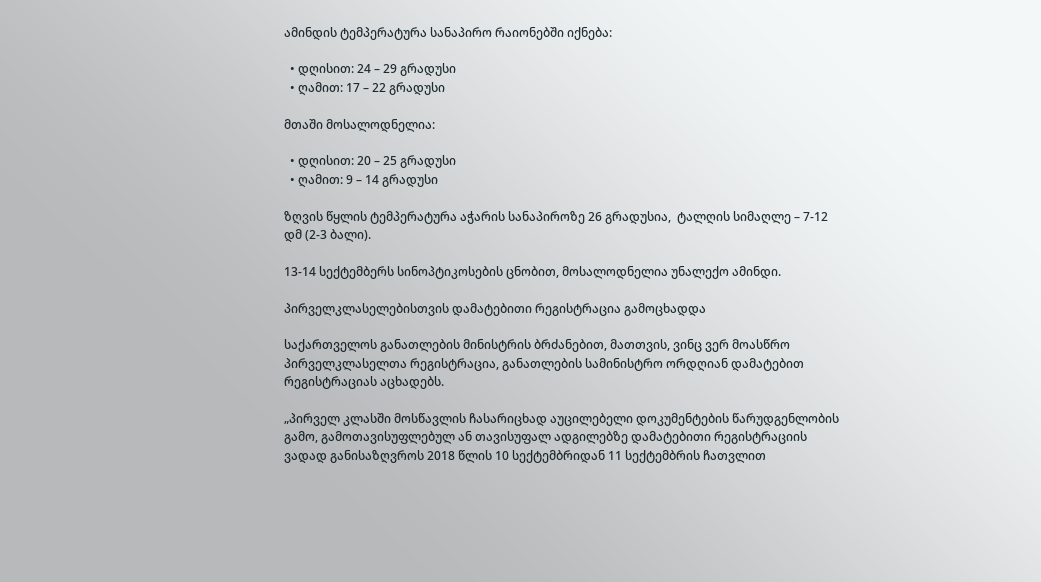ამინდის ტემპერატურა სანაპირო რაიონებში იქნება:

  • დღისით: 24 – 29 გრადუსი
  • ღამით: 17 – 22 გრადუსი

მთაში მოსალოდნელია:

  • დღისით: 20 – 25 გრადუსი
  • ღამით: 9 – 14 გრადუსი

ზღვის წყლის ტემპერატურა აჭარის სანაპიროზე 26 გრადუსია,  ტალღის სიმაღლე – 7-12 დმ (2-3 ბალი).

13-14 სექტემბერს სინოპტიკოსების ცნობით, მოსალოდნელია უნალექო ამინდი.

პირველკლასელებისთვის დამატებითი რეგისტრაცია გამოცხადდა

საქართველოს განათლების მინისტრის ბრძანებით, მათთვის, ვინც ვერ მოასწრო პირველკლასელთა რეგისტრაცია, განათლების სამინისტრო ორდღიან დამატებით რეგისტრაციას აცხადებს.

„პირველ კლასში მოსწავლის ჩასარიცხად აუცილებელი დოკუმენტების წარუდგენლობის გამო, გამოთავისუფლებულ ან თავისუფალ ადგილებზე დამატებითი რეგისტრაციის ვადად განისაზღვროს 2018 წლის 10 სექტემბრიდან 11 სექტემბრის ჩათვლით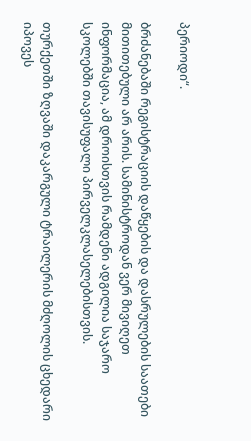პერიოდი“.

ბრძანებაში რეგისტრაციის დაწყების და დასრულების საათები მითითებული არ არის. სამინისტროდან ვერ მივიღეთ ინფორმაცია, ამ დროისთვის რამდენი ადგილია საჯარო სკოლებში თავისუფალი პირველკლასელებისთვის.

თურქეთში ზღვაში დაკარგული ტრაილერის მძღოლის ცხედარი იპოვეს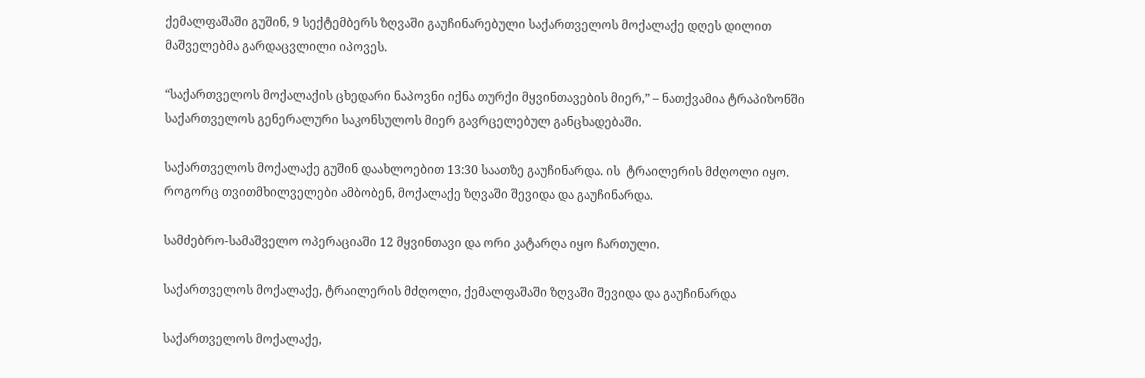ქემალფაშაში გუშინ, 9 სექტემბერს ზღვაში გაუჩინარებული საქართველოს მოქალაქე დღეს დილით მაშველებმა გარდაცვლილი იპოვეს.

“საქართველოს მოქალაქის ცხედარი ნაპოვნი იქნა თურქი მყვინთავების მიერ,” – ნათქვამია ტრაპიზონში საქართველოს გენერალური საკონსულოს მიერ გავრცელებულ განცხადებაში.

საქართველოს მოქალაქე გუშინ დაახლოებით 13:30 საათზე გაუჩინარდა. ის  ტრაილერის მძღოლი იყო. როგორც თვითმხილველები ამბობენ, მოქალაქე ზღვაში შევიდა და გაუჩინარდა.

სამძებრო-სამაშველო ოპერაციაში 12 მყვინთავი და ორი კატარღა იყო ჩართული.

საქართველოს მოქალაქე, ტრაილერის მძღოლი, ქემალფაშაში ზღვაში შევიდა და გაუჩინარდა

საქართველოს მოქალაქე,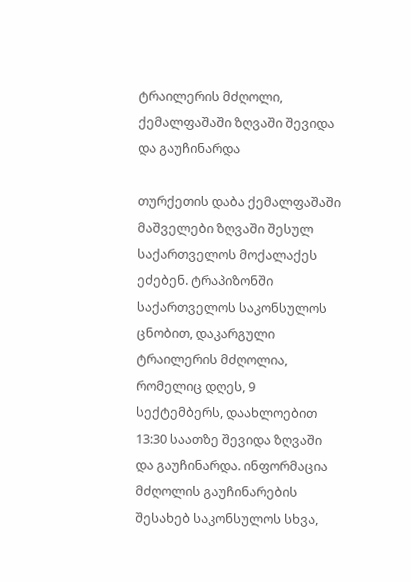ტრაილერის მძღოლი, ქემალფაშაში ზღვაში შევიდა და გაუჩინარდა

თურქეთის დაბა ქემალფაშაში მაშველები ზღვაში შესულ საქართველოს მოქალაქეს ეძებენ. ტრაპიზონში საქართველოს საკონსულოს ცნობით, დაკარგული ტრაილერის მძღოლია, რომელიც დღეს, 9 სექტემბერს, დაახლოებით 13:30 საათზე შევიდა ზღვაში და გაუჩინარდა. ინფორმაცია მძღოლის გაუჩინარების შესახებ საკონსულოს სხვა,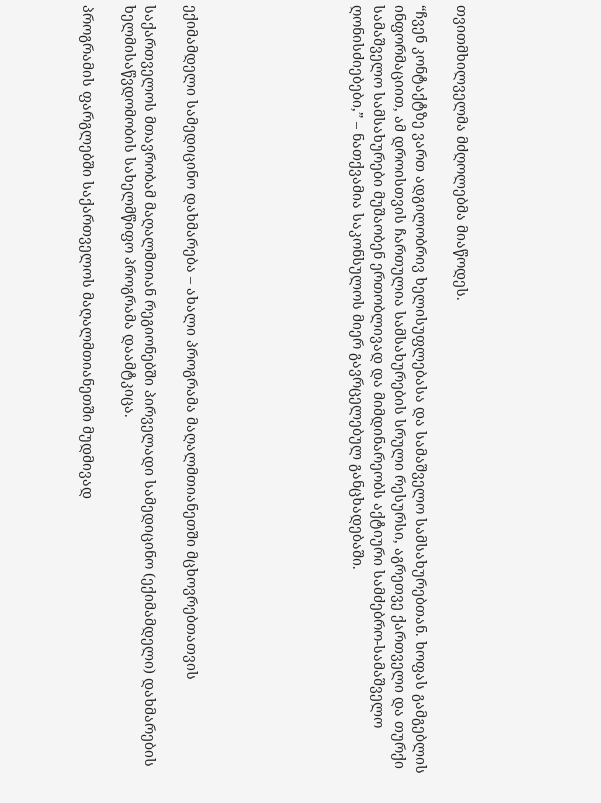თვითმხილველმა მძღოლებმა მიაწოდეს.

“ჩვენ კონტაქტზე ვართ ადგილობრივ ხელისუფლებასა და სამაშველო სამსახურებთან. ხოფას გამგებლის ინფორმაციით, ამ დროისთვის ჩართულია სამსახურების სრული რესურსი, აგრეთვე ქართველი და თურქი სამაშველო სამსახურები მუშაობენ ერთობლივად და მიმდინარეობს აქტიური სამძებრო-სამაშველო ღონისძიებები,” – ნათქვამია საკონსულოს მიერ გავრცელებულ განცხადებაში.







ექიმამდელი სამედიცინო დახმარება – ახალი პროგრამა მაღალმთიანეთში მცხოვრებთათვის

საქართველოს მთავრობამ მაღალმთიან რეგიონებში პირველადი სამედიცინო (ექიმამდელი) დახმარების ხელმისაწვდომობის სახელმწიფო პროგრამა დაამტკიცა.

პროგრამის ფარგლებში საქართველოს მაღალმთიანეთში მუდმივად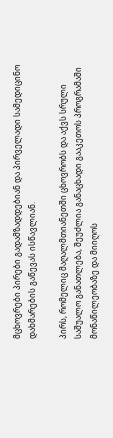მცხოვრები პირები გადამზადდებიან და პირველადი სამედიცინო დახმარების გაწევას ისწავლიან.

პირს, რომელიც მაღალმთიანეთში ცხოვრობს და აქვს სრული საშუალო განათლება, შეუძლია განაცხადი გააკეთოს პროგრამაში მონაწილეობაზე და მიიღოს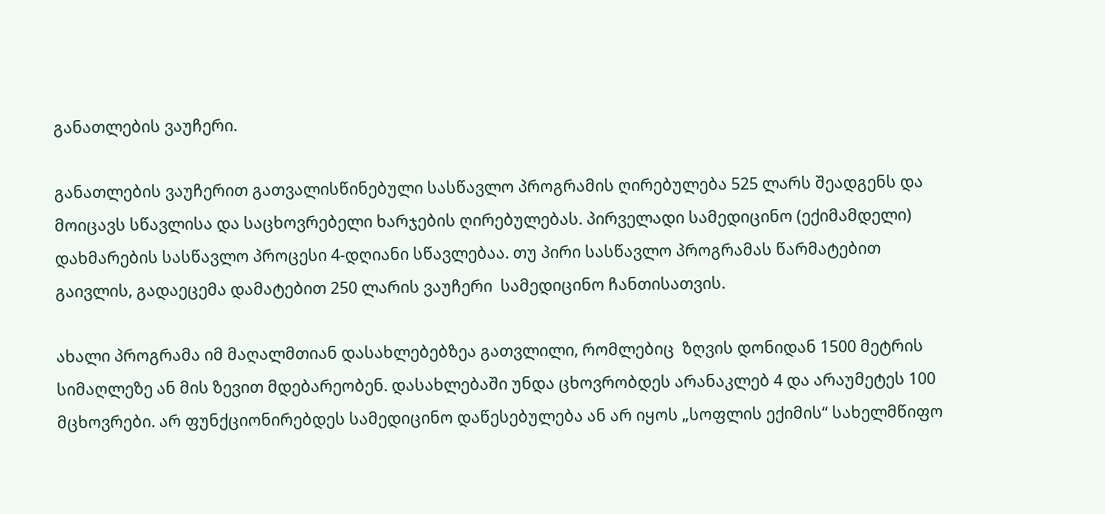განათლების ვაუჩერი.

განათლების ვაუჩერით გათვალისწინებული სასწავლო პროგრამის ღირებულება 525 ლარს შეადგენს და მოიცავს სწავლისა და საცხოვრებელი ხარჯების ღირებულებას. პირველადი სამედიცინო (ექიმამდელი) დახმარების სასწავლო პროცესი 4-დღიანი სწავლებაა. თუ პირი სასწავლო პროგრამას წარმატებით გაივლის, გადაეცემა დამატებით 250 ლარის ვაუჩერი  სამედიცინო ჩანთისათვის.

ახალი პროგრამა იმ მაღალმთიან დასახლებებზეა გათვლილი, რომლებიც  ზღვის დონიდან 1500 მეტრის სიმაღლეზე ან მის ზევით მდებარეობენ. დასახლებაში უნდა ცხოვრობდეს არანაკლებ 4 და არაუმეტეს 100 მცხოვრები. არ ფუნქციონირებდეს სამედიცინო დაწესებულება ან არ იყოს „სოფლის ექიმის“ სახელმწიფო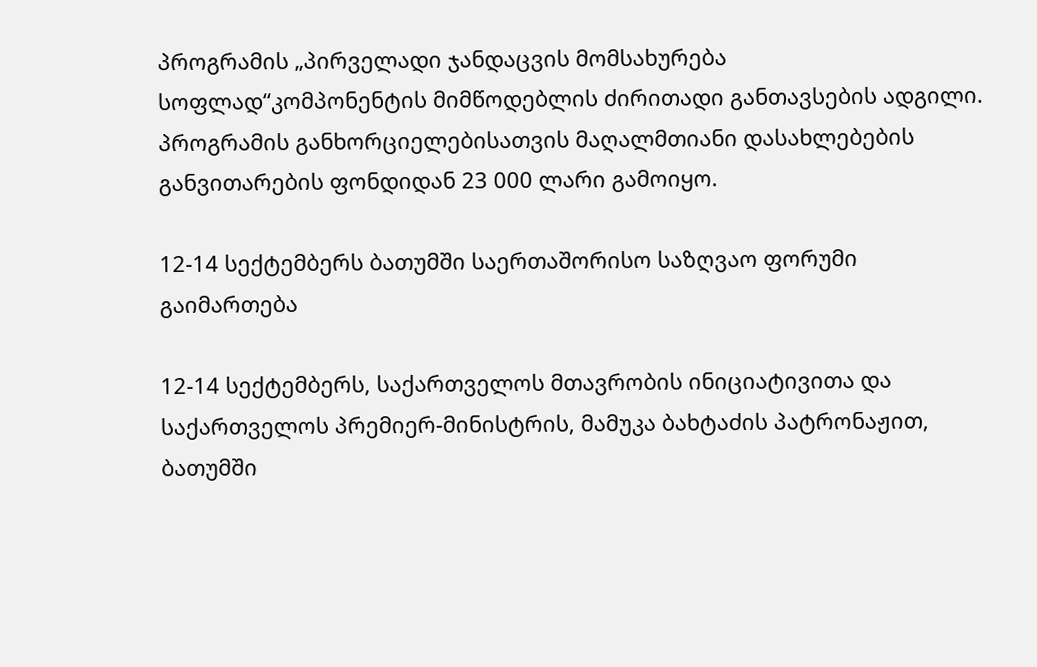პროგრამის „პირველადი ჯანდაცვის მომსახურება სოფლად“კომპონენტის მიმწოდებლის ძირითადი განთავსების ადგილი. პროგრამის განხორციელებისათვის მაღალმთიანი დასახლებების განვითარების ფონდიდან 23 000 ლარი გამოიყო.

12-14 სექტემბერს ბათუმში საერთაშორისო საზღვაო ფორუმი გაიმართება

12-14 სექტემბერს, საქართველოს მთავრობის ინიციატივითა და საქართველოს პრემიერ-მინისტრის, მამუკა ბახტაძის პატრონაჟით, ბათუმში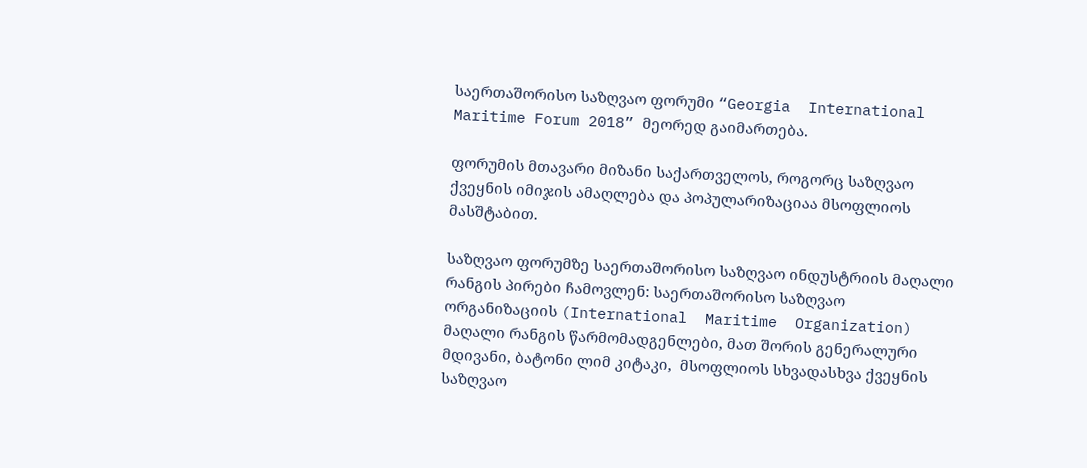საერთაშორისო საზღვაო ფორუმი “Georgia  International Maritime Forum 2018” მეორედ გაიმართება.

ფორუმის მთავარი მიზანი საქართველოს, როგორც საზღვაო ქვეყნის იმიჯის ამაღლება და პოპულარიზაციაა მსოფლიოს მასშტაბით.

საზღვაო ფორუმზე საერთაშორისო საზღვაო ინდუსტრიის მაღალი რანგის პირები ჩამოვლენ: საერთაშორისო საზღვაო  ორგანიზაციის (International  Maritime  Organization)  მაღალი რანგის წარმომადგენლები, მათ შორის გენერალური  მდივანი, ბატონი ლიმ კიტაკი,  მსოფლიოს სხვადასხვა ქვეყნის საზღვაო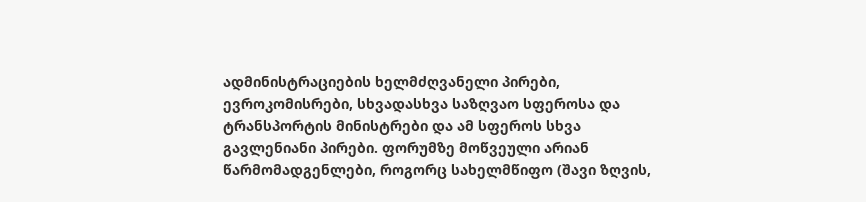ადმინისტრაციების ხელმძღვანელი პირები, ევროკომისრები, სხვადასხვა საზღვაო სფეროსა და ტრანსპორტის მინისტრები და ამ სფეროს სხვა გავლენიანი პირები. ფორუმზე მოწვეული არიან წარმომადგენლები, როგორც სახელმწიფო (შავი ზღვის,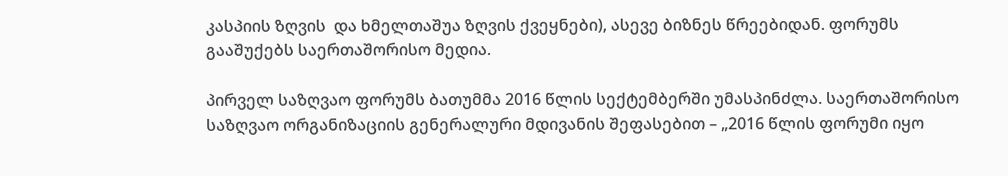კასპიის ზღვის  და ხმელთაშუა ზღვის ქვეყნები), ასევე ბიზნეს წრეებიდან. ფორუმს გააშუქებს საერთაშორისო მედია.

პირველ საზღვაო ფორუმს ბათუმმა 2016 წლის სექტემბერში უმასპინძლა. საერთაშორისო საზღვაო ორგანიზაციის გენერალური მდივანის შეფასებით – „2016 წლის ფორუმი იყო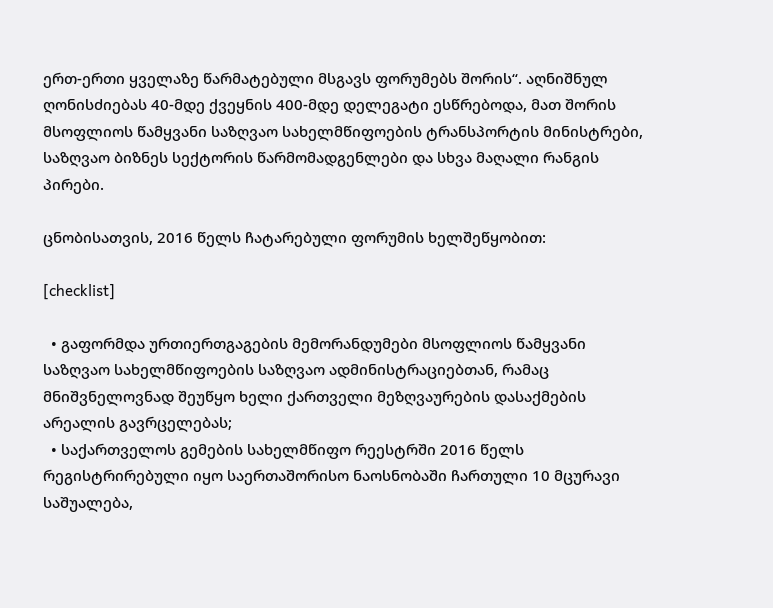ერთ-ერთი ყველაზე წარმატებული მსგავს ფორუმებს შორის“. აღნიშნულ ღონისძიებას 40-მდე ქვეყნის 400-მდე დელეგატი ესწრებოდა, მათ შორის მსოფლიოს წამყვანი საზღვაო სახელმწიფოების ტრანსპორტის მინისტრები, საზღვაო ბიზნეს სექტორის წარმომადგენლები და სხვა მაღალი რანგის პირები.

ცნობისათვის, 2016 წელს ჩატარებული ფორუმის ხელშეწყობით:

[checklist]

  • გაფორმდა ურთიერთგაგების მემორანდუმები მსოფლიოს წამყვანი საზღვაო სახელმწიფოების საზღვაო ადმინისტრაციებთან, რამაც მნიშვნელოვნად შეუწყო ხელი ქართველი მეზღვაურების დასაქმების არეალის გავრცელებას;
  • საქართველოს გემების სახელმწიფო რეესტრში 2016 წელს რეგისტრირებული იყო საერთაშორისო ნაოსნობაში ჩართული 10 მცურავი საშუალება,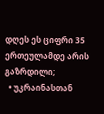დღეს ეს ციფრი 35 ერთეულამდე არის გაზრდილი;
  • უკრაინასთან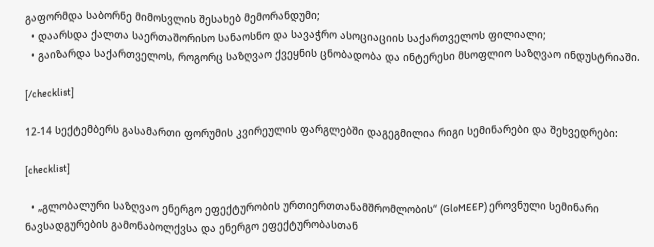გაფორმდა საბორნე მიმოსვლის შესახებ მემორანდუმი;
  • დაარსდა ქალთა საერთაშორისო სანაოსნო და სავაჭრო ასოციაციის საქართველოს ფილიალი;
  • გაიზარდა საქართველოს, როგორც საზღვაო ქვეყნის ცნობადობა და ინტერესი მსოფლიო საზღვაო ინდუსტრიაში.

[/checklist]

12-14 სექტემბერს გასამართი ფორუმის კვირეულის ფარგლებში დაგეგმილია რიგი სემინარები და შეხვედრები:

[checklist]

  • „გლობალური საზღვაო ენერგო ეფექტურობის ურთიერთთანამშრომლობის“ (GloMEEP) ეროვნული სემინარი ნავსადგურების გამონაბოლქვსა და ენერგო ეფექტურობასთან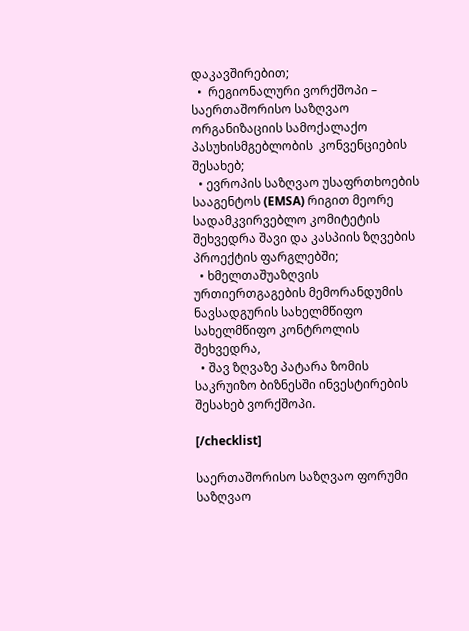დაკავშირებით;
  •  რეგიონალური ვორქშოპი – საერთაშორისო საზღვაო ორგანიზაციის სამოქალაქო პასუხისმგებლობის  კონვენციების შესახებ;
  • ევროპის საზღვაო უსაფრთხოების სააგენტოს (EMSA) რიგით მეორე სადამკვირვებლო კომიტეტის შეხვედრა შავი და კასპიის ზღვების პროექტის ფარგლებში;
  • ხმელთაშუაზღვის ურთიერთგაგების მემორანდუმის ნავსადგურის სახელმწიფო სახელმწიფო კონტროლის შეხვედრა,
  • შავ ზღვაზე პატარა ზომის საკრუიზო ბიზნესში ინვესტირების შესახებ ვორქშოპი.

[/checklist]

საერთაშორისო საზღვაო ფორუმი საზღვაო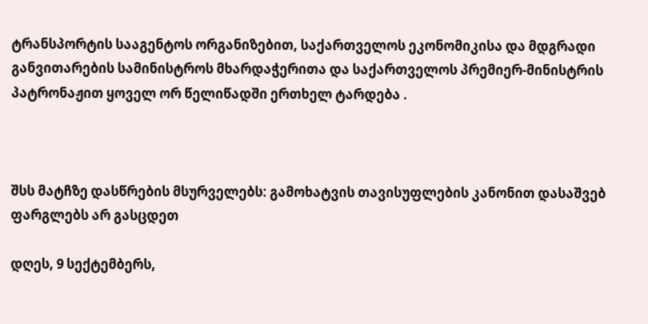ტრანსპორტის სააგენტოს ორგანიზებით, საქართველოს ეკონომიკისა და მდგრადი განვითარების სამინისტროს მხარდაჭერითა და საქართველოს პრემიერ-მინისტრის პატრონაჟით ყოველ ორ წელიწადში ერთხელ ტარდება .



შსს მატჩზე დასწრების მსურველებს: გამოხატვის თავისუფლების კანონით დასაშვებ ფარგლებს არ გასცდეთ

დღეს, 9 სექტემბერს,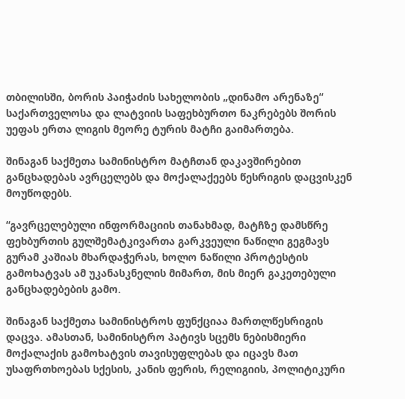თბილისში, ბორის პაიჭაძის სახელობის „დინამო არენაზე“ საქართველოსა და ლატვიის საფეხბურთო ნაკრებებს შორის უეფას ერთა ლიგის მეორე ტურის მატჩი გაიმართება.

შინაგან საქმეთა სამინისტრო მატჩთან დაკავშირებით განცხადებას ავრცელებს და მოქალაქეებს წესრიგის დაცვისკენ მოუწოდებს.

“გავრცელებული ინფორმაციის თანახმად, მატჩზე დამსწრე ფეხბურთის გულშემატკივართა გარკვეული ნაწილი გეგმავს გურამ კაშიას მხარდაჭერას, ხოლო ნაწილი პროტესტის გამოხატვას ამ უკანასკნელის მიმართ, მის მიერ გაკეთებული განცხადებების გამო.

შინაგან საქმეთა სამინისტროს ფუნქციაა მართლწესრიგის დაცვა. ამასთან, სამინისტრო პატივს სცემს ნებისმიერი მოქალაქის გამოხატვის თავისუფლებას და იცავს მათ უსაფრთხოებას სქესის, კანის ფერის, რელიგიის, პოლიტიკური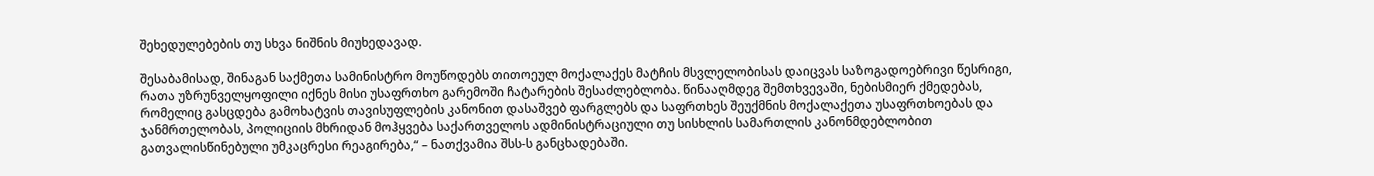შეხედულებების თუ სხვა ნიშნის მიუხედავად.

შესაბამისად, შინაგან საქმეთა სამინისტრო მოუწოდებს თითოეულ მოქალაქეს მატჩის მსვლელობისას დაიცვას საზოგადოებრივი წესრიგი, რათა უზრუნველყოფილი იქნეს მისი უსაფრთხო გარემოში ჩატარების შესაძლებლობა. წინააღმდეგ შემთხვევაში, ნებისმიერ ქმედებას, რომელიც გასცდება გამოხატვის თავისუფლების კანონით დასაშვებ ფარგლებს და საფრთხეს შეუქმნის მოქალაქეთა უსაფრთხოებას და ჯანმრთელობას, პოლიციის მხრიდან მოჰყვება საქართველოს ადმინისტრაციული თუ სისხლის სამართლის კანონმდებლობით გათვალისწინებული უმკაცრესი რეაგირება,“ – ნათქვამია შსს-ს განცხადებაში.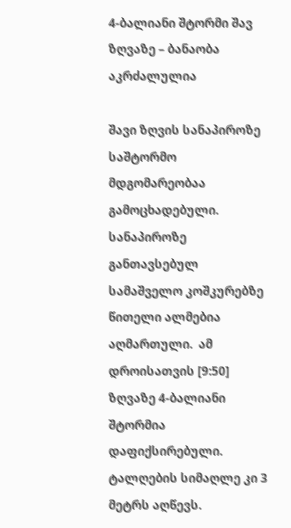4-ბალიანი შტორმი შავ ზღვაზე – ბანაობა აკრძალულია

შავი ზღვის სანაპიროზე საშტორმო მდგომარეობაა გამოცხადებული. სანაპიროზე განთავსებულ სამაშველო კოშკურებზე  წითელი ალმებია აღმართული.  ამ დროისათვის [9:50] ზღვაზე 4-ბალიანი შტორმია დაფიქსირებული.  ტალღების სიმაღლე კი 3 მეტრს აღწევს.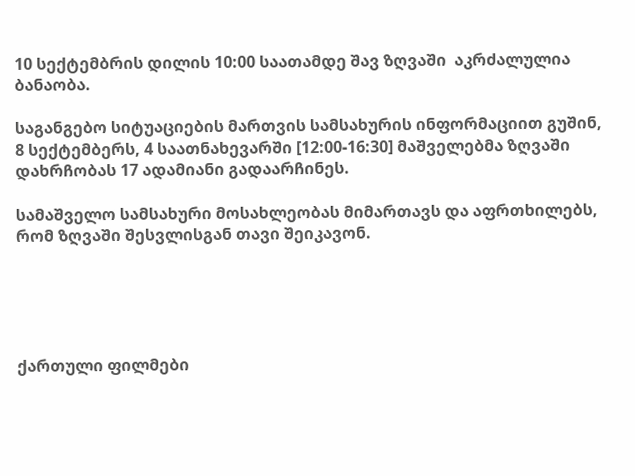10 სექტემბრის დილის 10:00 საათამდე შავ ზღვაში  აკრძალულია ბანაობა.

საგანგებო სიტუაციების მართვის სამსახურის ინფორმაციით გუშინ, 8 სექტემბერს, 4 საათნახევარში [12:00-16:30] მაშველებმა ზღვაში დახრჩობას 17 ადამიანი გადაარჩინეს.

სამაშველო სამსახური მოსახლეობას მიმართავს და აფრთხილებს, რომ ზღვაში შესვლისგან თავი შეიკავონ.





ქართული ფილმები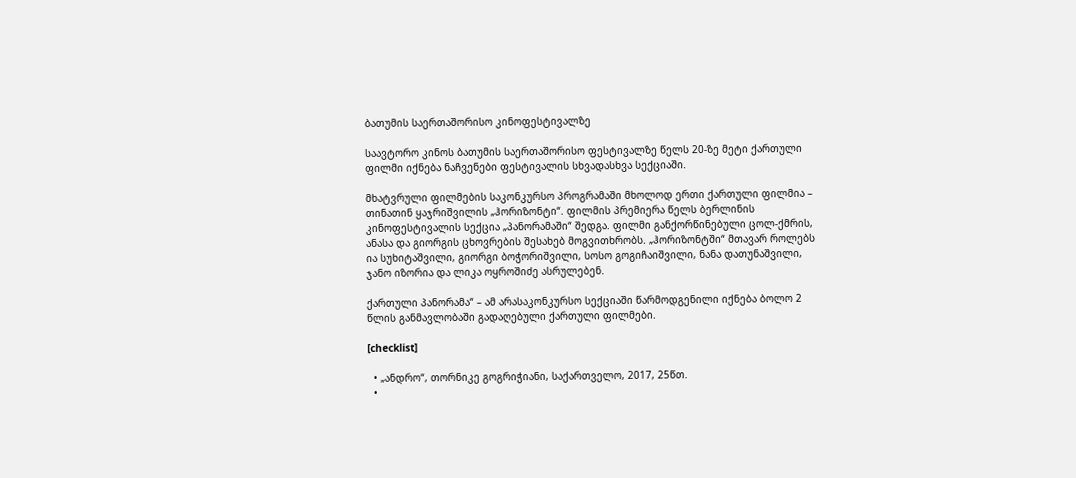ბათუმის საერთაშორისო კინოფესტივალზე

საავტორო კინოს ბათუმის საერთაშორისო ფესტივალზე წელს 20-ზე მეტი ქართული ფილმი იქნება ნაჩვენები ფესტივალის სხვადასხვა სექციაში.

მხატვრული ფილმების საკონკურსო პროგრამაში მხოლოდ ერთი ქართული ფილმია – თინათინ ყაჯრიშვილის „ჰორიზონტი“. ფილმის პრემიერა წელს ბერლინის კინოფესტივალის სექცია „პანორამაში“ შედგა. ფილმი განქორწინებული ცოლ-ქმრის, ანასა და გიორგის ცხოვრების შესახებ მოგვითხრობს. „ჰორიზონტში“ მთავარ როლებს ია სუხიტაშვილი, გიორგი ბოჭორიშვილი, სოსო გოგიჩაიშვილი, ნანა დათუნაშვილი, ჯანო იზორია და ლიკა ოყროშიძე ასრულებენ.

ქართული პანორამა“ – ამ არასაკონკურსო სექციაში წარმოდგენილი იქნება ბოლო 2 წლის განმავლობაში გადაღებული ქართული ფილმები.

[checklist]

  • „ანდრო“, თორნიკე გოგრიჭიანი, საქართველო, 2017, 25წთ.
  •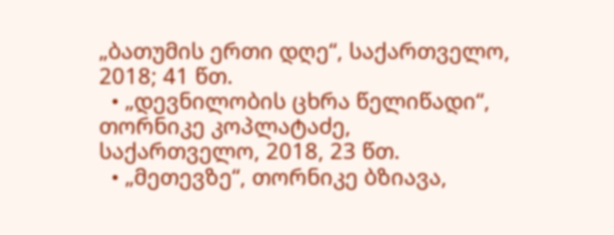„ბათუმის ერთი დღე“, საქართველო, 2018; 41 წთ.
  • „დევნილობის ცხრა წელიწადი“, თორნიკე კოპლატაძე, საქართველო, 2018, 23 წთ.
  • „მეთევზე“, თორნიკე ბზიავა,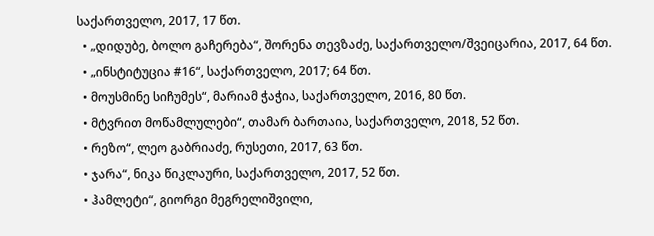საქართველო, 2017, 17 წთ.
  • „დიდუბე, ბოლო გაჩერება“, შორენა თევზაძე, საქართველო/შვეიცარია, 2017, 64 წთ.
  • „ინსტიტუცია #16“, საქართველო, 2017; 64 წთ.
  • მოუსმინე სიჩუმეს“, მარიამ ჭაჭია, საქართველო, 2016, 80 წთ.
  • მტვრით მოწამლულები“, თამარ ბართაია, საქართველო, 2018, 52 წთ.
  • რეზო“, ლეო გაბრიაძე, რუსეთი, 2017, 63 წთ.
  • ჯარა“, ნიკა წიკლაური, საქართველო, 2017, 52 წთ.
  • ჰამლეტი“, გიორგი მეგრელიშვილი,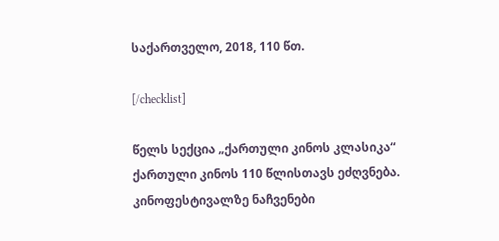საქართველო, 2018, 110 წთ.

[/checklist]

წელს სექცია „ქართული კინოს კლასიკა“ ქართული კინოს 110 წლისთავს ეძღვნება. კინოფესტივალზე ნაჩვენები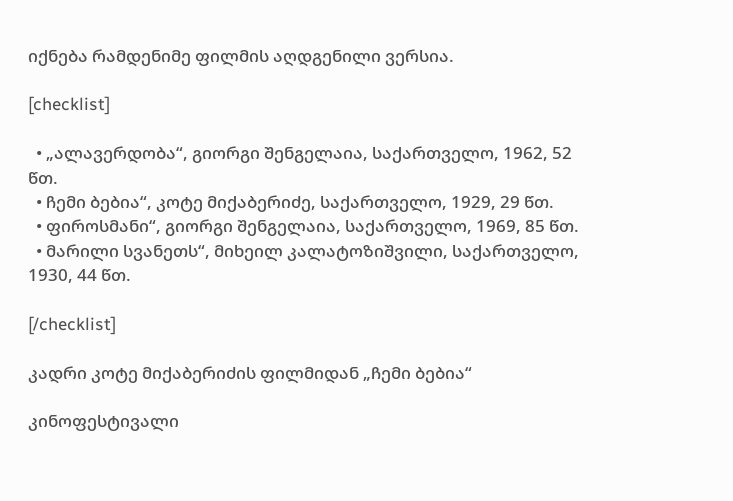იქნება რამდენიმე ფილმის აღდგენილი ვერსია.

[checklist]

  • „ალავერდობა“, გიორგი შენგელაია, საქართველო, 1962, 52 წთ.
  • ჩემი ბებია“, კოტე მიქაბერიძე, საქართველო, 1929, 29 წთ.
  • ფიროსმანი“, გიორგი შენგელაია, საქართველო, 1969, 85 წთ.
  • მარილი სვანეთს“, მიხეილ კალატოზიშვილი, საქართველო, 1930, 44 წთ.

[/checklist]

კადრი კოტე მიქაბერიძის ფილმიდან „ჩემი ბებია“

კინოფესტივალი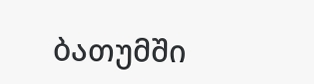ბათუმში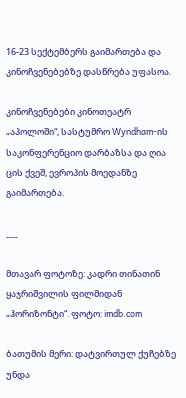16-23 სექტემბერს გაიმართება და კინოჩვენებებზე დასწრება უფასოა.

კინოჩვენებები კინოთეატრ „აპოლოში“, სასტუმრო Wyndham-ის საკონფერენციო დარბაზსა და ღია ცის ქვეშ, ევროპის მოედანზე გაიმართება.

___

მთავარ ფოტოზე: კადრი თინათინ ყაჯრიშვილის ფილმიდან „ჰორიზონტი“. ფოტო: imdb.com

ბათუმის მერი: დატვირთულ ქუჩებზე უნდა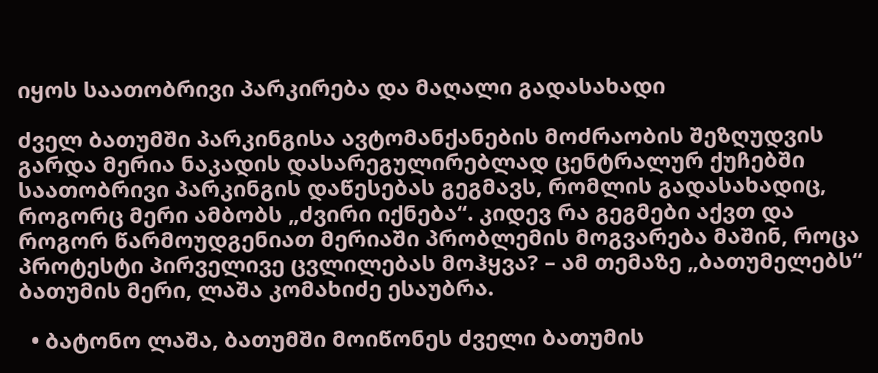იყოს საათობრივი პარკირება და მაღალი გადასახადი

ძველ ბათუმში პარკინგისა ავტომანქანების მოძრაობის შეზღუდვის გარდა მერია ნაკადის დასარეგულირებლად ცენტრალურ ქუჩებში საათობრივი პარკინგის დაწესებას გეგმავს, რომლის გადასახადიც, როგორც მერი ამბობს „ძვირი იქნება“. კიდევ რა გეგმები აქვთ და როგორ წარმოუდგენიათ მერიაში პრობლემის მოგვარება მაშინ, როცა პროტესტი პირველივე ცვლილებას მოჰყვა? – ამ თემაზე „ბათუმელებს“ ბათუმის მერი, ლაშა კომახიძე ესაუბრა.

  • ბატონო ლაშა, ბათუმში მოიწონეს ძველი ბათუმის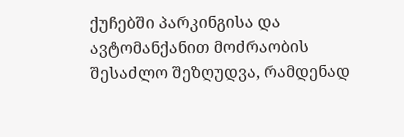ქუჩებში პარკინგისა და ავტომანქანით მოძრაობის შესაძლო შეზღუდვა, რამდენად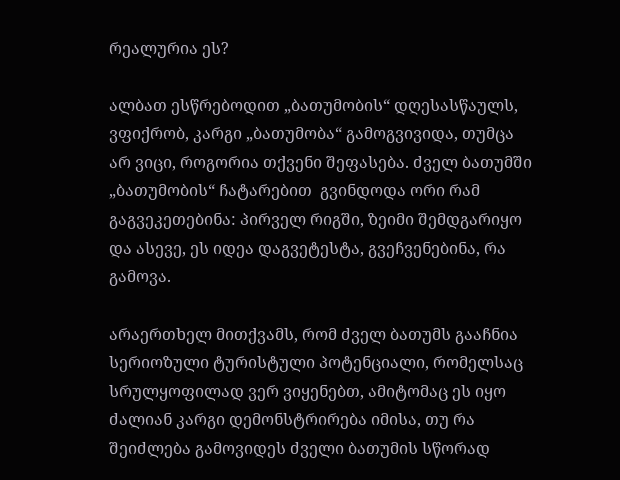რეალურია ეს?

ალბათ ესწრებოდით „ბათუმობის“ დღესასწაულს, ვფიქრობ, კარგი „ბათუმობა“ გამოგვივიდა, თუმცა არ ვიცი, როგორია თქვენი შეფასება. ძველ ბათუმში „ბათუმობის“ ჩატარებით  გვინდოდა ორი რამ გაგვეკეთებინა: პირველ რიგში, ზეიმი შემდგარიყო და ასევე, ეს იდეა დაგვეტესტა, გვეჩვენებინა, რა გამოვა.

არაერთხელ მითქვამს, რომ ძველ ბათუმს გააჩნია სერიოზული ტურისტული პოტენციალი, რომელსაც სრულყოფილად ვერ ვიყენებთ, ამიტომაც ეს იყო ძალიან კარგი დემონსტრირება იმისა, თუ რა შეიძლება გამოვიდეს ძველი ბათუმის სწორად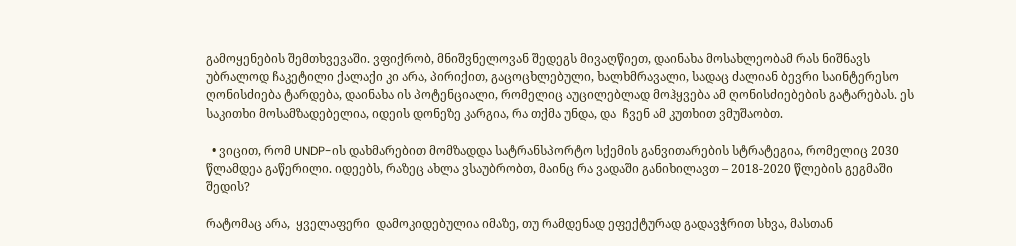გამოყენების შემთხვევაში. ვფიქრობ, მნიშვნელოვან შედეგს მივაღწიეთ, დაინახა მოსახლეობამ რას ნიშნავს უბრალოდ ჩაკეტილი ქალაქი კი არა, პირიქით, გაცოცხლებული, ხალხმრავალი, სადაც ძალიან ბევრი საინტერესო ღონისძიება ტარდება, დაინახა ის პოტენციალი, რომელიც აუცილებლად მოჰყვება ამ ღონისძიებების გატარებას. ეს საკითხი მოსამზადებელია, იდეის დონეზე კარგია, რა თქმა უნდა, და  ჩვენ ამ კუთხით ვმუშაობთ.

  • ვიცით, რომ UNDP-ის დახმარებით მომზადდა სატრანსპორტო სქემის განვითარების სტრატეგია, რომელიც 2030 წლამდეა გაწერილი. იდეებს, რაზეც ახლა ვსაუბრობთ, მაინც რა ვადაში განიხილავთ – 2018-2020 წლების გეგმაში შედის?

რატომაც არა,  ყველაფერი  დამოკიდებულია იმაზე, თუ რამდენად ეფექტურად გადავჭრით სხვა, მასთან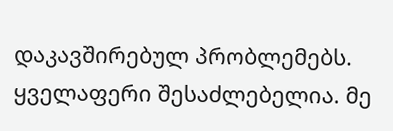დაკავშირებულ პრობლემებს. ყველაფერი შესაძლებელია. მე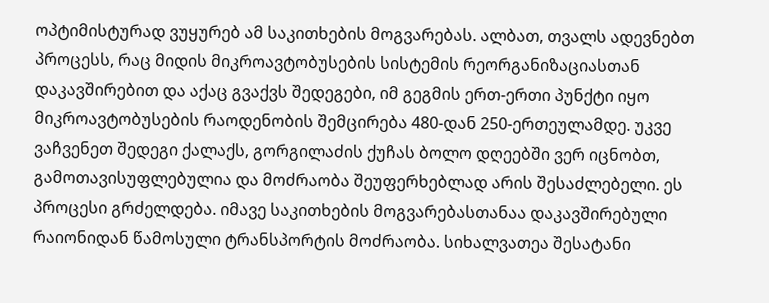ოპტიმისტურად ვუყურებ ამ საკითხების მოგვარებას. ალბათ, თვალს ადევნებთ პროცესს, რაც მიდის მიკროავტობუსების სისტემის რეორგანიზაციასთან დაკავშირებით და აქაც გვაქვს შედეგები, იმ გეგმის ერთ-ერთი პუნქტი იყო მიკროავტობუსების რაოდენობის შემცირება 480-დან 250-ერთეულამდე. უკვე ვაჩვენეთ შედეგი ქალაქს, გორგილაძის ქუჩას ბოლო დღეებში ვერ იცნობთ, გამოთავისუფლებულია და მოძრაობა შეუფერხებლად არის შესაძლებელი. ეს პროცესი გრძელდება. იმავე საკითხების მოგვარებასთანაა დაკავშირებული რაიონიდან წამოსული ტრანსპორტის მოძრაობა. სიხალვათეა შესატანი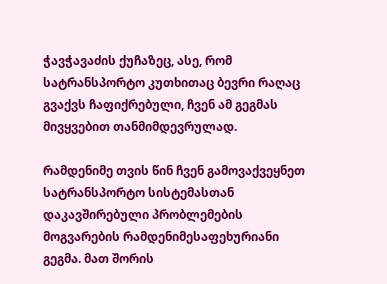ჭავჭავაძის ქუჩაზეც, ასე, რომ სატრანსპორტო კუთხითაც ბევრი რაღაც  გვაქვს ჩაფიქრებული, ჩვენ ამ გეგმას მივყვებით თანმიმდევრულად.

რამდენიმე თვის წინ ჩვენ გამოვაქვეყნეთ სატრანსპორტო სისტემასთან დაკავშირებული პრობლემების მოგვარების რამდენიმესაფეხურიანი გეგმა. მათ შორის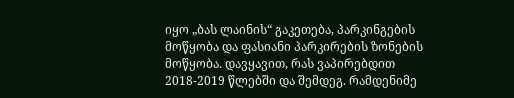იყო „ბას ლაინის“ გაკეთება, პარკინგების მოწყობა და ფასიანი პარკირების ზონების მოწყობა. დავყავით, რას ვაპირებდით 2018-2019 წლებში და შემდეგ. რამდენიმე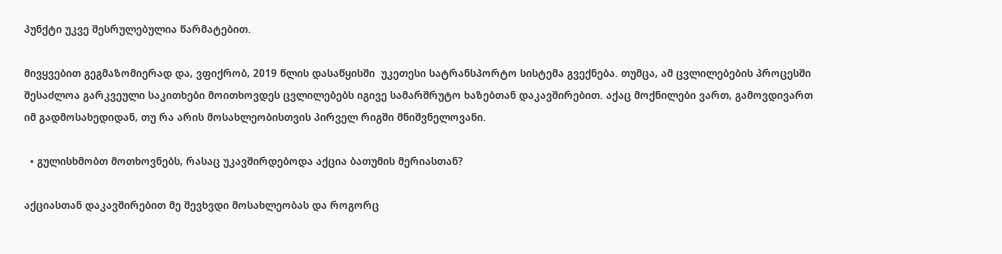პუნქტი უკვე შესრულებულია წარმატებით.

მივყვებით გეგმაზომიერად და, ვფიქრობ, 2019 წლის დასაწყისში  უკეთესი სატრანსპორტო სისტემა გვექნება. თუმცა, ამ ცვლილებების პროცესში შესაძლოა გარკვეული საკითხები მოითხოვდეს ცვლილებებს იგივე სამარშრუტო ხაზებთან დაკავშირებით. აქაც მოქნილები ვართ, გამოვდივართ იმ გადმოსახედიდან, თუ რა არის მოსახლეობისთვის პირველ რიგში მნიშვნელოვანი.

  • გულისხმობთ მოთხოვნებს, რასაც უკავშირდებოდა აქცია ბათუმის მერიასთან?

აქციასთან დაკავშირებით მე შევხვდი მოსახლეობას და როგორც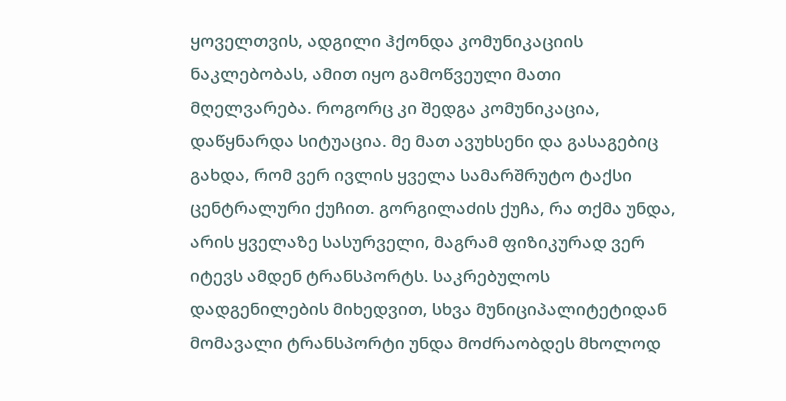ყოველთვის, ადგილი ჰქონდა კომუნიკაციის  ნაკლებობას, ამით იყო გამოწვეული მათი მღელვარება. როგორც კი შედგა კომუნიკაცია, დაწყნარდა სიტუაცია. მე მათ ავუხსენი და გასაგებიც გახდა, რომ ვერ ივლის ყველა სამარშრუტო ტაქსი ცენტრალური ქუჩით. გორგილაძის ქუჩა, რა თქმა უნდა, არის ყველაზე სასურველი, მაგრამ ფიზიკურად ვერ იტევს ამდენ ტრანსპორტს. საკრებულოს დადგენილების მიხედვით, სხვა მუნიციპალიტეტიდან მომავალი ტრანსპორტი უნდა მოძრაობდეს მხოლოდ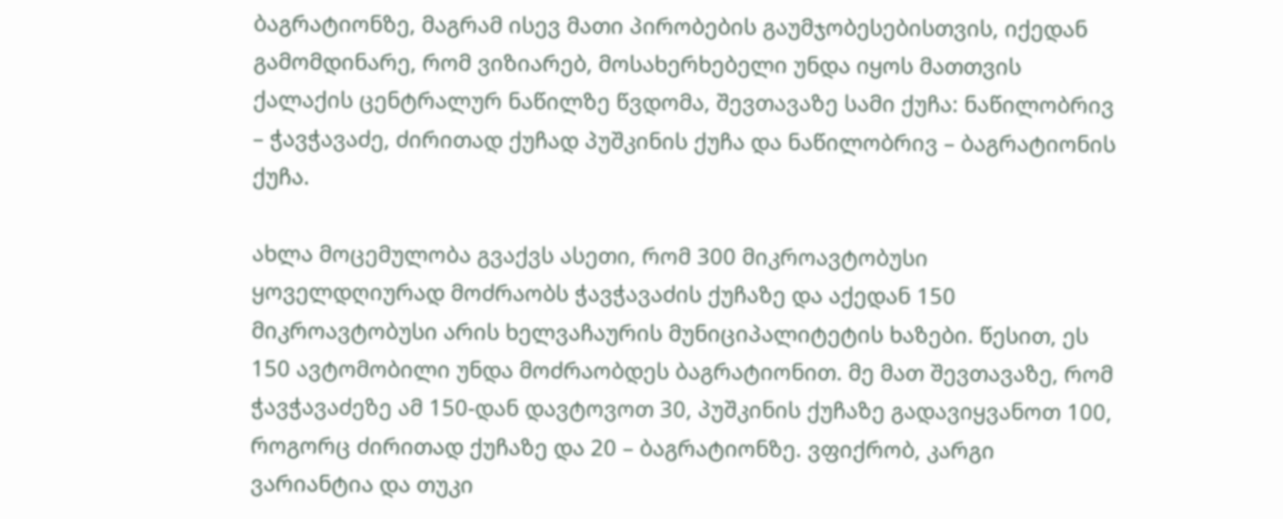ბაგრატიონზე, მაგრამ ისევ მათი პირობების გაუმჯობესებისთვის, იქედან გამომდინარე, რომ ვიზიარებ, მოსახერხებელი უნდა იყოს მათთვის ქალაქის ცენტრალურ ნაწილზე წვდომა, შევთავაზე სამი ქუჩა: ნაწილობრივ – ჭავჭავაძე, ძირითად ქუჩად პუშკინის ქუჩა და ნაწილობრივ – ბაგრატიონის ქუჩა.

ახლა მოცემულობა გვაქვს ასეთი, რომ 300 მიკროავტობუსი ყოველდღიურად მოძრაობს ჭავჭავაძის ქუჩაზე და აქედან 150 მიკროავტობუსი არის ხელვაჩაურის მუნიციპალიტეტის ხაზები. წესით, ეს 150 ავტომობილი უნდა მოძრაობდეს ბაგრატიონით. მე მათ შევთავაზე, რომ ჭავჭავაძეზე ამ 150-დან დავტოვოთ 30, პუშკინის ქუჩაზე გადავიყვანოთ 100, როგორც ძირითად ქუჩაზე და 20 – ბაგრატიონზე. ვფიქრობ, კარგი ვარიანტია და თუკი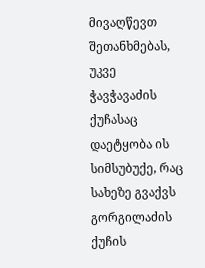მივაღწევთ შეთანხმებას, უკვე ჭავჭავაძის ქუჩასაც დაეტყობა ის სიმსუბუქე, რაც სახეზე გვაქვს გორგილაძის ქუჩის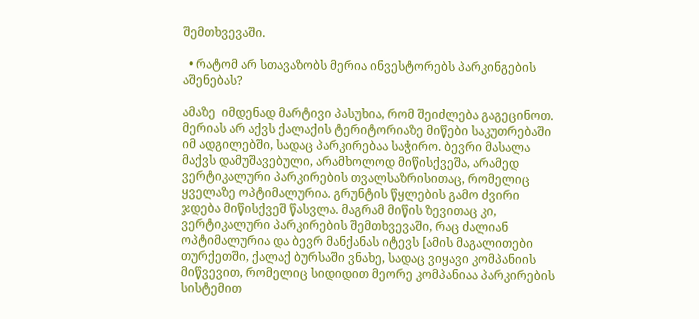შემთხვევაში.

  • რატომ არ სთავაზობს მერია ინვესტორებს პარკინგების აშენებას?

ამაზე  იმდენად მარტივი პასუხია, რომ შეიძლება გაგეცინოთ. მერიას არ აქვს ქალაქის ტერიტორიაზე მიწები საკუთრებაში იმ ადგილებში, სადაც პარკირებაა საჭირო. ბევრი მასალა მაქვს დამუშავებული, არამხოლოდ მიწისქვეშა, არამედ ვერტიკალური პარკირების თვალსაზრისითაც, რომელიც  ყველაზე ოპტიმალურია. გრუნტის წყლების გამო ძვირი ჯდება მიწისქვეშ წასვლა. მაგრამ მიწის ზევითაც კი, ვერტიკალური პარკირების შემთხვევაში, რაც ძალიან ოპტიმალურია და ბევრ მანქანას იტევს [ამის მაგალითები თურქეთში, ქალაქ ბურსაში ვნახე, სადაც ვიყავი კომპანიის მიწვევით, რომელიც სიდიდით მეორე კომპანიაა პარკირების სისტემით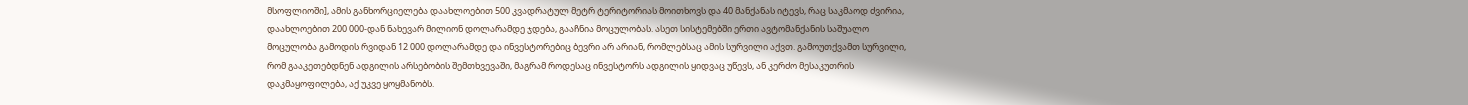მსოფლიოში], ამის განხორციელება დაახლოებით 500 კვადრატულ მეტრ ტერიტორიას მოითხოვს და 40 მანქანას იტევს, რაც საკმაოდ ძვირია, დაახლოებით 200 000-დან ნახევარ მილიონ დოლარამდე ჯდება, გააჩნია მოცულობას. ასეთ სისტემებში ერთი ავტომანქანის საშუალო მოცულობა გამოდის რვიდან 12 000 დოლარამდე და ინვესტორებიც ბევრი არ არიან, რომლებსაც ამის სურვილი აქვთ. გამოუთქვამთ სურვილი, რომ გააკეთებდნენ ადგილის არსებობის შემთხვევაში, მაგრამ როდესაც ინვესტორს ადგილის ყიდვაც უწევს, ან კერძო მესაკუთრის დაკმაყოფილება, აქ უკვე ყოყმანობს.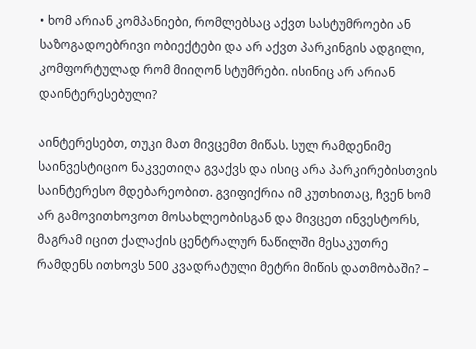• ხომ არიან კომპანიები, რომლებსაც აქვთ სასტუმროები ან საზოგადოებრივი ობიექტები და არ აქვთ პარკინგის ადგილი,  კომფორტულად რომ მიიღონ სტუმრები. ისინიც არ არიან დაინტერესებული?

აინტერესებთ, თუკი მათ მივცემთ მიწას. სულ რამდენიმე საინვესტიციო ნაკვეთიღა გვაქვს და ისიც არა პარკირებისთვის საინტერესო მდებარეობით. გვიფიქრია იმ კუთხითაც, ჩვენ ხომ არ გამოვითხოვოთ მოსახლეობისგან და მივცეთ ინვესტორს, მაგრამ იცით ქალაქის ცენტრალურ ნაწილში მესაკუთრე რამდენს ითხოვს 500 კვადრატული მეტრი მიწის დათმობაში? –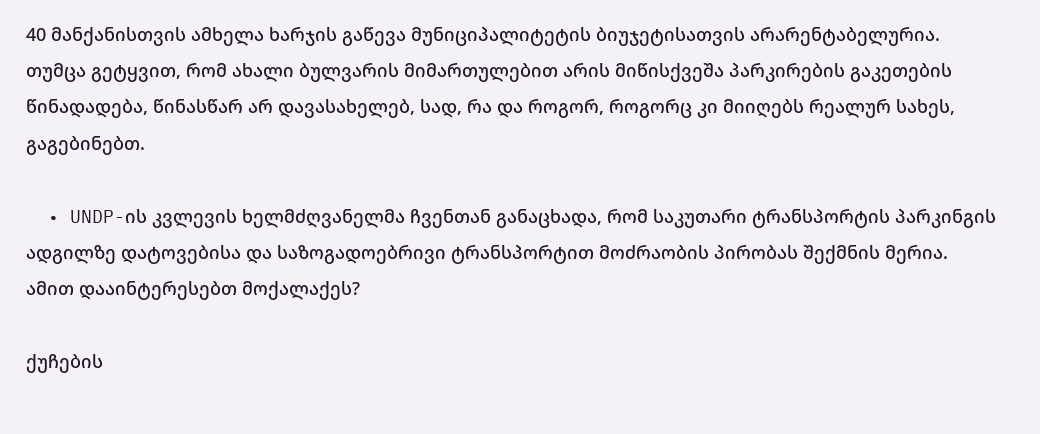40 მანქანისთვის ამხელა ხარჯის გაწევა მუნიციპალიტეტის ბიუჯეტისათვის არარენტაბელურია. თუმცა გეტყვით, რომ ახალი ბულვარის მიმართულებით არის მიწისქვეშა პარკირების გაკეთების წინადადება, წინასწარ არ დავასახელებ, სად, რა და როგორ, როგორც კი მიიღებს რეალურ სახეს, გაგებინებთ.

  • UNDP-ის კვლევის ხელმძღვანელმა ჩვენთან განაცხადა, რომ საკუთარი ტრანსპორტის პარკინგის ადგილზე დატოვებისა და საზოგადოებრივი ტრანსპორტით მოძრაობის პირობას შექმნის მერია. ამით დააინტერესებთ მოქალაქეს?

ქუჩების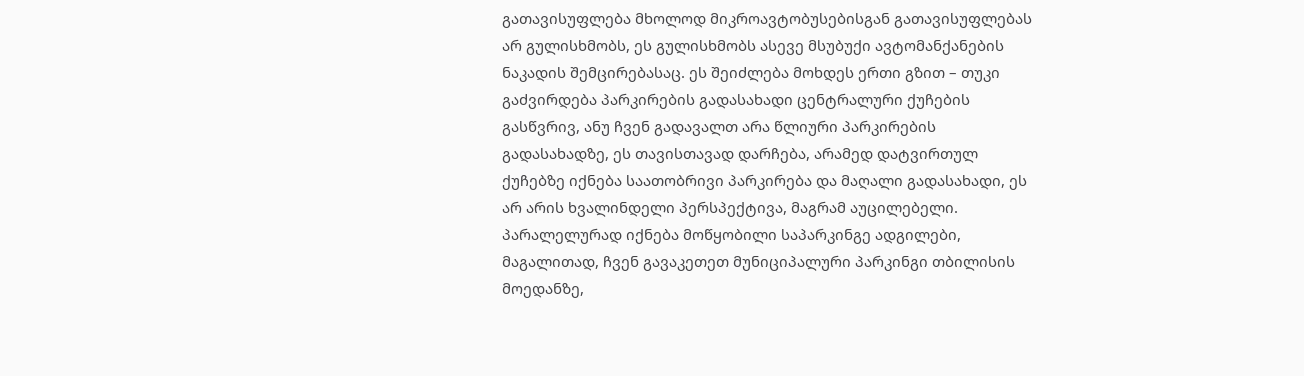გათავისუფლება მხოლოდ მიკროავტობუსებისგან გათავისუფლებას არ გულისხმობს, ეს გულისხმობს ასევე მსუბუქი ავტომანქანების ნაკადის შემცირებასაც. ეს შეიძლება მოხდეს ერთი გზით – თუკი გაძვირდება პარკირების გადასახადი ცენტრალური ქუჩების გასწვრივ, ანუ ჩვენ გადავალთ არა წლიური პარკირების გადასახადზე, ეს თავისთავად დარჩება, არამედ დატვირთულ ქუჩებზე იქნება საათობრივი პარკირება და მაღალი გადასახადი, ეს არ არის ხვალინდელი პერსპექტივა, მაგრამ აუცილებელი. პარალელურად იქნება მოწყობილი საპარკინგე ადგილები, მაგალითად, ჩვენ გავაკეთეთ მუნიციპალური პარკინგი თბილისის მოედანზე,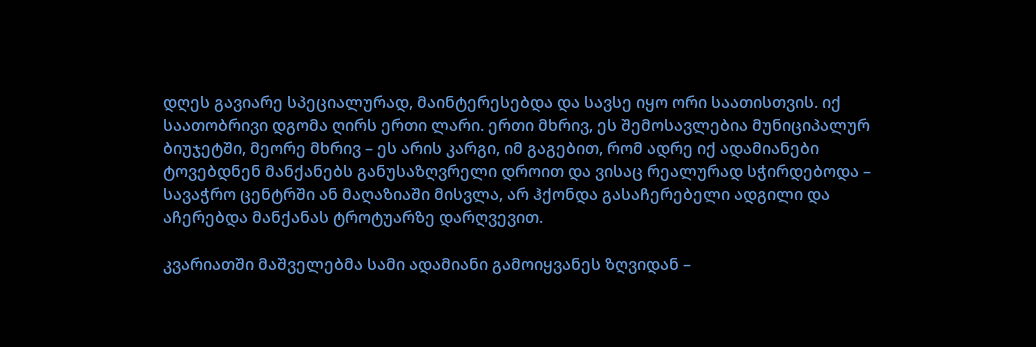დღეს გავიარე სპეციალურად, მაინტერესებდა და სავსე იყო ორი საათისთვის. იქ საათობრივი დგომა ღირს ერთი ლარი. ერთი მხრივ, ეს შემოსავლებია მუნიციპალურ ბიუჯეტში, მეორე მხრივ – ეს არის კარგი, იმ გაგებით, რომ ადრე იქ ადამიანები ტოვებდნენ მანქანებს განუსაზღვრელი დროით და ვისაც რეალურად სჭირდებოდა – სავაჭრო ცენტრში ან მაღაზიაში მისვლა, არ ჰქონდა გასაჩერებელი ადგილი და აჩერებდა მანქანას ტროტუარზე დარღვევით.

კვარიათში მაშველებმა სამი ადამიანი გამოიყვანეს ზღვიდან –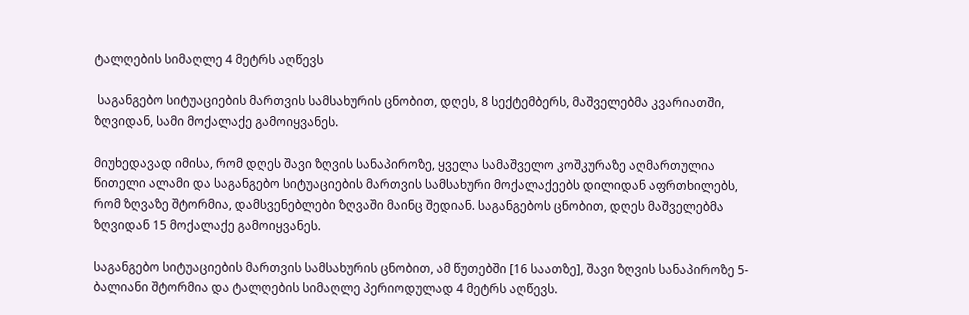ტალღების სიმაღლე 4 მეტრს აღწევს

 საგანგებო სიტუაციების მართვის სამსახურის ცნობით, დღეს, 8 სექტემბერს, მაშველებმა კვარიათში, ზღვიდან, სამი მოქალაქე გამოიყვანეს.

მიუხედავად იმისა, რომ დღეს შავი ზღვის სანაპიროზე, ყველა სამაშველო კოშკურაზე აღმართულია წითელი ალამი და საგანგებო სიტუაციების მართვის სამსახური მოქალაქეებს დილიდან აფრთხილებს, რომ ზღვაზე შტორმია, დამსვენებლები ზღვაში მაინც შედიან. საგანგებოს ცნობით, დღეს მაშველებმა ზღვიდან 15 მოქალაქე გამოიყვანეს.

საგანგებო სიტუაციების მართვის სამსახურის ცნობით, ამ წუთებში [16 საათზე], შავი ზღვის სანაპიროზე 5-ბალიანი შტორმია და ტალღების სიმაღლე პერიოდულად 4 მეტრს აღწევს.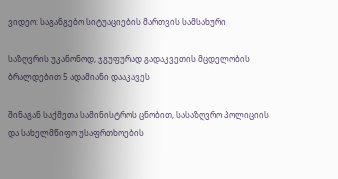ვიდეო: საგანგებო სიტუაციების მართვის სამსახური

საზღვრის უკანონოდ, ჯგუფურად გადაკვეთის მცდელობის ბრალდებით 5 ადამიანი დააკავეს

შინაგან საქმეთა სამინისტროს ცნობით, სასაზღვრო პოლიციის და სახელმწიფო უსაფრთხოების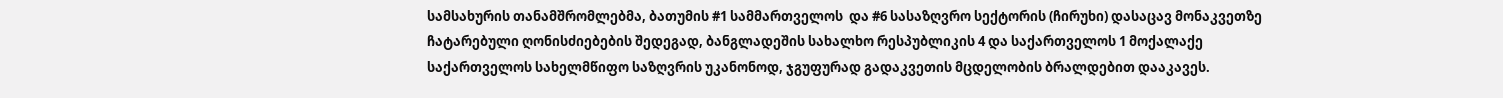სამსახურის თანამშრომლებმა, ბათუმის #1 სამმართველოს  და #6 სასაზღვრო სექტორის (ჩირუხი) დასაცავ მონაკვეთზე ჩატარებული ღონისძიებების შედეგად, ბანგლადეშის სახალხო რესპუბლიკის 4 და საქართველოს 1 მოქალაქე საქართველოს სახელმწიფო საზღვრის უკანონოდ, ჯგუფურად გადაკვეთის მცდელობის ბრალდებით დააკავეს.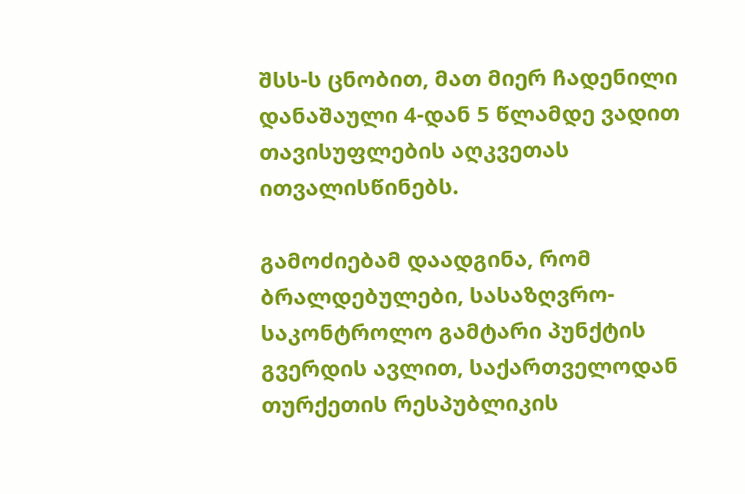შსს-ს ცნობით, მათ მიერ ჩადენილი დანაშაული 4-დან 5 წლამდე ვადით თავისუფლების აღკვეთას ითვალისწინებს.

გამოძიებამ დაადგინა, რომ ბრალდებულები, სასაზღვრო-საკონტროლო გამტარი პუნქტის გვერდის ავლით, საქართველოდან თურქეთის რესპუბლიკის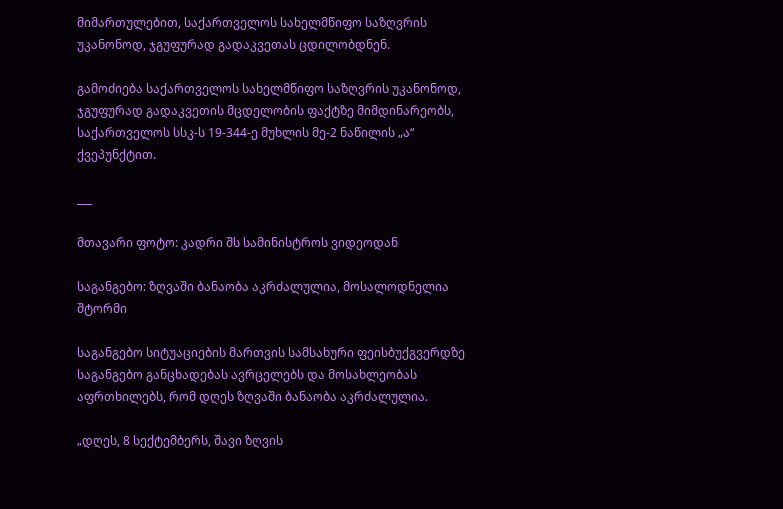მიმართულებით, საქართველოს სახელმწიფო საზღვრის უკანონოდ, ჯგუფურად გადაკვეთას ცდილობდნენ.

გამოძიება საქართველოს სახელმწიფო საზღვრის უკანონოდ, ჯგუფურად გადაკვეთის მცდელობის ფაქტზე მიმდინარეობს, საქართველოს სსკ-ს 19-344-ე მუხლის მე-2 ნაწილის „ა“ ქვეპუნქტით.

___

მთავარი ფოტო: კადრი შს სამინისტროს ვიდეოდან

საგანგებო: ზღვაში ბანაობა აკრძალულია, მოსალოდნელია შტორმი

საგანგებო სიტუაციების მართვის სამსახური ფეისბუქგვერდზე საგანგებო განცხადებას ავრცელებს და მოსახლეობას აფრთხილებს, რომ დღეს ზღვაში ბანაობა აკრძალულია.

„დღეს, 8 სექტემბერს, შავი ზღვის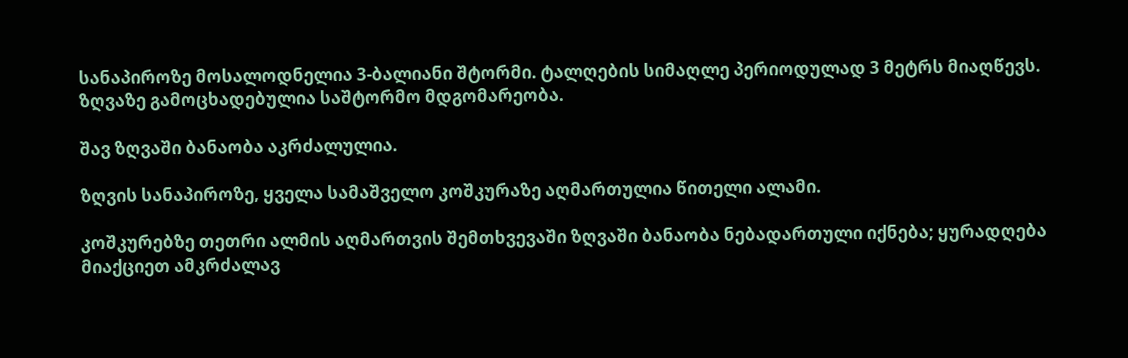სანაპიროზე მოსალოდნელია 3-ბალიანი შტორმი. ტალღების სიმაღლე პერიოდულად 3 მეტრს მიაღწევს. ზღვაზე გამოცხადებულია საშტორმო მდგომარეობა.

შავ ზღვაში ბანაობა აკრძალულია.

ზღვის სანაპიროზე, ყველა სამაშველო კოშკურაზე აღმართულია წითელი ალამი.

კოშკურებზე თეთრი ალმის აღმართვის შემთხვევაში ზღვაში ბანაობა ნებადართული იქნება; ყურადღება მიაქციეთ ამკრძალავ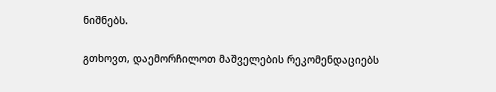ნიშნებს.

გთხოვთ, დაემორჩილოთ მაშველების რეკომენდაციებს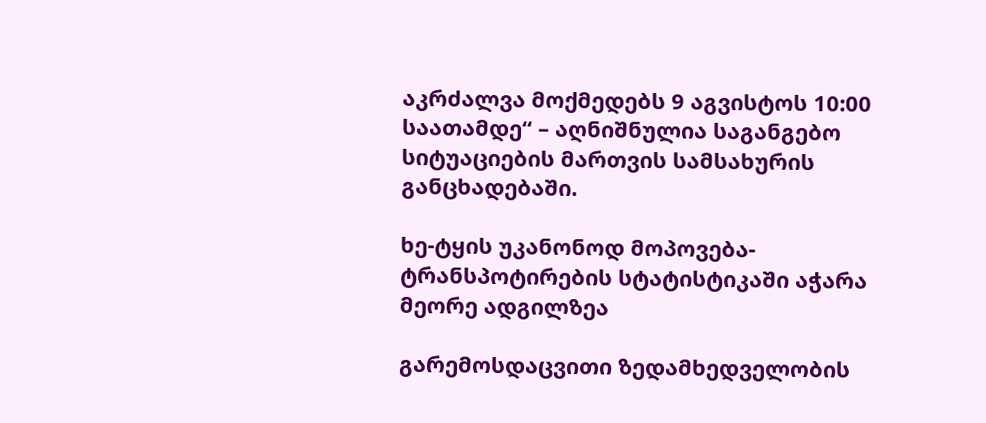აკრძალვა მოქმედებს 9 აგვისტოს 10:00 საათამდე“ – აღნიშნულია საგანგებო სიტუაციების მართვის სამსახურის განცხადებაში.

ხე-ტყის უკანონოდ მოპოვება-ტრანსპოტირების სტატისტიკაში აჭარა მეორე ადგილზეა

გარემოსდაცვითი ზედამხედველობის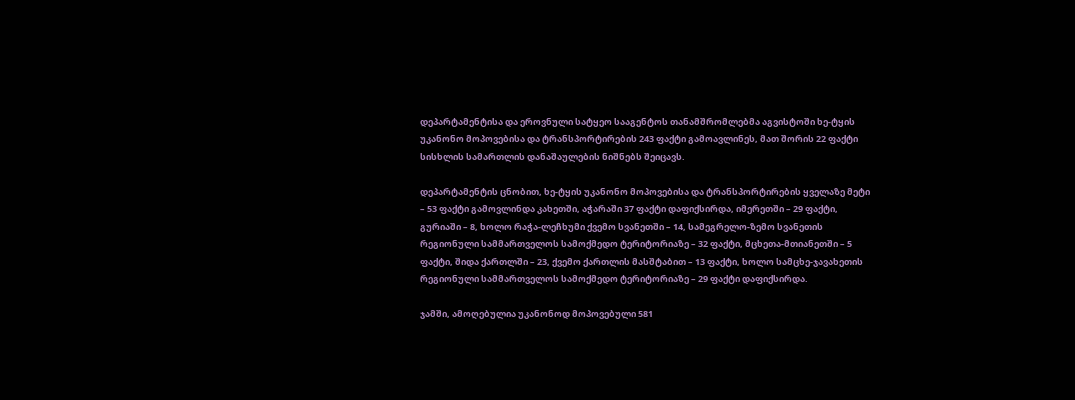დეპარტამენტისა და ეროვნული სატყეო სააგენტოს თანამშრომლებმა აგვისტოში ხე-ტყის უკანონო მოპოვებისა და ტრანსპორტირების 243 ფაქტი გამოავლინეს, მათ შორის 22 ფაქტი სისხლის სამართლის დანაშაულების ნიშნებს შეიცავს.

დეპარტამენტის ცნობით, ხე-ტყის უკანონო მოპოვებისა და ტრანსპორტირების ყველაზე მეტი – 53 ფაქტი გამოვლინდა კახეთში, აჭარაში 37 ფაქტი დაფიქსირდა, იმერეთში – 29 ფაქტი, გურიაში – 8, ხოლო რაჭა-ლეჩხუმი ქვემო სვანეთში – 14, სამეგრელო-ზემო სვანეთის რეგიონული სამმართველოს სამოქმედო ტერიტორიაზე – 32 ფაქტი, მცხეთა-მთიანეთში – 5 ფაქტი, შიდა ქართლში – 23, ქვემო ქართლის მასშტაბით – 13 ფაქტი, ხოლო სამცხე-ჯავახეთის რეგიონული სამმართველოს სამოქმედო ტერიტორიაზე – 29 ფაქტი დაფიქსირდა.

ჯამში, ამოღებულია უკანონოდ მოპოვებული 581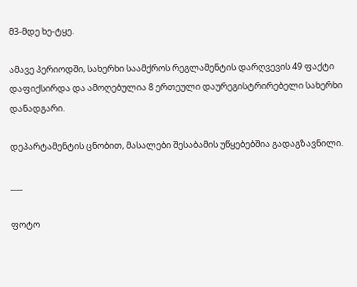მ3-მდე ხე-ტყე.

ამავე პერიოდში, სახერხი საამქროს რეგლამენტის დარღვევის 49 ფაქტი დაფიქსირდა და ამოღებულია 8 ერთეული დაურეგისტრირებელი სახერხი დანადგარი.

დეპარტამენტის ცნობით, მასალები შესაბამის უწყებებშია გადაგზავნილი.

___

ფოტო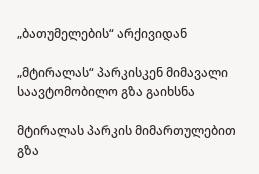„ბათუმელების“ არქივიდან

„მტირალას“ პარკისკენ მიმავალი საავტომობილო გზა გაიხსნა

მტირალას პარკის მიმართულებით გზა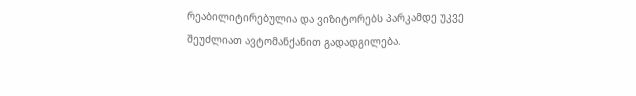რეაბილიტირებულია და ვიზიტორებს პარკამდე უკვე შეუძლიათ ავტომანქანით გადადგილება.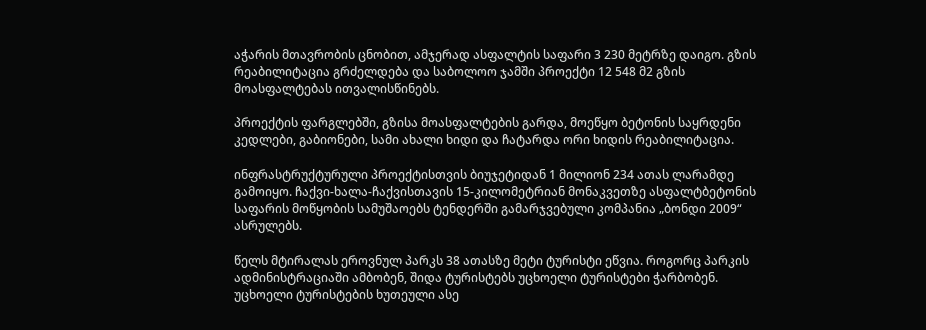აჭარის მთავრობის ცნობით, ამჯერად ასფალტის საფარი 3 230 მეტრზე დაიგო. გზის რეაბილიტაცია გრძელდება და საბოლოო ჯამში პროექტი 12 548 მ2 გზის მოასფალტებას ითვალისწინებს.

პროექტის ფარგლებში, გზისა მოასფალტების გარდა, მოეწყო ბეტონის საყრდენი კედლები, გაბიონები, სამი ახალი ხიდი და ჩატარდა ორი ხიდის რეაბილიტაცია.

ინფრასტრუქტურული პროექტისთვის ბიუჯეტიდან 1 მილიონ 234 ათას ლარამდე გამოიყო. ჩაქვი-ხალა-ჩაქვისთავის 15-კილომეტრიან მონაკვეთზე ასფალტბეტონის საფარის მოწყობის სამუშაოებს ტენდერში გამარჯვებული კომპანია „ბონდი 2009“ ასრულებს.

წელს მტირალას ეროვნულ პარკს 38 ათასზე მეტი ტურისტი ეწვია. როგორც პარკის ადმინისტრაციაში ამბობენ, შიდა ტურისტებს უცხოელი ტურისტები ჭარბობენ. უცხოელი ტურისტების ხუთეული ასე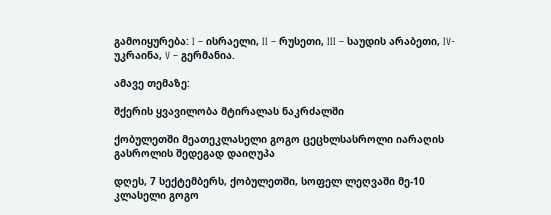გამოიყურება: I – ისრაელი, II – რუსეთი, III – საუდის არაბეთი, IV- უკრაინა, V – გერმანია.

ამავე თემაზე:

შქერის ყვავილობა მტირალას ნაკრძალში

ქობულეთში მეათეკლასელი გოგო ცეცხლსასროლი იარაღის გასროლის შედეგად დაიღუპა

დღეს, 7 სექტემბერს, ქობულეთში, სოფელ ლეღვაში მე-10 კლასელი გოგო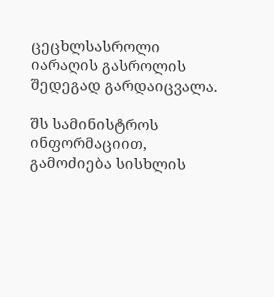ცეცხლსასროლი იარაღის გასროლის შედეგად გარდაიცვალა.

შს სამინისტროს ინფორმაციით, გამოძიება სისხლის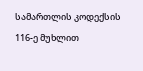სამართლის კოდექსის 116-ე მუხლით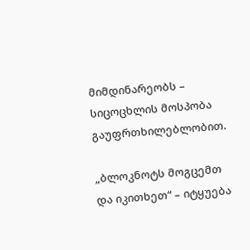მიმდინარეობს – სიცოცხლის მოსპობა გაუფრთხილებლობით.

„ბლოკნოტს მოგცემთ და იკითხეთ“ – იტყუება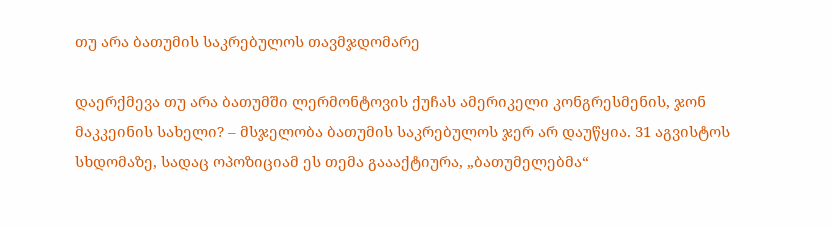თუ არა ბათუმის საკრებულოს თავმჯდომარე

დაერქმევა თუ არა ბათუმში ლერმონტოვის ქუჩას ამერიკელი კონგრესმენის, ჯონ მაკკეინის სახელი? – მსჯელობა ბათუმის საკრებულოს ჯერ არ დაუწყია. 31 აგვისტოს სხდომაზე, სადაც ოპოზიციამ ეს თემა გაააქტიურა, „ბათუმელებმა“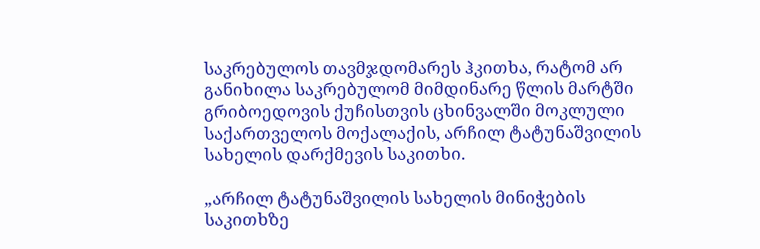საკრებულოს თავმჯდომარეს ჰკითხა, რატომ არ განიხილა საკრებულომ მიმდინარე წლის მარტში გრიბოედოვის ქუჩისთვის ცხინვალში მოკლული საქართველოს მოქალაქის, არჩილ ტატუნაშვილის სახელის დარქმევის საკითხი.

„არჩილ ტატუნაშვილის სახელის მინიჭების საკითხზე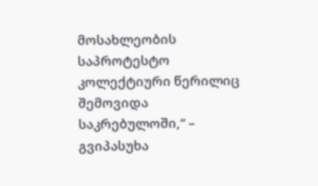მოსახლეობის საპროტესტო კოლექტიური წერილიც შემოვიდა საკრებულოში,“ – გვიპასუხა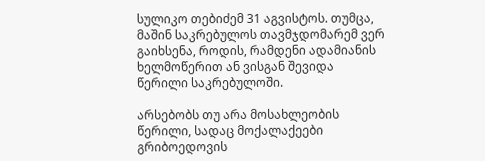სულიკო თებიძემ 31 აგვისტოს. თუმცა, მაშინ საკრებულოს თავმჯდომარემ ვერ გაიხსენა, როდის, რამდენი ადამიანის ხელმოწერით ან ვისგან შევიდა წერილი საკრებულოში.

არსებობს თუ არა მოსახლეობის წერილი, სადაც მოქალაქეები გრიბოედოვის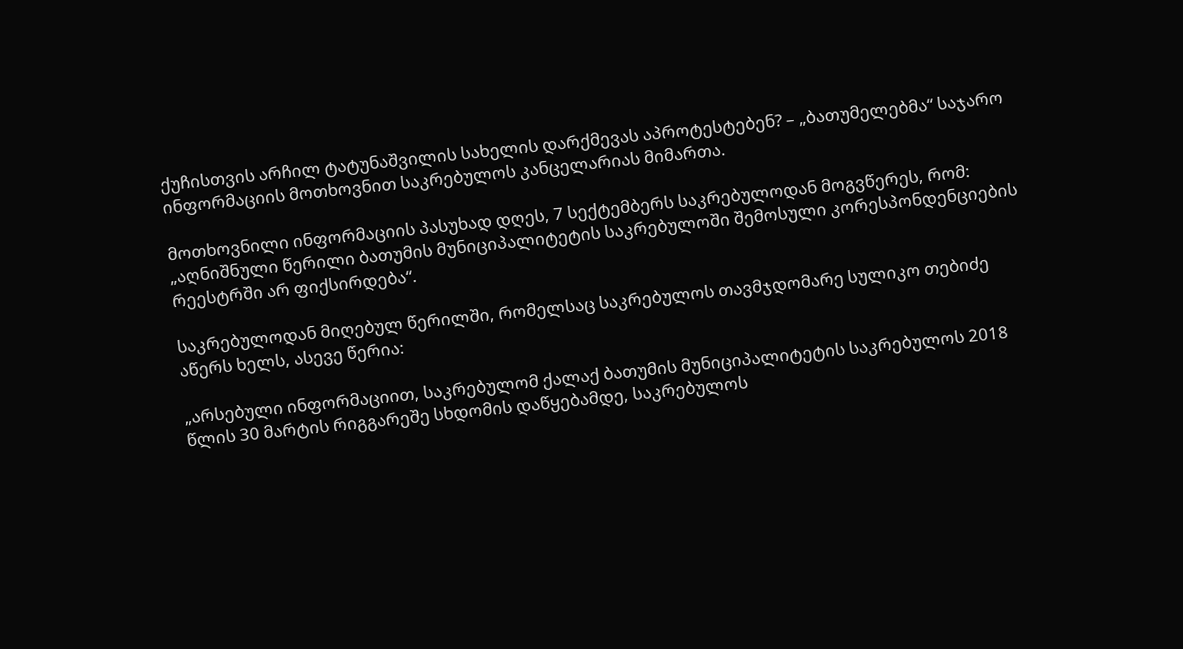ქუჩისთვის არჩილ ტატუნაშვილის სახელის დარქმევას აპროტესტებენ? – „ბათუმელებმა“ საჯარო ინფორმაციის მოთხოვნით საკრებულოს კანცელარიას მიმართა.

მოთხოვნილი ინფორმაციის პასუხად დღეს, 7 სექტემბერს საკრებულოდან მოგვწერეს, რომ: „აღნიშნული წერილი ბათუმის მუნიციპალიტეტის საკრებულოში შემოსული კორესპონდენციების რეესტრში არ ფიქსირდება“.

საკრებულოდან მიღებულ წერილში, რომელსაც საკრებულოს თავმჯდომარე სულიკო თებიძე აწერს ხელს, ასევე წერია:

„არსებული ინფორმაციით, საკრებულომ ქალაქ ბათუმის მუნიციპალიტეტის საკრებულოს 2018 წლის 30 მარტის რიგგარეშე სხდომის დაწყებამდე, საკრებულოს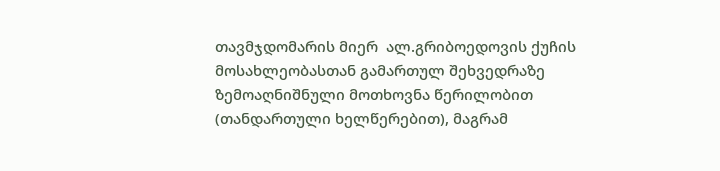თავმჯდომარის მიერ  ალ.გრიბოედოვის ქუჩის მოსახლეობასთან გამართულ შეხვედრაზე ზემოაღნიშნული მოთხოვნა წერილობით (თანდართული ხელწერებით), მაგრამ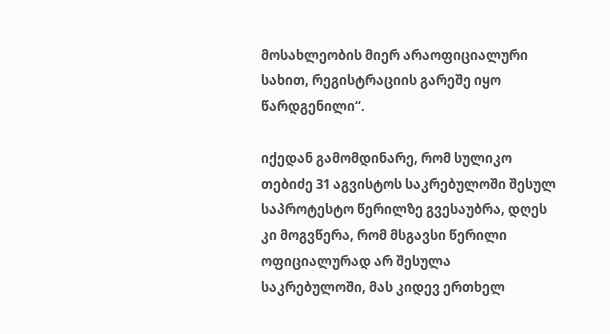მოსახლეობის მიერ არაოფიციალური სახით, რეგისტრაციის გარეშე იყო წარდგენილი“.

იქედან გამომდინარე, რომ სულიკო თებიძე 31 აგვისტოს საკრებულოში შესულ საპროტესტო წერილზე გვესაუბრა, დღეს კი მოგვწერა, რომ მსგავსი წერილი ოფიციალურად არ შესულა საკრებულოში, მას კიდევ ერთხელ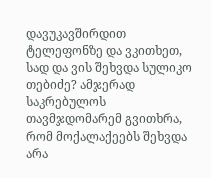დავუკავშირდით ტელეფონზე და ვკითხეთ, სად და ვის შეხვდა სულიკო თებიძე? ამჯერად საკრებულოს თავმჯდომარემ გვითხრა, რომ მოქალაქეებს შეხვდა არა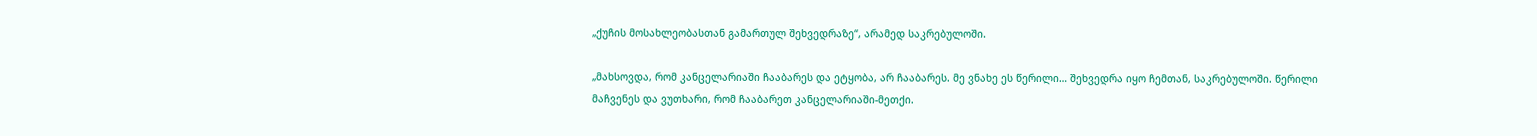„ქუჩის მოსახლეობასთან გამართულ შეხვედრაზე“, არამედ საკრებულოში.

„მახსოვდა, რომ კანცელარიაში ჩააბარეს და ეტყობა, არ ჩააბარეს. მე ვნახე ეს წერილი… შეხვედრა იყო ჩემთან, საკრებულოში. წერილი მაჩვენეს და ვუთხარი, რომ ჩააბარეთ კანცელარიაში-მეთქი.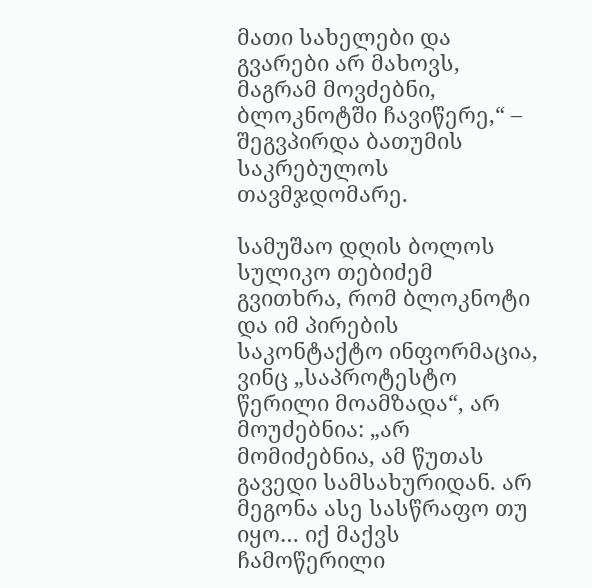მათი სახელები და გვარები არ მახოვს, მაგრამ მოვძებნი, ბლოკნოტში ჩავიწერე,“ – შეგვპირდა ბათუმის საკრებულოს თავმჯდომარე.

სამუშაო დღის ბოლოს სულიკო თებიძემ გვითხრა, რომ ბლოკნოტი და იმ პირების საკონტაქტო ინფორმაცია, ვინც „საპროტესტო წერილი მოამზადა“, არ მოუძებნია: „არ მომიძებნია, ამ წუთას გავედი სამსახურიდან. არ მეგონა ასე სასწრაფო თუ იყო… იქ მაქვს ჩამოწერილი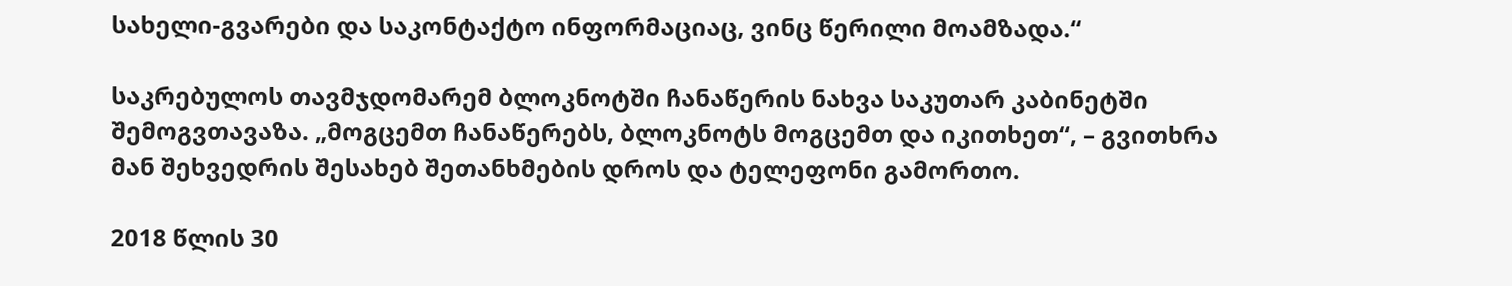სახელი-გვარები და საკონტაქტო ინფორმაციაც, ვინც წერილი მოამზადა.“

საკრებულოს თავმჯდომარემ ბლოკნოტში ჩანაწერის ნახვა საკუთარ კაბინეტში შემოგვთავაზა. „მოგცემთ ჩანაწერებს, ბლოკნოტს მოგცემთ და იკითხეთ“, – გვითხრა მან შეხვედრის შესახებ შეთანხმების დროს და ტელეფონი გამორთო.

2018 წლის 30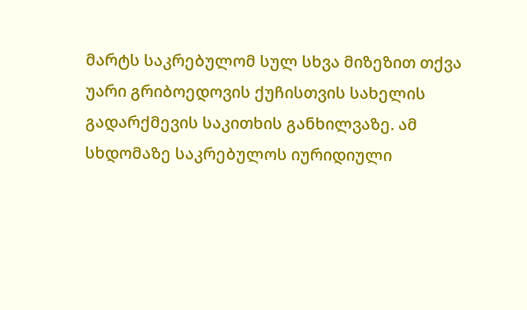მარტს საკრებულომ სულ სხვა მიზეზით თქვა უარი გრიბოედოვის ქუჩისთვის სახელის გადარქმევის საკითხის განხილვაზე. ამ სხდომაზე საკრებულოს იურიდიული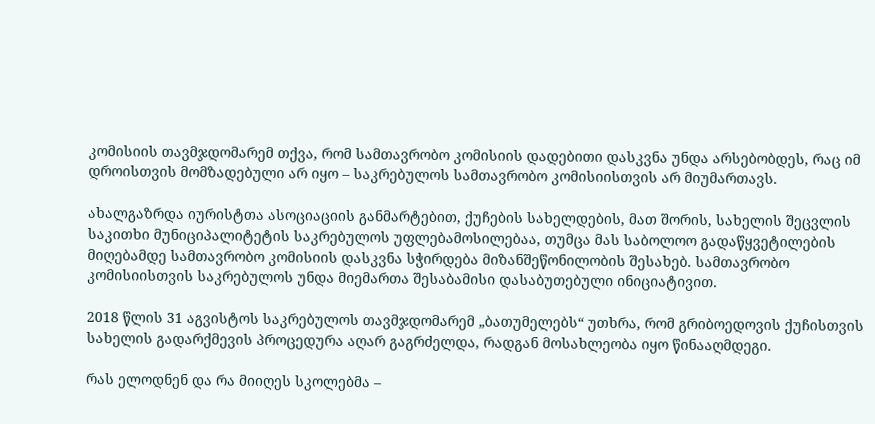კომისიის თავმჯდომარემ თქვა, რომ სამთავრობო კომისიის დადებითი დასკვნა უნდა არსებობდეს, რაც იმ დროისთვის მომზადებული არ იყო – საკრებულოს სამთავრობო კომისიისთვის არ მიუმართავს.

ახალგაზრდა იურისტთა ასოციაციის განმარტებით, ქუჩების სახელდების, მათ შორის, სახელის შეცვლის საკითხი მუნიციპალიტეტის საკრებულოს უფლებამოსილებაა, თუმცა მას საბოლოო გადაწყვეტილების მიღებამდე სამთავრობო კომისიის დასკვნა სჭირდება მიზანშეწონილობის შესახებ. სამთავრობო კომისიისთვის საკრებულოს უნდა მიემართა შესაბამისი დასაბუთებული ინიციატივით.

2018 წლის 31 აგვისტოს საკრებულოს თავმჯდომარემ „ბათუმელებს“ უთხრა, რომ გრიბოედოვის ქუჩისთვის სახელის გადარქმევის პროცედურა აღარ გაგრძელდა, რადგან მოსახლეობა იყო წინააღმდეგი.

რას ელოდნენ და რა მიიღეს სკოლებმა –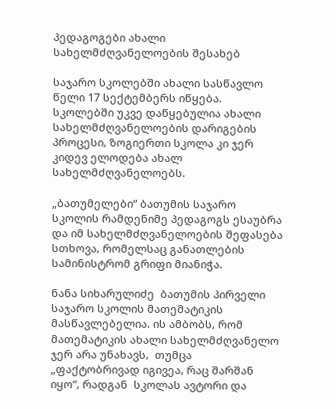პედაგოგები ახალი სახელმძღვანელოების შესახებ

საჯარო სკოლებში ახალი სასწავლო წელი 17 სექტემბერს იწყება. სკოლებში უკვე დაწყებულია ახალი სახელმძღვანელოების დარიგების პროცესი, ზოგიერთი სკოლა კი ჯერ კიდევ ელოდება ახალ სახელმძღვანელოებს.

„ბათუმელები“ ბათუმის საჯარო სკოლის რამდენიმე პედაგოგს ესაუბრა და იმ სახელმძღვანელოების შეფასება სთხოვა, რომელსაც განათლების სამინისტრომ გრიფი მიანიჭა.

ნანა სიხარულიძე  ბათუმის პირველი საჯარო სკოლის მათემატიკის მასწავლებელია. ის ამბობს, რომ  მათემატიკის ახალი სახელმძღვანელო ჯერ არა უნახავს,  თუმცა  „ფაქტობრივად იგივეა, რაც შარშან იყო“, რადგან  სკოლას ავტორი და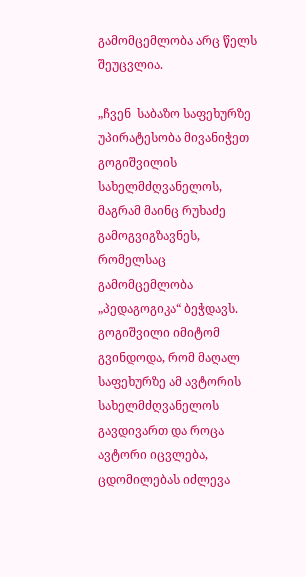გამომცემლობა არც წელს შეუცვლია.

„ჩვენ  საბაზო საფეხურზე უპირატესობა მივანიჭეთ გოგიშვილის სახელმძღვანელოს, მაგრამ მაინც რუხაძე გამოგვიგზავნეს, რომელსაც  გამომცემლობა „პედაგოგიკა“ ბეჭდავს. გოგიშვილი იმიტომ გვინდოდა, რომ მაღალ საფეხურზე ამ ავტორის სახელმძღვანელოს გავდივართ და როცა ავტორი იცვლება, ცდომილებას იძლევა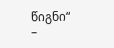წიგნი“ –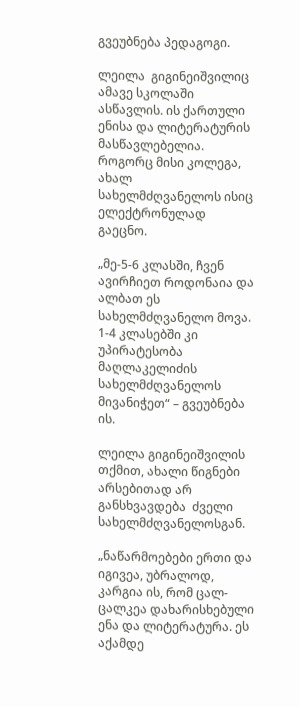გვეუბნება პედაგოგი.

ლეილა  გიგინეიშვილიც ამავე სკოლაში ასწავლის. ის ქართული ენისა და ლიტერატურის მასწავლებელია.  როგორც მისი კოლეგა, ახალ სახელმძღვანელოს ისიც ელექტრონულად გაეცნო.

„მე-5-6 კლასში, ჩვენ ავირჩიეთ როდონაია და ალბათ ეს სახელმძღვანელო მოვა. 1-4 კლასებში კი უპირატესობა მაღლაკელიძის სახელმძღვანელოს მივანიჭეთ“ – გვეუბნება ის.

ლეილა გიგინეიშვილის თქმით, ახალი წიგნები არსებითად არ განსხვავდება  ძველი სახელმძღვანელოსგან.

„ნაწარმოებები ერთი და იგივეა, უბრალოდ, კარგია ის, რომ ცალ-ცალკეა დახარისხებული  ენა და ლიტერატურა. ეს აქამდე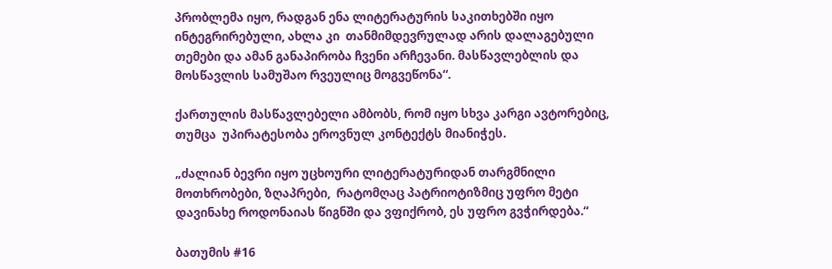პრობლემა იყო, რადგან ენა ლიტერატურის საკითხებში იყო ინტეგრირებული, ახლა კი  თანმიმდევრულად არის დალაგებული თემები და ამან განაპირობა ჩვენი არჩევანი. მასწავლებლის და მოსწავლის სამუშაო რვეულიც მოგვეწონა“.

ქართულის მასწავლებელი ამბობს, რომ იყო სხვა კარგი ავტორებიც,  თუმცა  უპირატესობა ეროვნულ კონტექტს მიანიჭეს.

„ძალიან ბევრი იყო უცხოური ლიტერატურიდან თარგმნილი მოთხრობები, ზღაპრები,  რატომღაც პატრიოტიზმიც უფრო მეტი დავინახე როდონაიას წიგნში და ვფიქრობ, ეს უფრო გვჭირდება.“

ბათუმის #16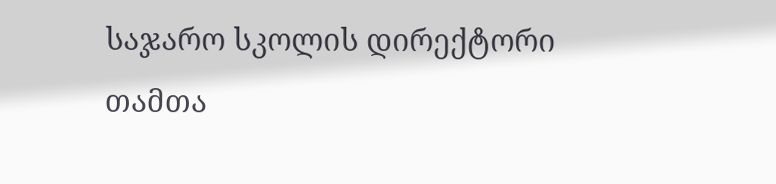საჯარო სკოლის დირექტორი თამთა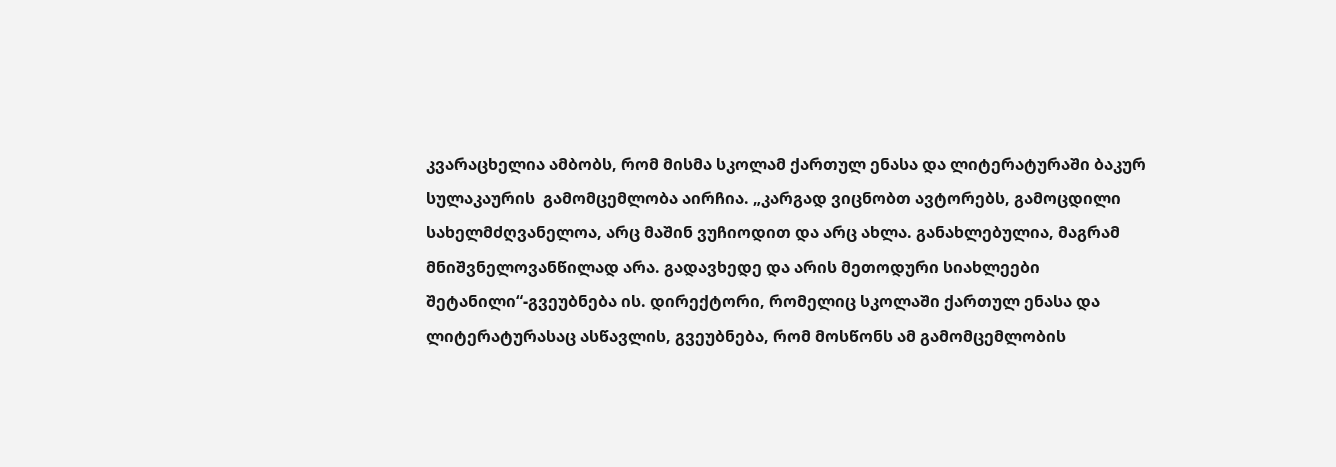კვარაცხელია ამბობს, რომ მისმა სკოლამ ქართულ ენასა და ლიტერატურაში ბაკურ სულაკაურის  გამომცემლობა აირჩია. „კარგად ვიცნობთ ავტორებს, გამოცდილი სახელმძღვანელოა, არც მაშინ ვუჩიოდით და არც ახლა. განახლებულია, მაგრამ მნიშვნელოვანწილად არა. გადავხედე და არის მეთოდური სიახლეები შეტანილი“-გვეუბნება ის. დირექტორი, რომელიც სკოლაში ქართულ ენასა და ლიტერატურასაც ასწავლის, გვეუბნება, რომ მოსწონს ამ გამომცემლობის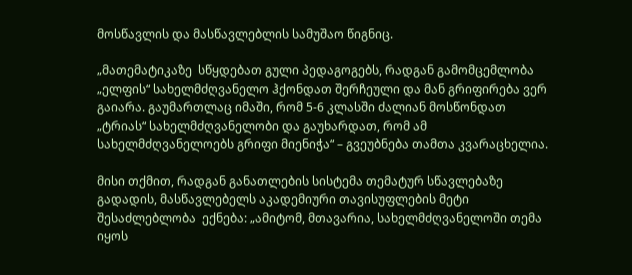მოსწავლის და მასწავლებლის სამუშაო წიგნიც.

„მათემატიკაზე  სწყდებათ გული პედაგოგებს, რადგან გამომცემლობა „ელფის“ სახელმძღვანელო ჰქონდათ შერჩეული და მან გრიფირება ვერ გაიარა. გაუმართლაც იმაში, რომ 5-6 კლასში ძალიან მოსწონდათ „ტრიას“ სახელმძღვანელობი და გაუხარდათ, რომ ამ სახელმძღვანელოებს გრიფი მიენიჭა“ – გვეუბნება თამთა კვარაცხელია.

მისი თქმით, რადგან განათლების სისტემა თემატურ სწავლებაზე გადადის, მასწავლებელს აკადემიური თავისუფლების მეტი შესაძლებლობა  ექნება: „ამიტომ, მთავარია, სახელმძღვანელოში თემა იყოს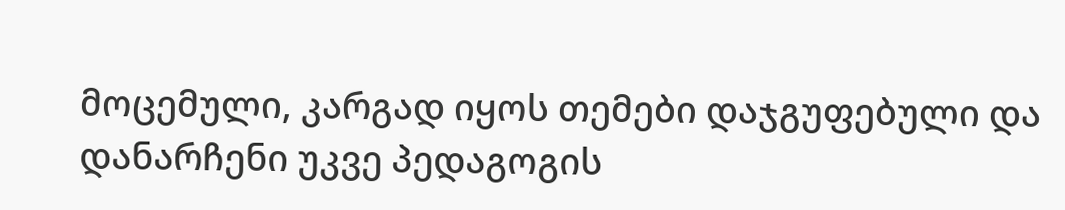მოცემული, კარგად იყოს თემები დაჯგუფებული და დანარჩენი უკვე პედაგოგის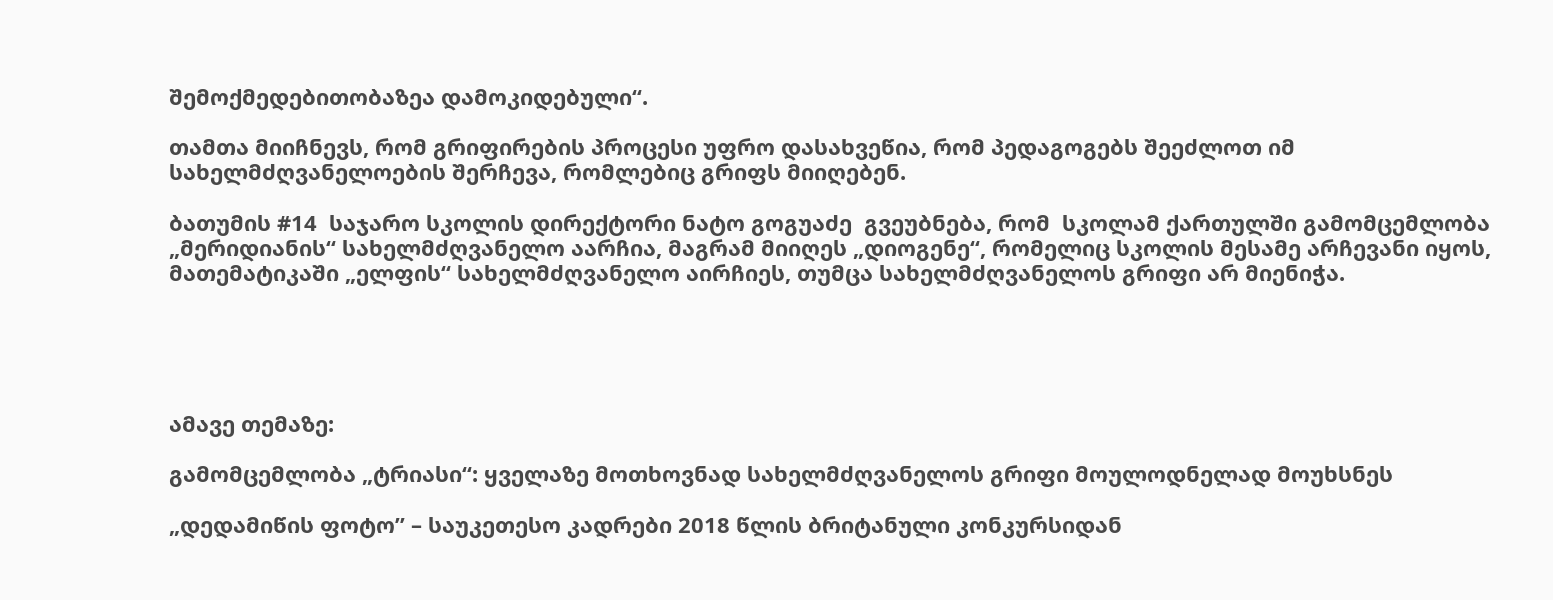შემოქმედებითობაზეა დამოკიდებული“.

თამთა მიიჩნევს, რომ გრიფირების პროცესი უფრო დასახვეწია, რომ პედაგოგებს შეეძლოთ იმ სახელმძღვანელოების შერჩევა, რომლებიც გრიფს მიიღებენ.

ბათუმის #14  საჯარო სკოლის დირექტორი ნატო გოგუაძე  გვეუბნება, რომ  სკოლამ ქართულში გამომცემლობა „მერიდიანის“ სახელმძღვანელო აარჩია, მაგრამ მიიღეს „დიოგენე“, რომელიც სკოლის მესამე არჩევანი იყოს, მათემატიკაში „ელფის“ სახელმძღვანელო აირჩიეს, თუმცა სახელმძღვანელოს გრიფი არ მიენიჭა.





ამავე თემაზე:

გამომცემლობა „ტრიასი“: ყველაზე მოთხოვნად სახელმძღვანელოს გრიფი მოულოდნელად მოუხსნეს

„დედამიწის ფოტო” – საუკეთესო კადრები 2018 წლის ბრიტანული კონკურსიდან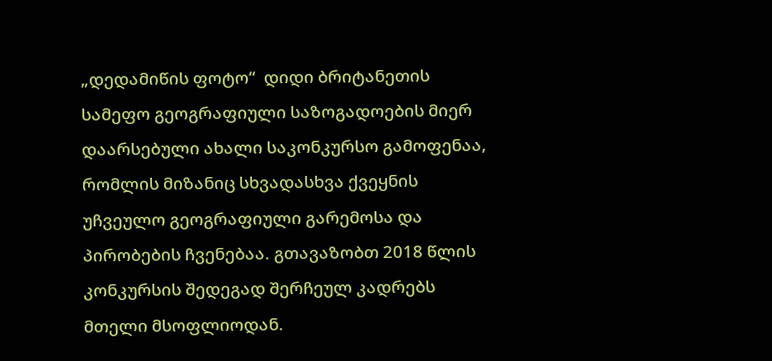„დედამიწის ფოტო“  დიდი ბრიტანეთის სამეფო გეოგრაფიული საზოგადოების მიერ დაარსებული ახალი საკონკურსო გამოფენაა, რომლის მიზანიც სხვადასხვა ქვეყნის უჩვეულო გეოგრაფიული გარემოსა და პირობების ჩვენებაა. გთავაზობთ 2018 წლის კონკურსის შედეგად შერჩეულ კადრებს მთელი მსოფლიოდან.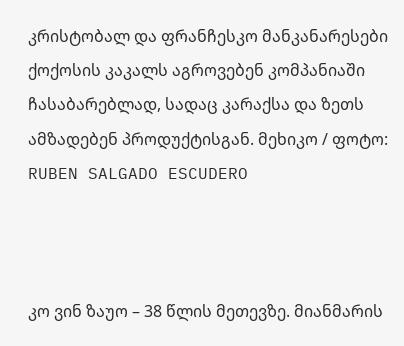კრისტობალ და ფრანჩესკო მანკანარესები ქოქოსის კაკალს აგროვებენ კომპანიაში ჩასაბარებლად, სადაც კარაქსა და ზეთს ამზადებენ პროდუქტისგან. მეხიკო / ფოტო: RUBEN SALGADO ESCUDERO



კო ვინ ზაუო – 38 წლის მეთევზე. მიანმარის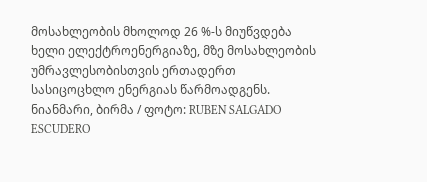მოსახლეობის მხოლოდ 26 %-ს მიუწვდება ხელი ელექტროენერგიაზე, მზე მოსახლეობის უმრავლესობისთვის ერთადერთ სასიცოცხლო ენერგიას წარმოადგენს. ნიანმარი, ბირმა / ფოტო: RUBEN SALGADO ESCUDERO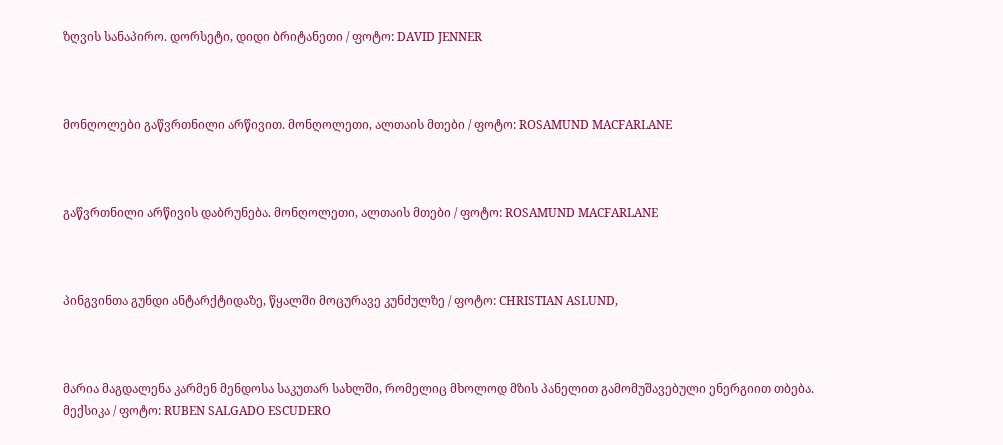ზღვის სანაპირო. დორსეტი, დიდი ბრიტანეთი / ფოტო: DAVID JENNER



მონღოლები გაწვრთნილი არწივით. მონღოლეთი, ალთაის მთები / ფოტო: ROSAMUND MACFARLANE



გაწვრთნილი არწივის დაბრუნება. მონღოლეთი, ალთაის მთები / ფოტო: ROSAMUND MACFARLANE



პინგვინთა გუნდი ანტარქტიდაზე, წყალში მოცურავე კუნძულზე / ფოტო: CHRISTIAN ASLUND,



მარია მაგდალენა კარმენ მენდოსა საკუთარ სახლში, რომელიც მხოლოდ მზის პანელით გამომუშავებული ენერგიით თბება. მექსიკა / ფოტო: RUBEN SALGADO ESCUDERO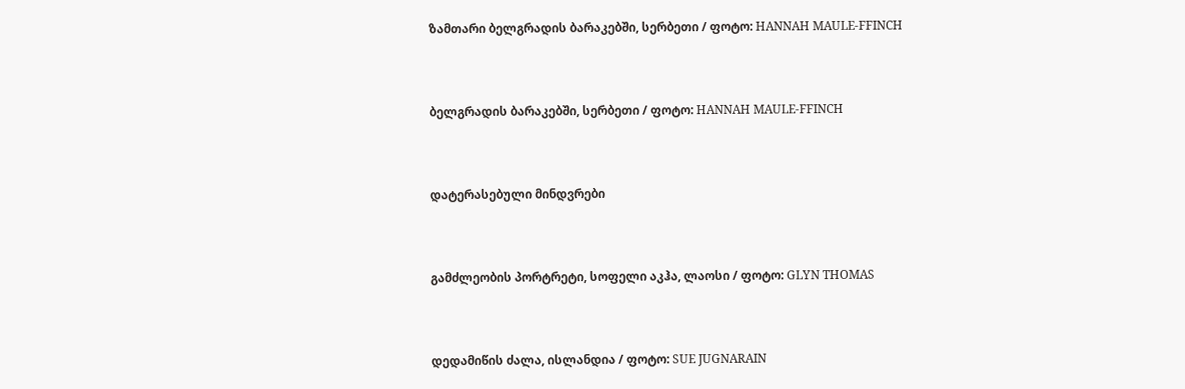ზამთარი ბელგრადის ბარაკებში, სერბეთი / ფოტო: HANNAH MAULE-FFINCH



ბელგრადის ბარაკებში, სერბეთი / ფოტო: HANNAH MAULE-FFINCH



დატერასებული მინდვრები



გამძლეობის პორტრეტი, სოფელი აკჰა, ლაოსი / ფოტო: GLYN THOMAS



დედამიწის ძალა, ისლანდია / ფოტო: SUE JUGNARAIN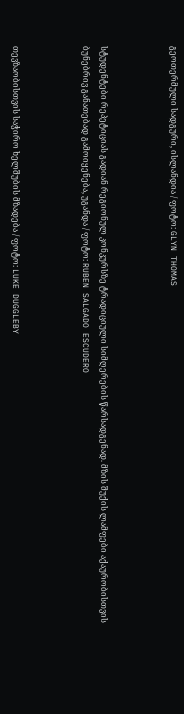გეოთერმული სადგური, ისლანდია / ფოტო: GLYN THOMAS



სტუდენტები რეპეტიციას გადიან რეგიონულ კონკურსზე ტრადიციული სიმღერების წარსადგენად. მზის შუქის ლამფები აქაურობისთვის ბუნებრივ განათებად გამოიყენება, უგანდა / ფოტო: RUBEN SALGADO ESCUDERO



თევზაობისთვის საჭირო ხელშუბის მზადება / ფოტო: LUKE DUGGLEBY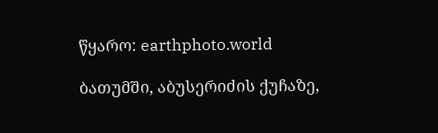წყარო: earthphoto.world

ბათუმში, აბუსერიძის ქუჩაზე,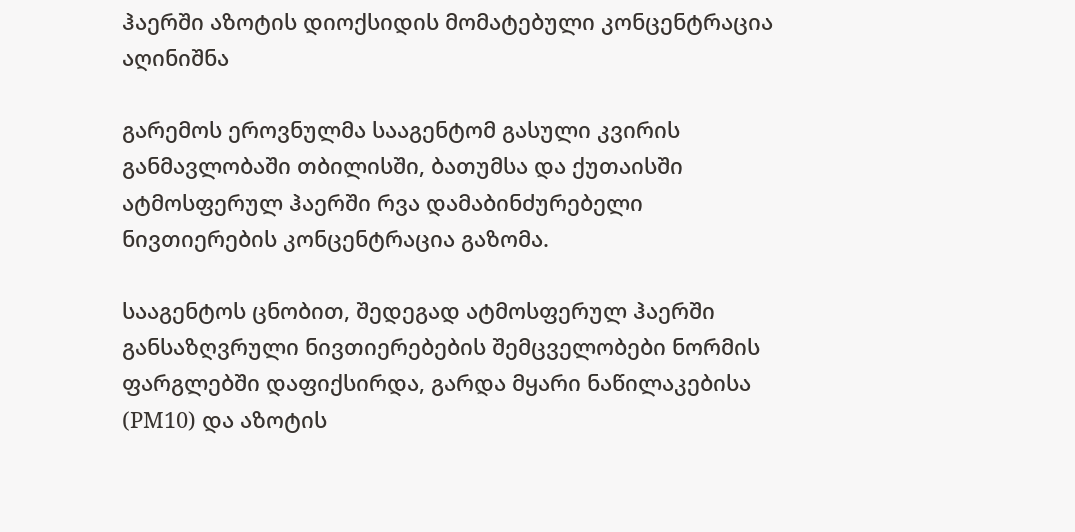ჰაერში აზოტის დიოქსიდის მომატებული კონცენტრაცია აღინიშნა

გარემოს ეროვნულმა სააგენტომ გასული კვირის განმავლობაში თბილისში, ბათუმსა და ქუთაისში ატმოსფერულ ჰაერში რვა დამაბინძურებელი ნივთიერების კონცენტრაცია გაზომა.

სააგენტოს ცნობით, შედეგად ატმოსფერულ ჰაერში განსაზღვრული ნივთიერებების შემცველობები ნორმის ფარგლებში დაფიქსირდა, გარდა მყარი ნაწილაკებისა (PM10) და აზოტის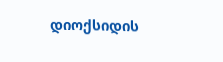დიოქსიდის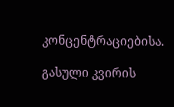კონცენტრაციებისა.

გასული კვირის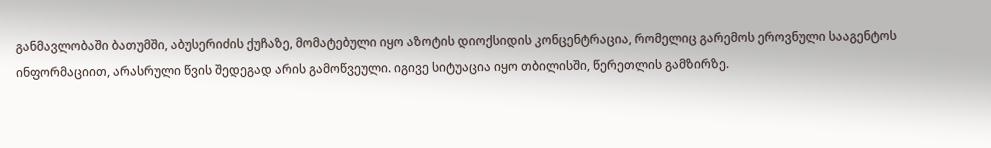განმავლობაში ბათუმში, აბუსერიძის ქუჩაზე, მომატებული იყო აზოტის დიოქსიდის კონცენტრაცია, რომელიც გარემოს ეროვნული სააგენტოს ინფორმაციით, არასრული წვის შედეგად არის გამოწვეული. იგივე სიტუაცია იყო თბილისში, წერეთლის გამზირზე.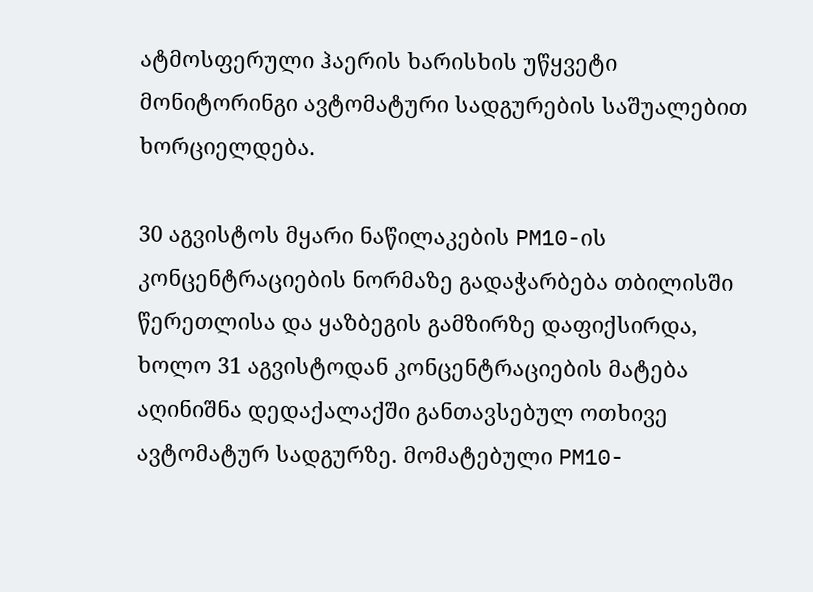ატმოსფერული ჰაერის ხარისხის უწყვეტი მონიტორინგი ავტომატური სადგურების საშუალებით ხორციელდება.

30 აგვისტოს მყარი ნაწილაკების PM10-ის კონცენტრაციების ნორმაზე გადაჭარბება თბილისში წერეთლისა და ყაზბეგის გამზირზე დაფიქსირდა, ხოლო 31 აგვისტოდან კონცენტრაციების მატება აღინიშნა დედაქალაქში განთავსებულ ოთხივე ავტომატურ სადგურზე. მომატებული PM10-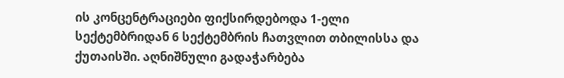ის კონცენტრაციები ფიქსირდებოდა 1-ელი სექტემბრიდან 6 სექტემბრის ჩათვლით თბილისსა და ქუთაისში. აღნიშნული გადაჭარბება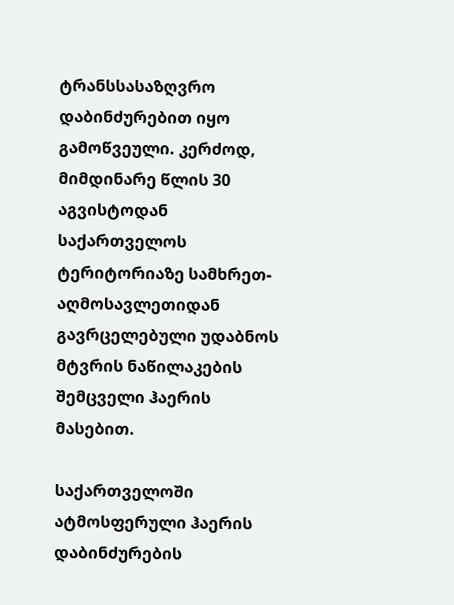ტრანსსასაზღვრო დაბინძურებით იყო გამოწვეული. კერძოდ, მიმდინარე წლის 30 აგვისტოდან საქართველოს ტერიტორიაზე სამხრეთ-აღმოსავლეთიდან გავრცელებული უდაბნოს მტვრის ნაწილაკების შემცველი ჰაერის მასებით.

საქართველოში ატმოსფერული ჰაერის დაბინძურების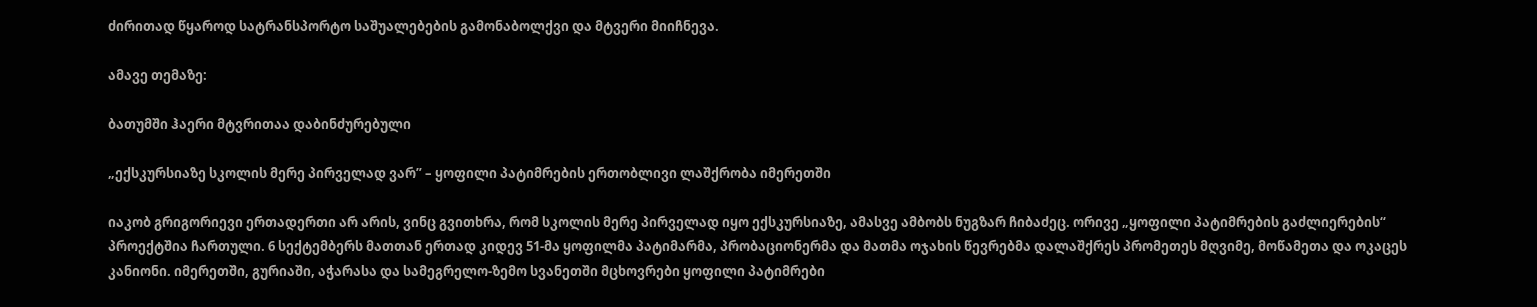ძირითად წყაროდ სატრანსპორტო საშუალებების გამონაბოლქვი და მტვერი მიიჩნევა.

ამავე თემაზე:

ბათუმში ჰაერი მტვრითაა დაბინძურებული

„ექსკურსიაზე სკოლის მერე პირველად ვარ” – ყოფილი პატიმრების ერთობლივი ლაშქრობა იმერეთში

იაკობ გრიგორიევი ერთადერთი არ არის, ვინც გვითხრა, რომ სკოლის მერე პირველად იყო ექსკურსიაზე, ამასვე ამბობს ნუგზარ ჩიბაძეც. ორივე „ყოფილი პატიმრების გაძლიერების“ პროექტშია ჩართული. 6 სექტემბერს მათთან ერთად კიდევ 51-მა ყოფილმა პატიმარმა, პრობაციონერმა და მათმა ოჯახის წევრებმა დალაშქრეს პრომეთეს მღვიმე, მოწამეთა და ოკაცეს კანიონი. იმერეთში, გურიაში, აჭარასა და სამეგრელო-ზემო სვანეთში მცხოვრები ყოფილი პატიმრები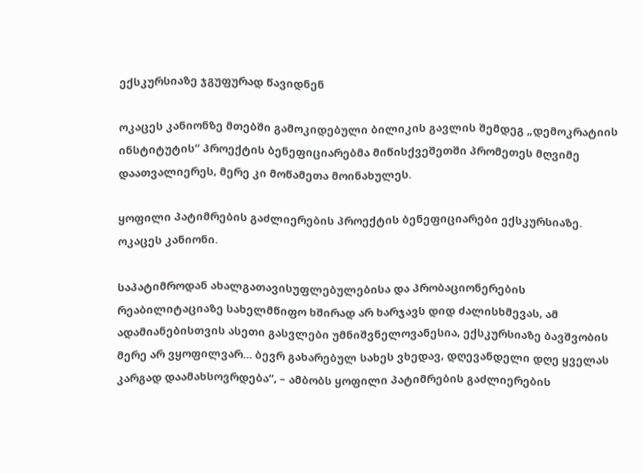ექსკურსიაზე ჯგუფურად წავიდნენ

ოკაცეს კანიონზე მთებში გამოკიდებული ბილიკის გავლის შემდეგ „დემოკრატიის ინსტიტუტის“ პროექტის ბენეფიციარებმა მიწისქვეშეთში პრომეთეს მღვიმე დაათვალიერეს, მერე კი მოწამეთა მოინახულეს.

ყოფილი პატიმრების გაძლიერების პროექტის ბენეფიციარები ექსკურსიაზე. ოკაცეს კანიონი.

საპატიმროდან ახალგათავისუფლებულებისა და პრობაციონერების რეაბილიტაციაზე სახელმწიფო ხშირად არ ხარჯავს დიდ ძალისხმევას, ამ ადამიანებისთვის ასეთი გასვლები უმნიშვნელოვანესია, ექსკურსიაზე ბავშვობის მერე არ ვყოფილვარ… ბევრ გახარებულ სახეს ვხედავ, დღევანდელი დღე ყველას კარგად დაამახსოვრდება“, – ამბობს ყოფილი პატიმრების გაძლიერების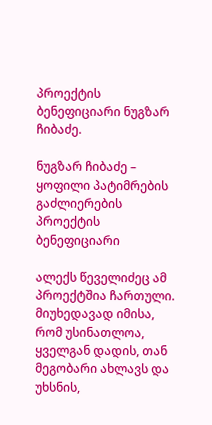პროექტის ბენეფიციარი ნუგზარ ჩიბაძე.

ნუგზარ ჩიბაძე – ყოფილი პატიმრების გაძლიერების პროექტის ბენეფიციარი

ალექს წეველიძეც ამ პროექტშია ჩართული. მიუხედავად იმისა, რომ უსინათლოა, ყველგან დადის, თან მეგობარი ახლავს და უხსნის,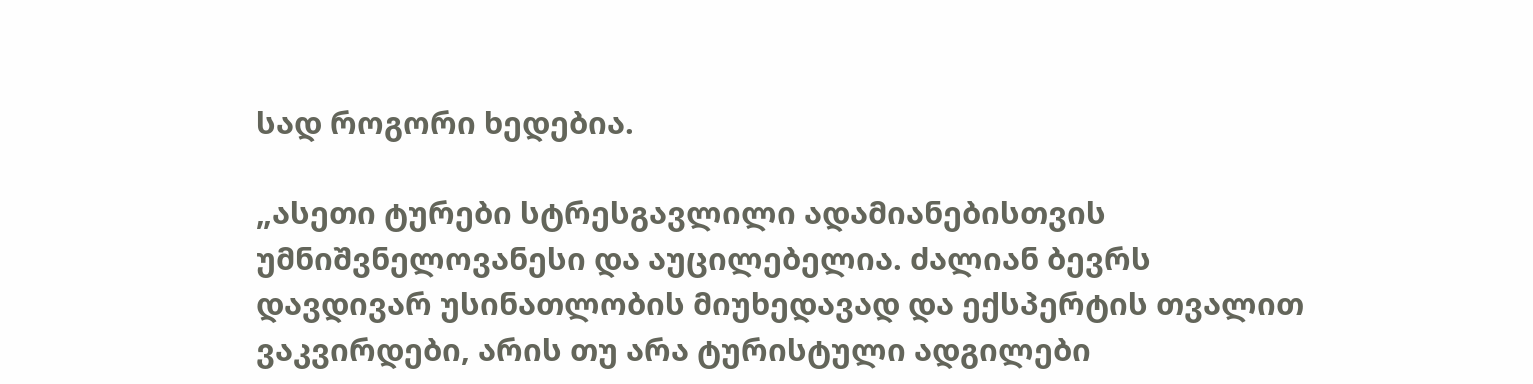სად როგორი ხედებია.

„ასეთი ტურები სტრესგავლილი ადამიანებისთვის უმნიშვნელოვანესი და აუცილებელია. ძალიან ბევრს დავდივარ უსინათლობის მიუხედავად და ექსპერტის თვალით ვაკვირდები, არის თუ არა ტურისტული ადგილები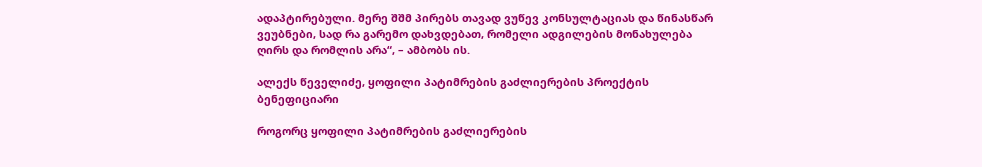ადაპტირებული. მერე შშმ პირებს თავად ვუწევ კონსულტაციას და წინასწარ ვეუბნები, სად რა გარემო დახვდებათ, რომელი ადგილების მონახულება ღირს და რომლის არა“, – ამბობს ის.

ალექს წეველიძე, ყოფილი პატიმრების გაძლიერების პროექტის ბენეფიციარი

როგორც ყოფილი პატიმრების გაძლიერების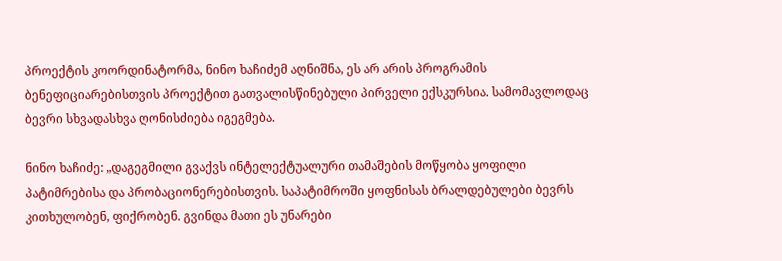პროექტის კოორდინატორმა, ნინო ხაჩიძემ აღნიშნა, ეს არ არის პროგრამის ბენეფიციარებისთვის პროექტით გათვალისწინებული პირველი ექსკურსია. სამომავლოდაც ბევრი სხვადასხვა ღონისძიება იგეგმება.

ნინო ხაჩიძე: „დაგეგმილი გვაქვს ინტელექტუალური თამაშების მოწყობა ყოფილი პატიმრებისა და პრობაციონერებისთვის. საპატიმროში ყოფნისას ბრალდებულები ბევრს კითხულობენ, ფიქრობენ. გვინდა მათი ეს უნარები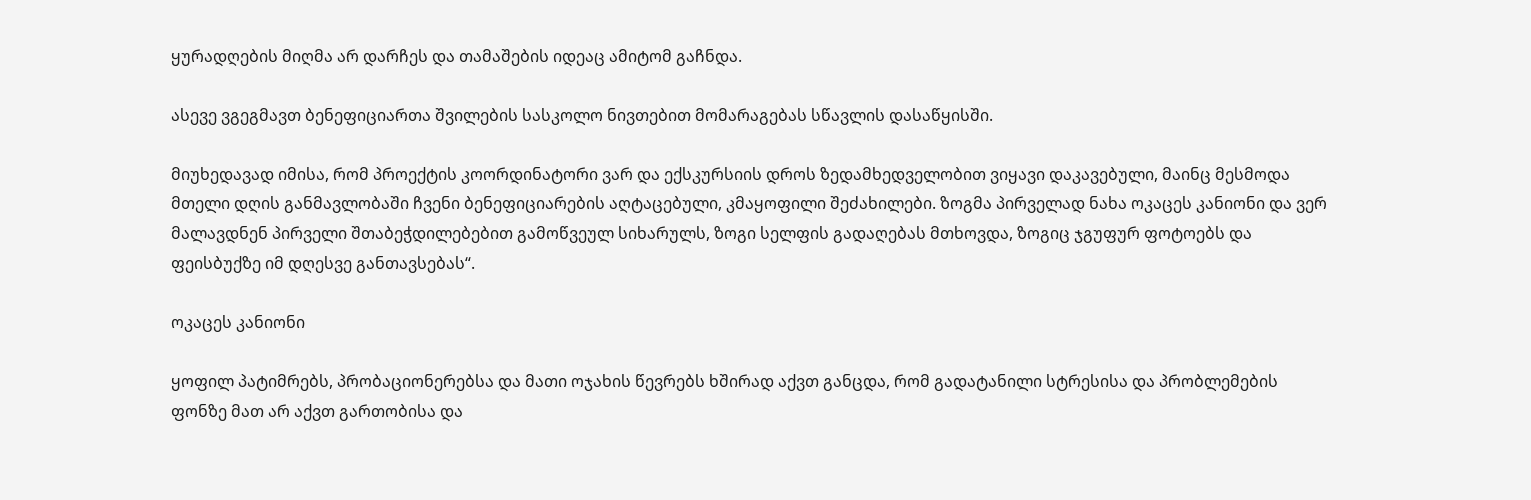ყურადღების მიღმა არ დარჩეს და თამაშების იდეაც ამიტომ გაჩნდა.

ასევე ვგეგმავთ ბენეფიციართა შვილების სასკოლო ნივთებით მომარაგებას სწავლის დასაწყისში.

მიუხედავად იმისა, რომ პროექტის კოორდინატორი ვარ და ექსკურსიის დროს ზედამხედველობით ვიყავი დაკავებული, მაინც მესმოდა მთელი დღის განმავლობაში ჩვენი ბენეფიციარების აღტაცებული, კმაყოფილი შეძახილები. ზოგმა პირველად ნახა ოკაცეს კანიონი და ვერ მალავდნენ პირველი შთაბეჭდილებებით გამოწვეულ სიხარულს, ზოგი სელფის გადაღებას მთხოვდა, ზოგიც ჯგუფურ ფოტოებს და ფეისბუქზე იმ დღესვე განთავსებას“.

ოკაცეს კანიონი

ყოფილ პატიმრებს, პრობაციონერებსა და მათი ოჯახის წევრებს ხშირად აქვთ განცდა, რომ გადატანილი სტრესისა და პრობლემების ფონზე მათ არ აქვთ გართობისა და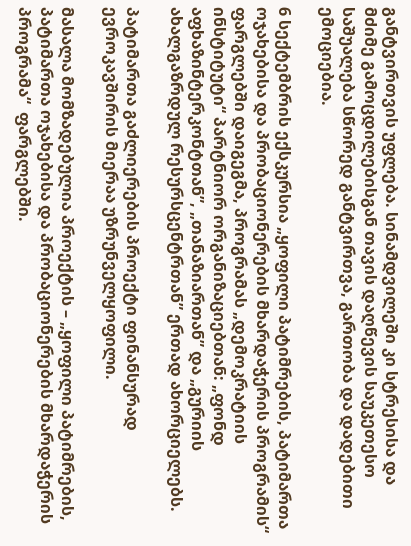განტვირთვის უფლება. სინამდვილეში კი სტრესისა და მძიმე გამოცდილებისგან თავის დაღწევის საუკეთესო საშუალება სწორედ განტვირთვა, გართობა და დადებითი ემოციებია.

6 სექტემბრის ექსკურსია „ყოფილი პატიმრების, პატიმართა ოჯახებისა და პრობაციონერების მხარდაჭერის პროგრამის“ ფარგლებში დაიგეგმა, პროგრამას „დემოკრატიის ინსტიტუტი“ პარტნიორ ორგანიზაციებთან: „ფონდ აფხაზინტერკონტთან”, „თანაზიართან” და „გურიის ახალგაზრდულ რესურსცენტრთან” ერთად ახორციელებს.

პატიმართა გაძლიერების პროექტი ფინანსურად ევროკავშირის მიერაა უზრუნველყოფილი.

მასალა მომზადებულია პროექტის – „ყოფილი პატიმრების, პატიმართა ოჯახებისა და პრობაციონერების მხარდაჭერის პროგრამა“  ფარგლებში.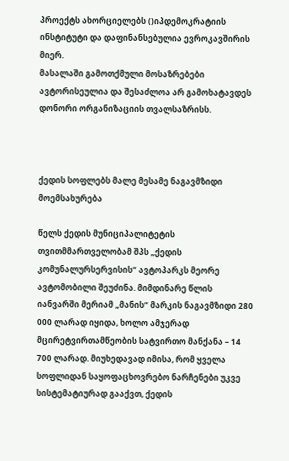პროექტს ახორციელებს ()იპდემოკრატიის ინსტიტუტი და დაფინანსებულია ევროკავშირის მიერ.
მასალაში გამოთქმული მოსაზრებები ავტორისეულია და შესაძლოა არ გამოხატავდეს დონორი ორგანიზაციის თვალსაზრისს.



ქედის სოფლებს მალე მესამე ნაგავმზიდი მოემსახურება

წელს ქედის მუნიციპალიტეტის თვითმმართველობამ შპს „ქედის კომუნალურსერვისის“ ავტოპარკს მეორე ავტომობილი შეუძინა. მიმდინარე წლის იანვარში მერიამ „მანის“ მარკის ნაგავმზიდი 280 000 ლარად იყიდა, ხოლო ამჯერად მცირეტვირთამწეობის სატვირთო მანქანა – 14 700 ლარად. მიუხედავად იმისა, რომ ყველა სოფლიდან საყოფაცხოვრებო ნარჩენები უკვე სისტემატიურად გააქვთ, ქედის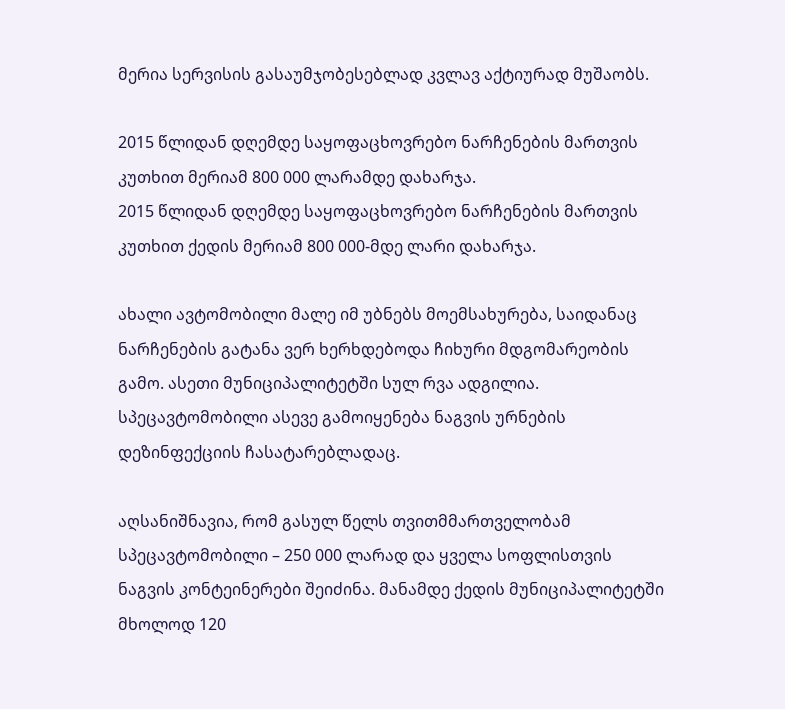მერია სერვისის გასაუმჯობესებლად კვლავ აქტიურად მუშაობს.

2015 წლიდან დღემდე საყოფაცხოვრებო ნარჩენების მართვის კუთხით მერიამ 800 000 ლარამდე დახარჯა.
2015 წლიდან დღემდე საყოფაცხოვრებო ნარჩენების მართვის კუთხით ქედის მერიამ 800 000-მდე ლარი დახარჯა.

ახალი ავტომობილი მალე იმ უბნებს მოემსახურება, საიდანაც ნარჩენების გატანა ვერ ხერხდებოდა ჩიხური მდგომარეობის გამო. ასეთი მუნიციპალიტეტში სულ რვა ადგილია. სპეცავტომობილი ასევე გამოიყენება ნაგვის ურნების დეზინფექციის ჩასატარებლადაც.

აღსანიშნავია, რომ გასულ წელს თვითმმართველობამ სპეცავტომობილი – 250 000 ლარად და ყველა სოფლისთვის ნაგვის კონტეინერები შეიძინა. მანამდე ქედის მუნიციპალიტეტში მხოლოდ 120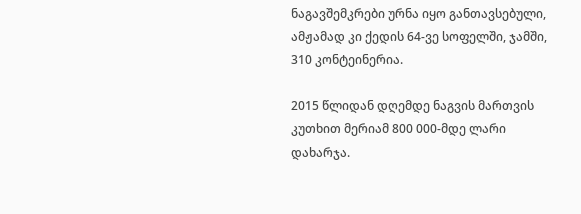ნაგავშემკრები ურნა იყო განთავსებული, ამჟამად კი ქედის 64-ვე სოფელში, ჯამში, 310 კონტეინერია.

2015 წლიდან დღემდე ნაგვის მართვის კუთხით მერიამ 800 000-მდე ლარი დახარჯა.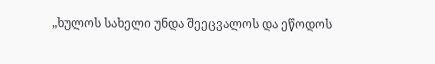„ხულოს სახელი უნდა შეეცვალოს და ეწოდოს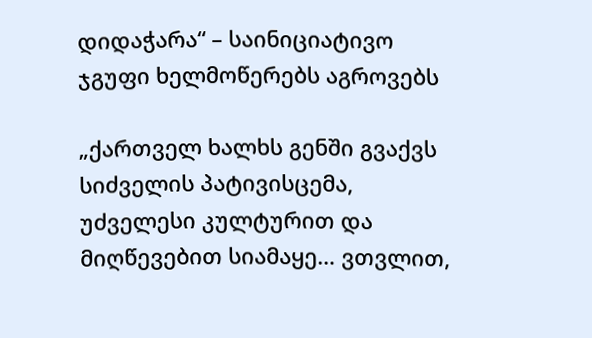დიდაჭარა“ – საინიციატივო ჯგუფი ხელმოწერებს აგროვებს

„ქართველ ხალხს გენში გვაქვს სიძველის პატივისცემა, უძველესი კულტურით და მიღწევებით სიამაყე… ვთვლით,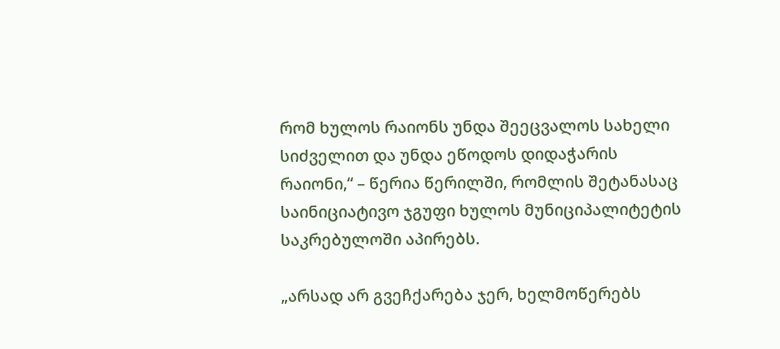რომ ხულოს რაიონს უნდა შეეცვალოს სახელი სიძველით და უნდა ეწოდოს დიდაჭარის რაიონი,“ – წერია წერილში, რომლის შეტანასაც საინიციატივო ჯგუფი ხულოს მუნიციპალიტეტის საკრებულოში აპირებს.

„არსად არ გვეჩქარება ჯერ, ხელმოწერებს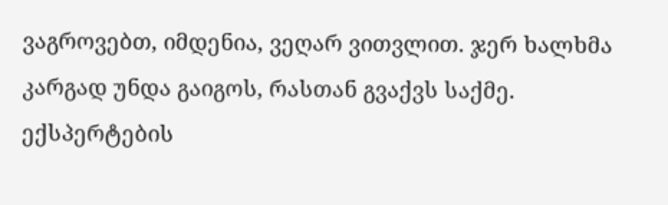ვაგროვებთ, იმდენია, ვეღარ ვითვლით. ჯერ ხალხმა კარგად უნდა გაიგოს, რასთან გვაქვს საქმე. ექსპერტების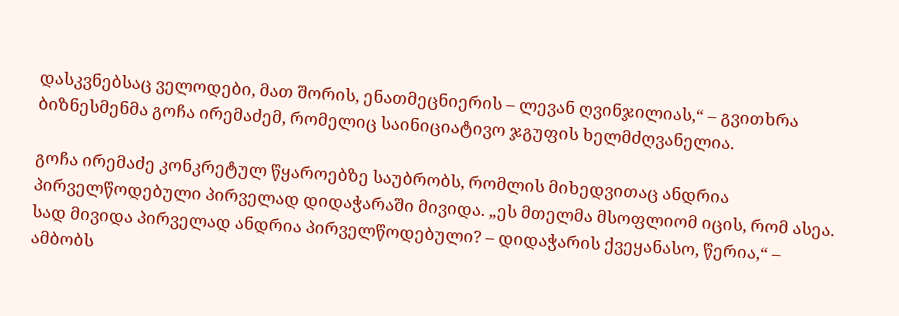დასკვნებსაც ველოდები, მათ შორის, ენათმეცნიერის – ლევან ღვინჯილიას,“ – გვითხრა ბიზნესმენმა გოჩა ირემაძემ, რომელიც საინიციატივო ჯგუფის ხელმძღვანელია.

გოჩა ირემაძე კონკრეტულ წყაროებზე საუბრობს, რომლის მიხედვითაც ანდრია პირველწოდებული პირველად დიდაჭარაში მივიდა. „ეს მთელმა მსოფლიომ იცის, რომ ასეა. სად მივიდა პირველად ანდრია პირველწოდებული? – დიდაჭარის ქვეყანასო, წერია,“ – ამბობს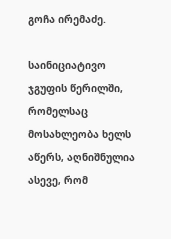გოჩა ირემაძე.

საინიციატივო ჯგუფის წერილში, რომელსაც მოსახლეობა ხელს აწერს, აღნიშნულია ასევე, რომ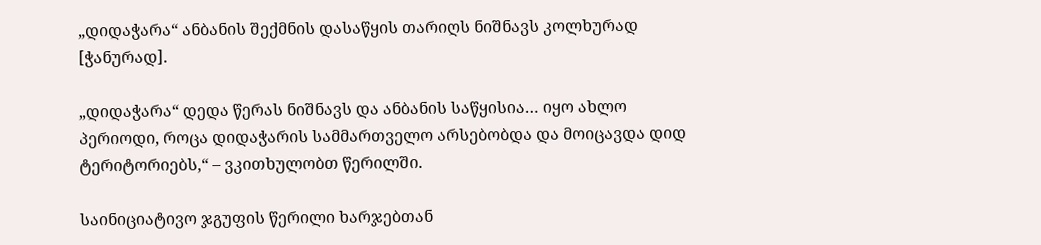„დიდაჭარა“ ანბანის შექმნის დასაწყის თარიღს ნიშნავს კოლხურად [ჭანურად].

„დიდაჭარა“ დედა წერას ნიშნავს და ანბანის საწყისია… იყო ახლო პერიოდი, როცა დიდაჭარის სამმართველო არსებობდა და მოიცავდა დიდ ტერიტორიებს,“ – ვკითხულობთ წერილში.

საინიციატივო ჯგუფის წერილი ხარჯებთან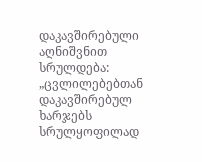დაკავშირებული აღნიშვნით სრულდება: „ცვლილებებთან დაკავშირებულ ხარჯებს სრულყოფილად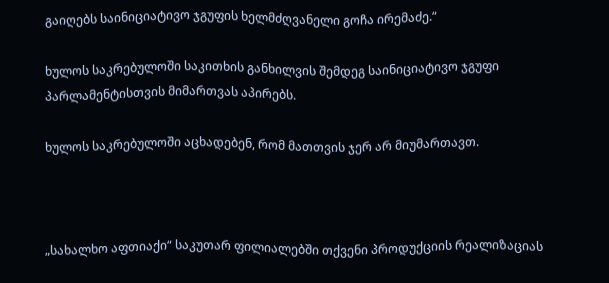გაიღებს საინიციატივო ჯგუფის ხელმძღვანელი გოჩა ირემაძე.“

ხულოს საკრებულოში საკითხის განხილვის შემდეგ საინიციატივო ჯგუფი პარლამენტისთვის მიმართვას აპირებს.

ხულოს საკრებულოში აცხადებენ, რომ მათთვის ჯერ არ მიუმართავთ.



„სახალხო აფთიაქი“ საკუთარ ფილიალებში თქვენი პროდუქციის რეალიზაციას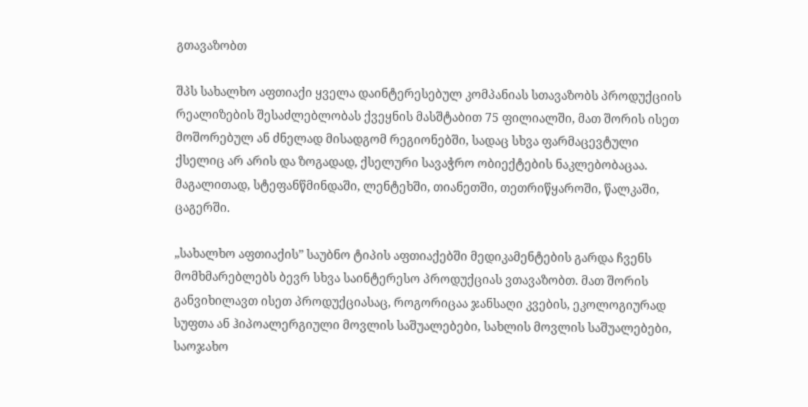გთავაზობთ

შპს სახალხო აფთიაქი ყველა დაინტერესებულ კომპანიას სთავაზობს პროდუქციის რეალიზების შესაძლებლობას ქვეყნის მასშტაბით 75 ფილიალში, მათ შორის ისეთ მოშორებულ ან ძნელად მისადგომ რეგიონებში, სადაც სხვა ფარმაცევტული ქსელიც არ არის და ზოგადად, ქსელური სავაჭრო ობიექტების ნაკლებობაცაა. მაგალითად, სტეფანწმინდაში, ლენტეხში, თიანეთში, თეთრიწყაროში, წალკაში, ცაგერში.

„სახალხო აფთიაქის” საუბნო ტიპის აფთიაქებში მედიკამენტების გარდა ჩვენს მომხმარებლებს ბევრ სხვა საინტერესო პროდუქციას ვთავაზობთ. მათ შორის განვიხილავთ ისეთ პროდუქციასაც, როგორიცაა ჯანსაღი კვების, ეკოლოგიურად სუფთა ან ჰიპოალერგიული მოვლის საშუალებები, სახლის მოვლის საშუალებები, საოჯახო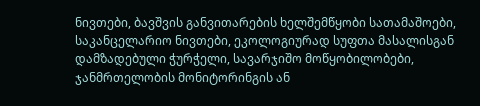ნივთები, ბავშვის განვითარების ხელშემწყობი სათამაშოები, საკანცელარიო ნივთები, ეკოლოგიურად სუფთა მასალისგან დამზადებული ჭურჭელი, სავარჯიშო მოწყობილობები, ჯანმრთელობის მონიტორინგის ან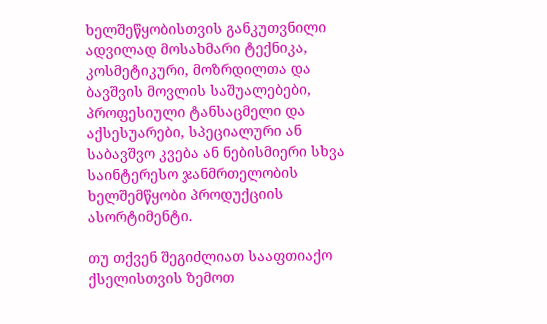ხელშეწყობისთვის განკუთვნილი ადვილად მოსახმარი ტექნიკა, კოსმეტიკური, მოზრდილთა და ბავშვის მოვლის საშუალებები, პროფესიული ტანსაცმელი და აქსესუარები, სპეციალური ან საბავშვო კვება ან ნებისმიერი სხვა საინტერესო ჯანმრთელობის ხელშემწყობი პროდუქციის ასორტიმენტი.

თუ თქვენ შეგიძლიათ სააფთიაქო ქსელისთვის ზემოთ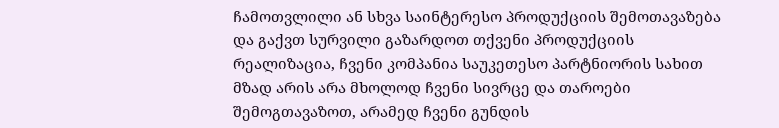ჩამოთვლილი ან სხვა საინტერესო პროდუქციის შემოთავაზება და გაქვთ სურვილი გაზარდოთ თქვენი პროდუქციის რეალიზაცია, ჩვენი კომპანია საუკეთესო პარტნიორის სახით მზად არის არა მხოლოდ ჩვენი სივრცე და თაროები შემოგთავაზოთ, არამედ ჩვენი გუნდის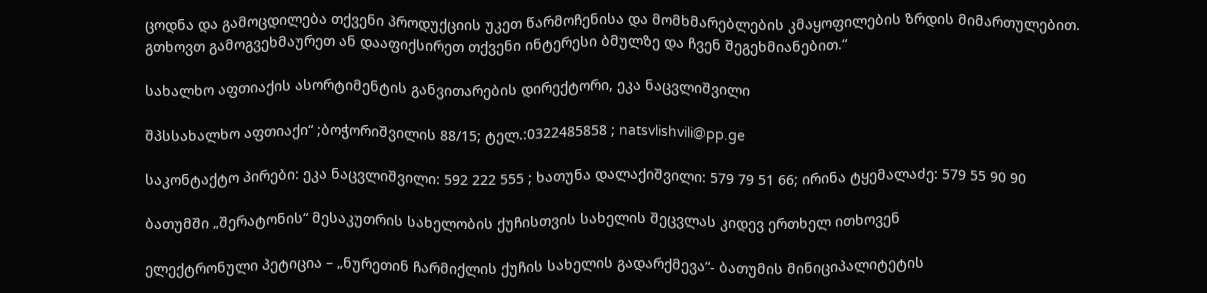ცოდნა და გამოცდილება თქვენი პროდუქციის უკეთ წარმოჩენისა და მომხმარებლების კმაყოფილების ზრდის მიმართულებით. გთხოვთ გამოგვეხმაურეთ ან დააფიქსირეთ თქვენი ინტერესი ბმულზე და ჩვენ შეგეხმიანებით.“

სახალხო აფთიაქის ასორტიმენტის განვითარების დირექტორი, ეკა ნაცვლიშვილი

შპსსახალხო აფთიაქი“ ;ბოჭორიშვილის 88/15; ტელ.:0322485858 ; natsvlishvili@pp.ge

საკონტაქტო პირები: ეკა ნაცვლიშვილი: 592 222 555 ; ხათუნა დალაქიშვილი: 579 79 51 66; ირინა ტყემალაძე: 579 55 90 90

ბათუმში „შერატონის“ მესაკუთრის სახელობის ქუჩისთვის სახელის შეცვლას კიდევ ერთხელ ითხოვენ

ელექტრონული პეტიცია – „ნურეთინ ჩარმიქლის ქუჩის სახელის გადარქმევა“- ბათუმის მინიციპალიტეტის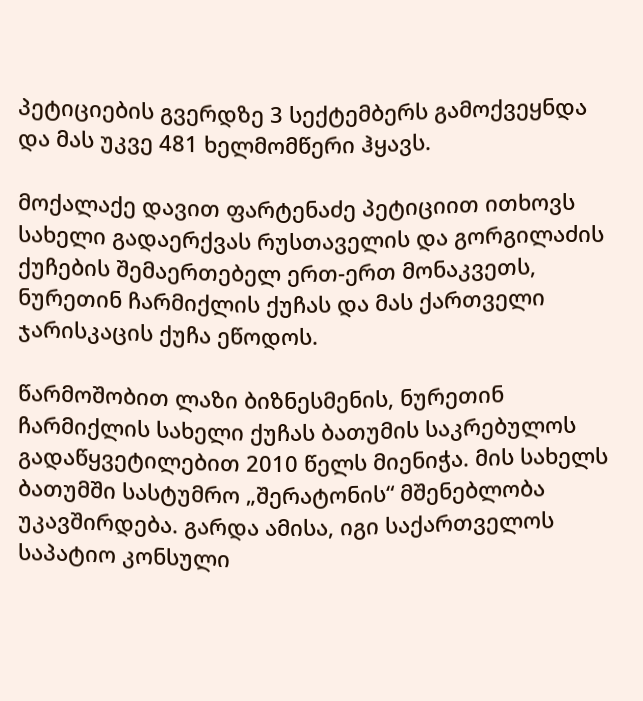პეტიციების გვერდზე 3 სექტემბერს გამოქვეყნდა და მას უკვე 481 ხელმომწერი ჰყავს.

მოქალაქე დავით ფარტენაძე პეტიციით ითხოვს სახელი გადაერქვას რუსთაველის და გორგილაძის ქუჩების შემაერთებელ ერთ-ერთ მონაკვეთს, ნურეთინ ჩარმიქლის ქუჩას და მას ქართველი ჯარისკაცის ქუჩა ეწოდოს.

წარმოშობით ლაზი ბიზნესმენის, ნურეთინ ჩარმიქლის სახელი ქუჩას ბათუმის საკრებულოს გადაწყვეტილებით 2010 წელს მიენიჭა. მის სახელს ბათუმში სასტუმრო „შერატონის“ მშენებლობა უკავშირდება. გარდა ამისა, იგი საქართველოს საპატიო კონსული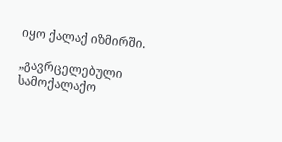იყო ქალაქ იზმირში.

„გავრცელებული სამოქალაქო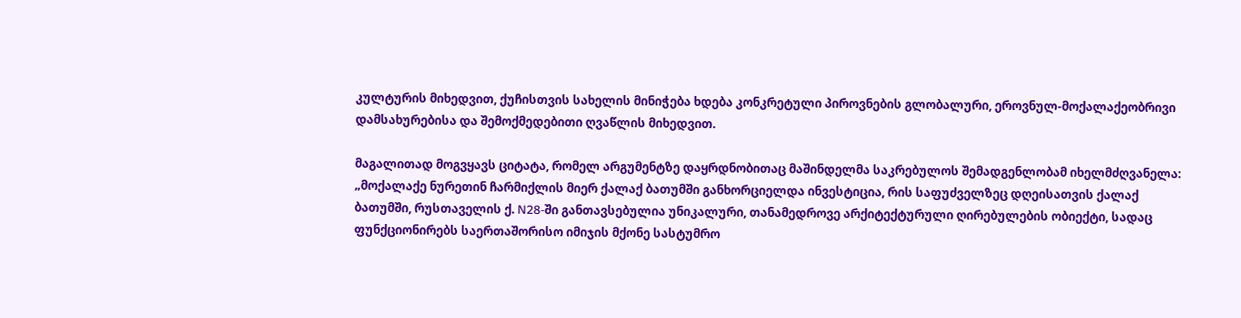კულტურის მიხედვით, ქუჩისთვის სახელის მინიჭება ხდება კონკრეტული პიროვნების გლობალური, ეროვნულ-მოქალაქეობრივი დამსახურებისა და შემოქმედებითი ღვაწლის მიხედვით.

მაგალითად მოგვყავს ციტატა, რომელ არგუმენტზე დაყრდნობითაც მაშინდელმა საკრებულოს შემადგენლობამ იხელმძღვანელა: „მოქალაქე ნურეთინ ჩარმიქლის მიერ ქალაქ ბათუმში განხორციელდა ინვესტიცია, რის საფუძველზეც დღეისათვის ქალაქ ბათუმში, რუსთაველის ქ. N28-ში განთავსებულია უნიკალური, თანამედროვე არქიტექტურული ღირებულების ობიექტი, სადაც ფუნქციონირებს საერთაშორისო იმიჯის მქონე სასტუმრო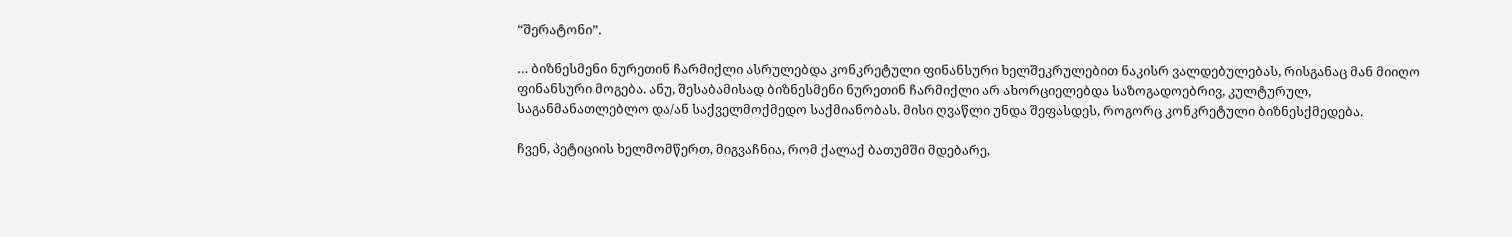“შერატონი”.

… ბიზნესმენი ნურეთინ ჩარმიქლი ასრულებდა კონკრეტული ფინანსური ხელშეკრულებით ნაკისრ ვალდებულებას, რისგანაც მან მიიღო ფინანსური მოგება. ანუ, შესაბამისად ბიზნესმენი ნურეთინ ჩარმიქლი არ ახორციელებდა საზოგადოებრივ, კულტურულ, საგანმანათლებლო და/ან საქველმოქმედო საქმიანობას. მისი ღვაწლი უნდა შეფასდეს, როგორც კონკრეტული ბიზნესქმედება.

ჩვენ, პეტიციის ხელმომწერთ, მიგვაჩნია, რომ ქალაქ ბათუმში მდებარე,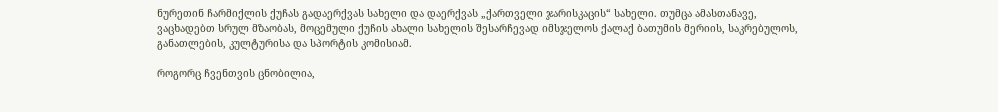ნურეთინ ჩარმიქლის ქუჩას გადაერქვას სახელი და დაერქვას „ქართველი ჯარისკაცის“ სახელი. თუმცა ამასთანავე, ვაცხადებთ სრულ მზაობას, მოცემული ქუჩის ახალი სახელის შესარჩევად იმსჯელოს ქალაქ ბათუმის მერიის, საკრებულოს, განათლების, კულტურისა და სპორტის კომისიამ.

როგორც ჩვენთვის ცნობილია,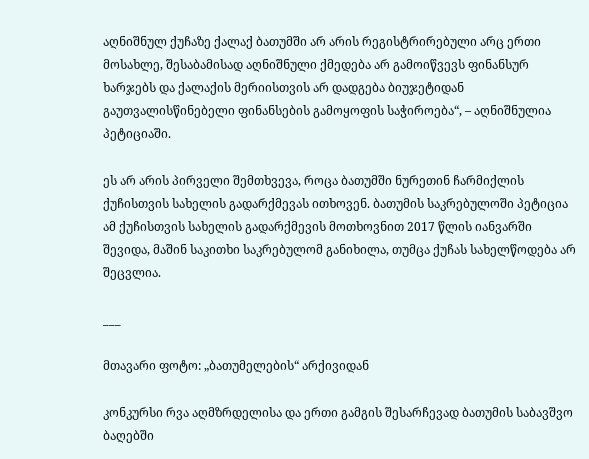აღნიშნულ ქუჩაზე ქალაქ ბათუმში არ არის რეგისტრირებული არც ერთი მოსახლე, შესაბამისად აღნიშნული ქმედება არ გამოიწვევს ფინანსურ ხარჯებს და ქალაქის მერიისთვის არ დადგება ბიუჯეტიდან გაუთვალისწინებელი ფინანსების გამოყოფის საჭიროება“, – აღნიშნულია პეტიციაში.

ეს არ არის პირველი შემთხვევა, როცა ბათუმში ნურეთინ ჩარმიქლის ქუჩისთვის სახელის გადარქმევას ითხოვენ. ბათუმის საკრებულოში პეტიცია ამ ქუჩისთვის სახელის გადარქმევის მოთხოვნით 2017 წლის იანვარში შევიდა, მაშინ საკითხი საკრებულომ განიხილა, თუმცა ქუჩას სახელწოდება არ შეცვლია.

___

მთავარი ფოტო: „ბათუმელების“ არქივიდან

კონკურსი რვა აღმზრდელისა და ერთი გამგის შესარჩევად ბათუმის საბავშვო ბაღებში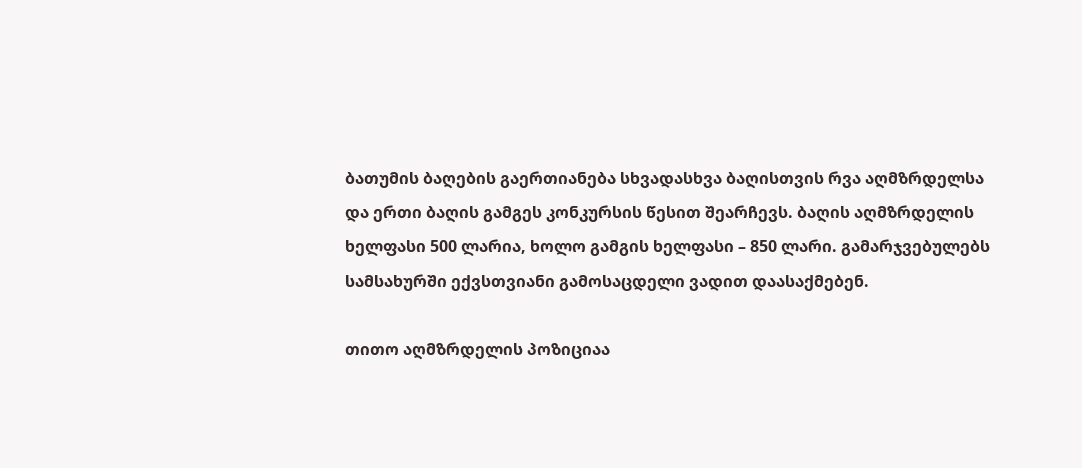ბათუმის ბაღების გაერთიანება სხვადასხვა ბაღისთვის რვა აღმზრდელსა და ერთი ბაღის გამგეს კონკურსის წესით შეარჩევს. ბაღის აღმზრდელის ხელფასი 500 ლარია, ხოლო გამგის ხელფასი – 850 ლარი. გამარჯვებულებს სამსახურში ექვსთვიანი გამოსაცდელი ვადით დაასაქმებენ.

თითო აღმზრდელის პოზიციაა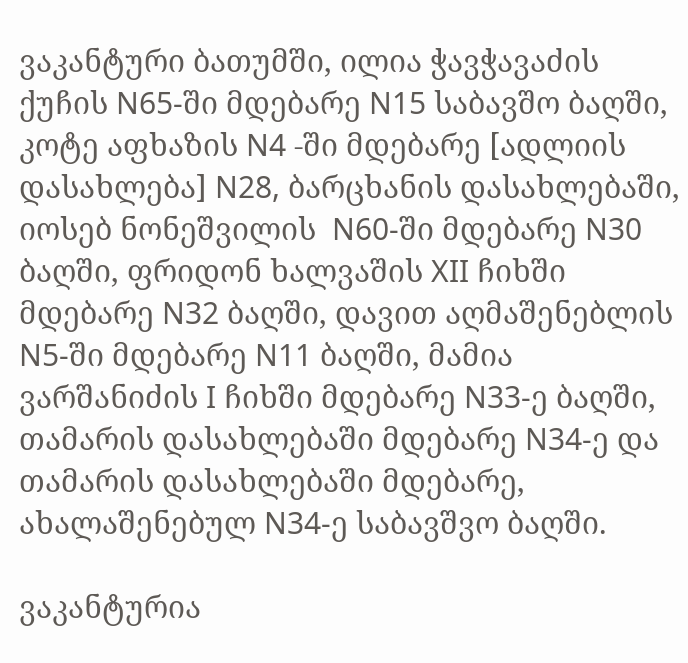ვაკანტური ბათუმში, ილია ჭავჭავაძის ქუჩის N65-ში მდებარე N15 საბავშო ბაღში, კოტე აფხაზის N4 -ში მდებარე [ადლიის დასახლება] N28, ბარცხანის დასახლებაში, იოსებ ნონეშვილის  N60-ში მდებარე N30 ბაღში, ფრიდონ ხალვაშის XII ჩიხში მდებარე N32 ბაღში, დავით აღმაშენებლის  N5-ში მდებარე N11 ბაღში, მამია ვარშანიძის I ჩიხში მდებარე N33-ე ბაღში, თამარის დასახლებაში მდებარე N34-ე და  თამარის დასახლებაში მდებარე, ახალაშენებულ N34-ე საბავშვო ბაღში.

ვაკანტურია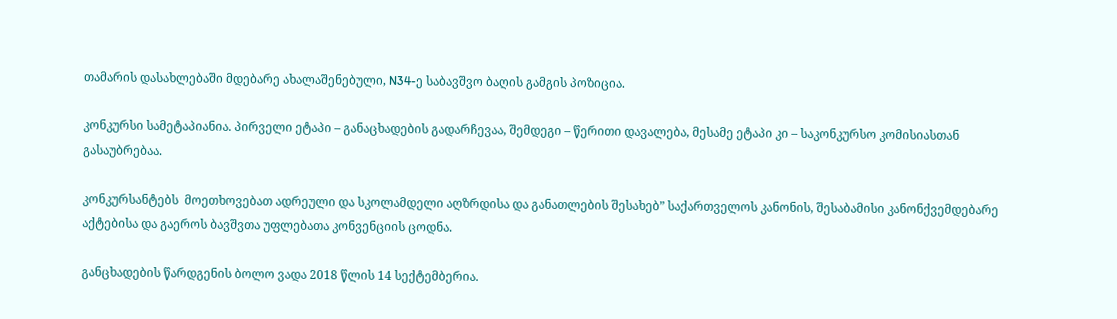თამარის დასახლებაში მდებარე ახალაშენებული, N34-ე საბავშვო ბაღის გამგის პოზიცია.

კონკურსი სამეტაპიანია. პირველი ეტაპი – განაცხადების გადარჩევაა, შემდეგი – წერითი დავალება, მესამე ეტაპი კი – საკონკურსო კომისიასთან გასაუბრებაა.

კონკურსანტებს  მოეთხოვებათ ადრეული და სკოლამდელი აღზრდისა და განათლების შესახებ” საქართველოს კანონის, შესაბამისი კანონქვემდებარე აქტებისა და გაეროს ბავშვთა უფლებათა კონვენციის ცოდნა.

განცხადების წარდგენის ბოლო ვადა 2018 წლის 14 სექტემბერია.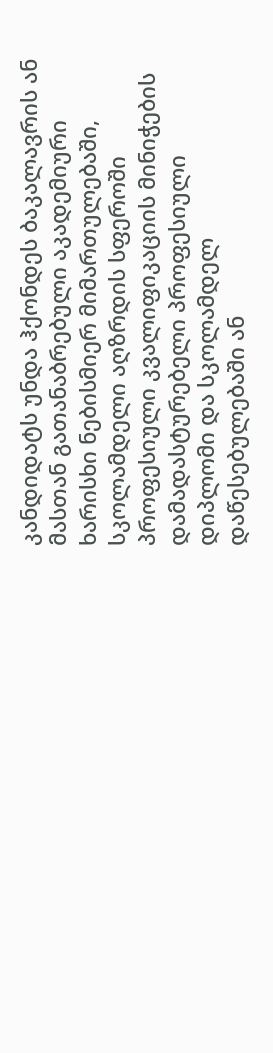კანდიდატს უნდა ჰქონდეს ბაკალავრის ან მასთან გათანაბრებული აკადემიური ხარისხი ნებისმიერ მიმართულებაში, სკოლამდელი აღზრდის სფეროში პროფესიული კვალიფიკაციის მინიჭების დამადასტურებელი პროფესიული დიპლომი და სკოლამდელ დაწესებულებაში ან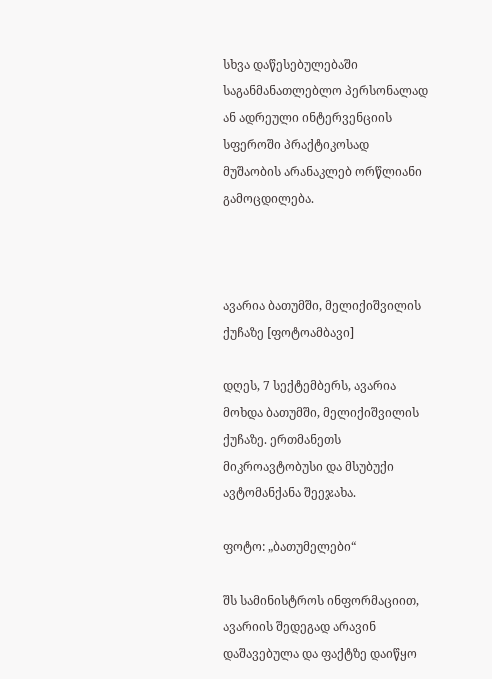სხვა დაწესებულებაში საგანმანათლებლო პერსონალად ან ადრეული ინტერვენციის სფეროში პრაქტიკოსად მუშაობის არანაკლებ ორწლიანი გამოცდილება.



ავარია ბათუმში, მელიქიშვილის ქუჩაზე [ფოტოამბავი]

დღეს, 7 სექტემბერს, ავარია მოხდა ბათუმში, მელიქიშვილის ქუჩაზე. ერთმანეთს მიკროავტობუსი და მსუბუქი ავტომანქანა შეეჯახა.

ფოტო: „ბათუმელები“

შს სამინისტროს ინფორმაციით, ავარიის შედეგად არავინ დაშავებულა და ფაქტზე დაიწყო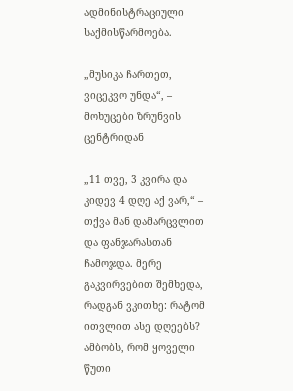ადმინისტრაციული საქმისწარმოება.

„მუსიკა ჩართეთ, ვიცეკვო უნდა“, – მოხუცები ზრუნვის ცენტრიდან

„11 თვე, 3 კვირა და კიდევ 4 დღე აქ ვარ,“ – თქვა მან დამარცვლით და ფანჯარასთან ჩამოჯდა. მერე გაკვირვებით შემხედა, რადგან ვკითხე: რატომ ითვლით ასე დღეებს? ამბობს, რომ ყოველი წუთი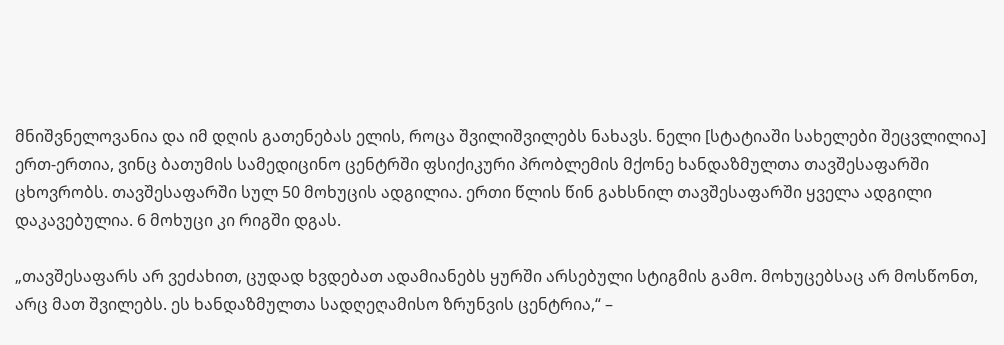მნიშვნელოვანია და იმ დღის გათენებას ელის, როცა შვილიშვილებს ნახავს. ნელი [სტატიაში სახელები შეცვლილია] ერთ-ერთია, ვინც ბათუმის სამედიცინო ცენტრში ფსიქიკური პრობლემის მქონე ხანდაზმულთა თავშესაფარში ცხოვრობს. თავშესაფარში სულ 50 მოხუცის ადგილია. ერთი წლის წინ გახსნილ თავშესაფარში ყველა ადგილი დაკავებულია. 6 მოხუცი კი რიგში დგას.

„თავშესაფარს არ ვეძახით, ცუდად ხვდებათ ადამიანებს ყურში არსებული სტიგმის გამო. მოხუცებსაც არ მოსწონთ, არც მათ შვილებს. ეს ხანდაზმულთა სადღეღამისო ზრუნვის ცენტრია,“ –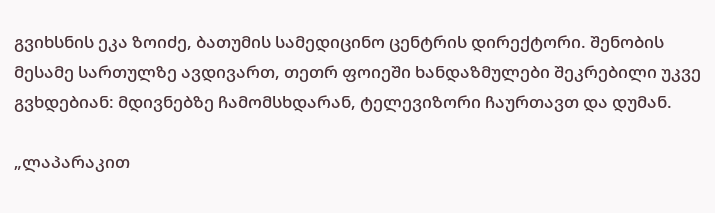გვიხსნის ეკა ზოიძე, ბათუმის სამედიცინო ცენტრის დირექტორი. შენობის მესამე სართულზე ავდივართ, თეთრ ფოიეში ხანდაზმულები შეკრებილი უკვე გვხდებიან: მდივნებზე ჩამომსხდარან, ტელევიზორი ჩაურთავთ და დუმან.

„ლაპარაკით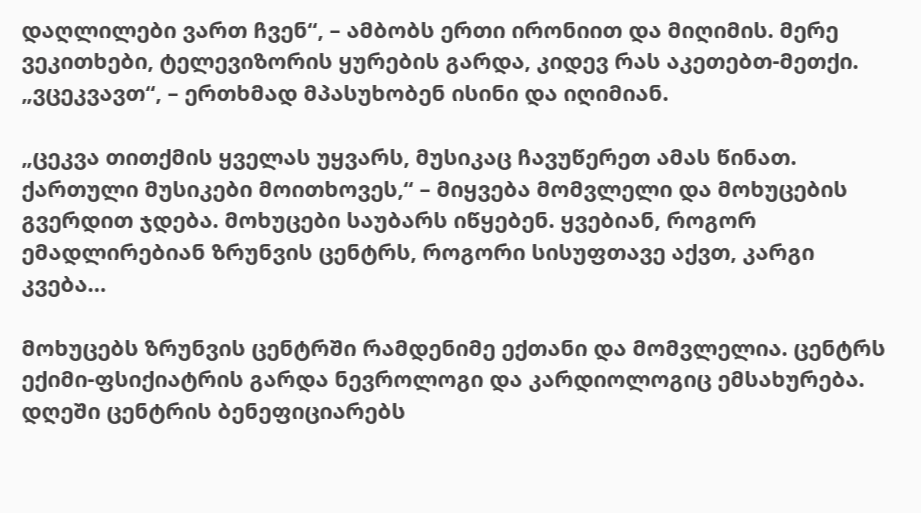დაღლილები ვართ ჩვენ“, – ამბობს ერთი ირონიით და მიღიმის. მერე ვეკითხები, ტელევიზორის ყურების გარდა, კიდევ რას აკეთებთ-მეთქი. „ვცეკვავთ“, – ერთხმად მპასუხობენ ისინი და იღიმიან.

„ცეკვა თითქმის ყველას უყვარს, მუსიკაც ჩავუწერეთ ამას წინათ. ქართული მუსიკები მოითხოვეს,“ – მიყვება მომვლელი და მოხუცების გვერდით ჯდება. მოხუცები საუბარს იწყებენ. ყვებიან, როგორ ემადლირებიან ზრუნვის ცენტრს, როგორი სისუფთავე აქვთ, კარგი კვება…

მოხუცებს ზრუნვის ცენტრში რამდენიმე ექთანი და მომვლელია. ცენტრს ექიმი-ფსიქიატრის გარდა ნევროლოგი და კარდიოლოგიც ემსახურება. დღეში ცენტრის ბენეფიციარებს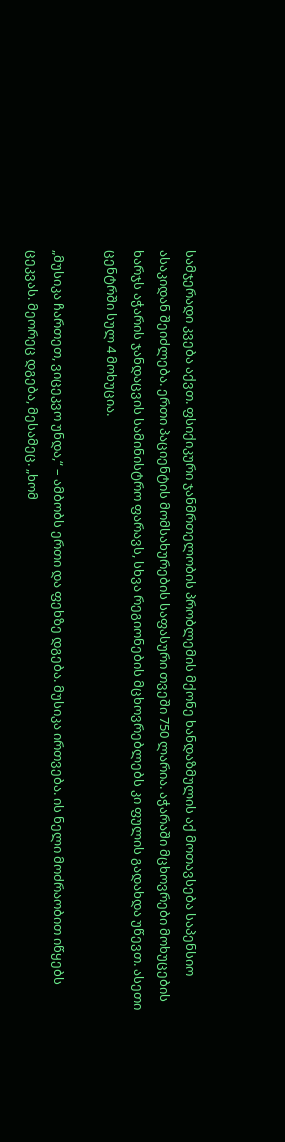სამჯერადი კვება აქვთ. ფსიქიკური ჯანმრთელობის პრობლემის მქონე ხანდაზმულის აქ მოთავსება საპენსიო ასაკიდან შეიძლება. ერთი პაციენტის მომსახურების საფასური თვეში 750 ლარია. აჭარაში მცხოვრები მოხუცების ხარჯს აჭარის ჯანდაცვის სამინისტრო ფარავს, სხვა რეგიონების მცხოვრებლებს კი ფულის გადახდა უწევთ. ასეთი ცენტრში სულ 4 მოხუცია.

„მუსიკა ჩართეთ, ვიცეკვო უნდა,“ – ამბობს ერთი და ფეხზე დგება. მუსიკა ირთვება. ის ნელი მოძრაობით იწყებს ცეკვას. მეორეც დგება, მესამეც. „ხომ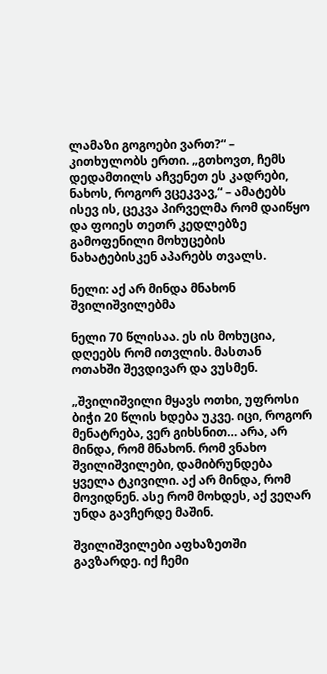ლამაზი გოგოები ვართ?“ – კითხულობს ერთი. „გთხოვთ, ჩემს დედამთილს აჩვენეთ ეს კადრები, ნახოს, როგორ ვცეკვავ,“ – ამატებს ისევ ის, ცეკვა პირველმა რომ დაიწყო და ფოიეს თეთრ კედლებზე გამოფენილი მოხუცების ნახატებისკენ აპარებს თვალს.

ნელი: აქ არ მინდა მნახონ შვილიშვილებმა

ნელი 70 წლისაა. ეს ის მოხუცია, დღეებს რომ ითვლის. მასთან ოთახში შევდივარ და ვუსმენ.

„შვილიშვილი მყავს ოთხი, უფროსი ბიჭი 20 წლის ხდება უკვე. იცი, როგორ მენატრება, ვერ გიხსნით… არა, არ მინდა, რომ მნახონ. რომ ვნახო შვილიშვილები, დამიბრუნდება ყველა ტკივილი. აქ არ მინდა, რომ მოვიდნენ. ასე რომ მოხდეს, აქ ვეღარ უნდა გავჩერდე მაშინ.

შვილიშვილები აფხაზეთში გავზარდე. იქ ჩემი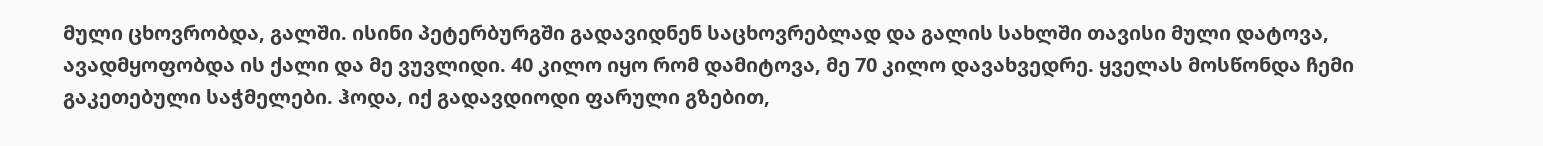მული ცხოვრობდა, გალში. ისინი პეტერბურგში გადავიდნენ საცხოვრებლად და გალის სახლში თავისი მული დატოვა, ავადმყოფობდა ის ქალი და მე ვუვლიდი. 40 კილო იყო რომ დამიტოვა, მე 70 კილო დავახვედრე. ყველას მოსწონდა ჩემი გაკეთებული საჭმელები. ჰოდა, იქ გადავდიოდი ფარული გზებით,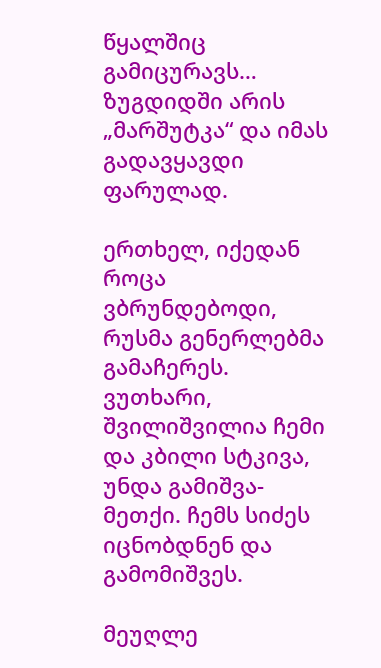წყალშიც გამიცურავს… ზუგდიდში არის „მარშუტკა“ და იმას გადავყავდი ფარულად.

ერთხელ, იქედან როცა ვბრუნდებოდი, რუსმა გენერლებმა გამაჩერეს. ვუთხარი, შვილიშვილია ჩემი და კბილი სტკივა, უნდა გამიშვა-მეთქი. ჩემს სიძეს იცნობდნენ და გამომიშვეს.

მეუღლე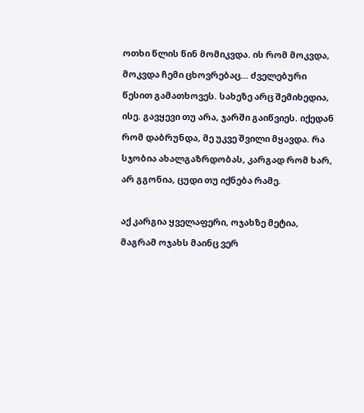ოთხი წლის წინ მომიკვდა. ის რომ მოკვდა, მოკვდა ჩემი ცხოვრებაც… ძველებური წესით გამათხოვეს. სახეზე არც შემიხედია, ისე. გავყევი თუ არა, ჯარში გაიწვიეს. იქედან რომ დაბრუნდა, მე უკვე შვილი მყავდა. რა სჯობია ახალგაზრდობას, კარგად რომ ხარ, არ გგონია, ცუდი თუ იქნება რამე.

აქ კარგია ყველაფერი, ოჯახზე მეტია, მაგრამ ოჯახს მაინც ვერ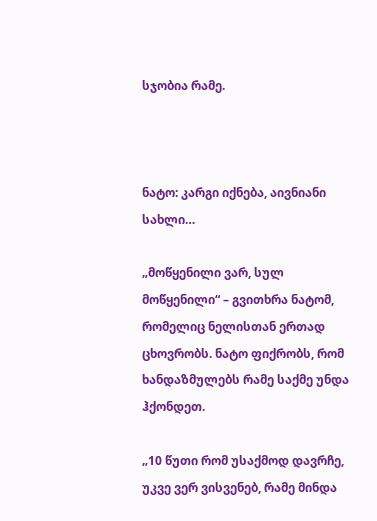სჯობია რამე.



ნატო: კარგი იქნება, აივნიანი სახლი…

„მოწყენილი ვარ, სულ მოწყენილი“ – გვითხრა ნატომ, რომელიც ნელისთან ერთად ცხოვრობს. ნატო ფიქრობს, რომ ხანდაზმულებს რამე საქმე უნდა ჰქონდეთ.

„10 წუთი რომ უსაქმოდ დავრჩე, უკვე ვერ ვისვენებ, რამე მინდა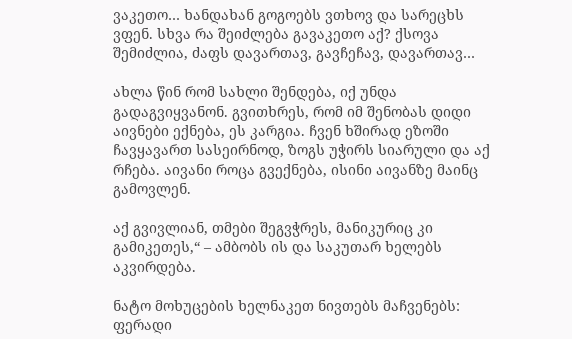ვაკეთო… ხანდახან გოგოებს ვთხოვ და სარეცხს ვფენ. სხვა რა შეიძლება გავაკეთო აქ? ქსოვა შემიძლია, ძაფს დავართავ, გავჩეჩავ, დავართავ…

ახლა წინ რომ სახლი შენდება, იქ უნდა გადაგვიყვანონ. გვითხრეს, რომ იმ შენობას დიდი აივნები ექნება, ეს კარგია. ჩვენ ხშირად ეზოში ჩავყავართ სასეირნოდ, ზოგს უჭირს სიარული და აქ რჩება. აივანი როცა გვექნება, ისინი აივანზე მაინც გამოვლენ.

აქ გვივლიან, თმები შეგვჭრეს, მანიკურიც კი გამიკეთეს,“ – ამბობს ის და საკუთარ ხელებს აკვირდება.

ნატო მოხუცების ხელნაკეთ ნივთებს მაჩვენებს: ფერადი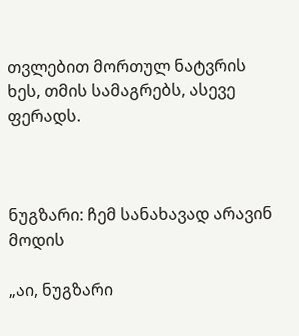თვლებით მორთულ ნატვრის ხეს, თმის სამაგრებს, ასევე ფერადს.



ნუგზარი: ჩემ სანახავად არავინ მოდის

„აი, ნუგზარი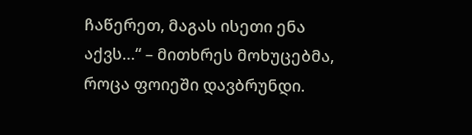ჩაწერეთ, მაგას ისეთი ენა აქვს…“ – მითხრეს მოხუცებმა, როცა ფოიეში დავბრუნდი.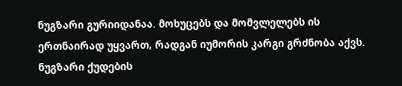ნუგზარი გურიიდანაა. მოხუცებს და მომვლელებს ის ერთნაირად უყვართ, რადგან იუმორის კარგი გრძნობა აქვს. ნუგზარი ქუდების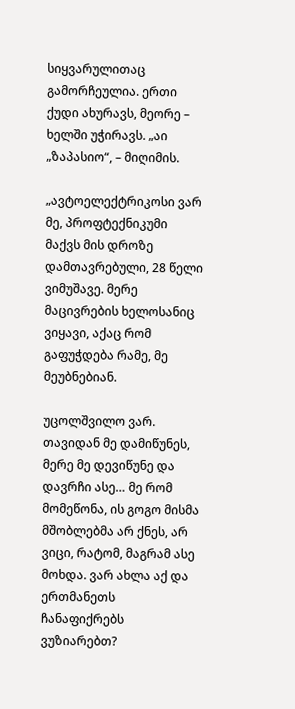სიყვარულითაც გამორჩეულია. ერთი ქუდი ახურავს, მეორე – ხელში უჭირავს. „აი „ზაპასიო“, – მიღიმის.

„ავტოელექტრიკოსი ვარ მე, პროფტექნიკუმი მაქვს მის დროზე დამთავრებული, 28 წელი ვიმუშავე. მერე მაცივრების ხელოსანიც ვიყავი, აქაც რომ გაფუჭდება რამე, მე მეუბნებიან.

უცოლშვილო ვარ. თავიდან მე დამიწუნეს, მერე მე დევიწუნე და დავრჩი ასე… მე რომ მომეწონა, ის გოგო მისმა მშობლებმა არ ქნეს, არ ვიცი, რატომ, მაგრამ ასე მოხდა. ვარ ახლა აქ და ერთმანეთს ჩანაფიქრებს ვუზიარებთ?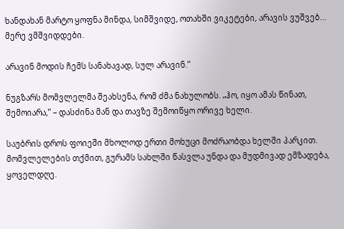ხანდახან მარტო ყოფნა მინდა, სიმშვიდე, ოთახში ვიკეტები, არავის ვუშვებ… მერე ვმშვიდდები.

არავინ მოდის ჩემს სანახავად, სულ არავინ.“

ნუგზარს მომვლელმა შეახსენა, რომ ძმა ნახულობს. „ჰო, იყო ამას წინათ, შემოიარა,“ – დასძინა მან და თავზე შემოიწყო ორივე ხელი.

საუბრის დროს ფოიეში მხოლოდ ერთი მოხუცი მოძრაობდა ხელში პარკით. მომვლელების თქმით, გურამს სახლში წასვლა უნდა და მუდმივად ემზადება, ყოველდღე.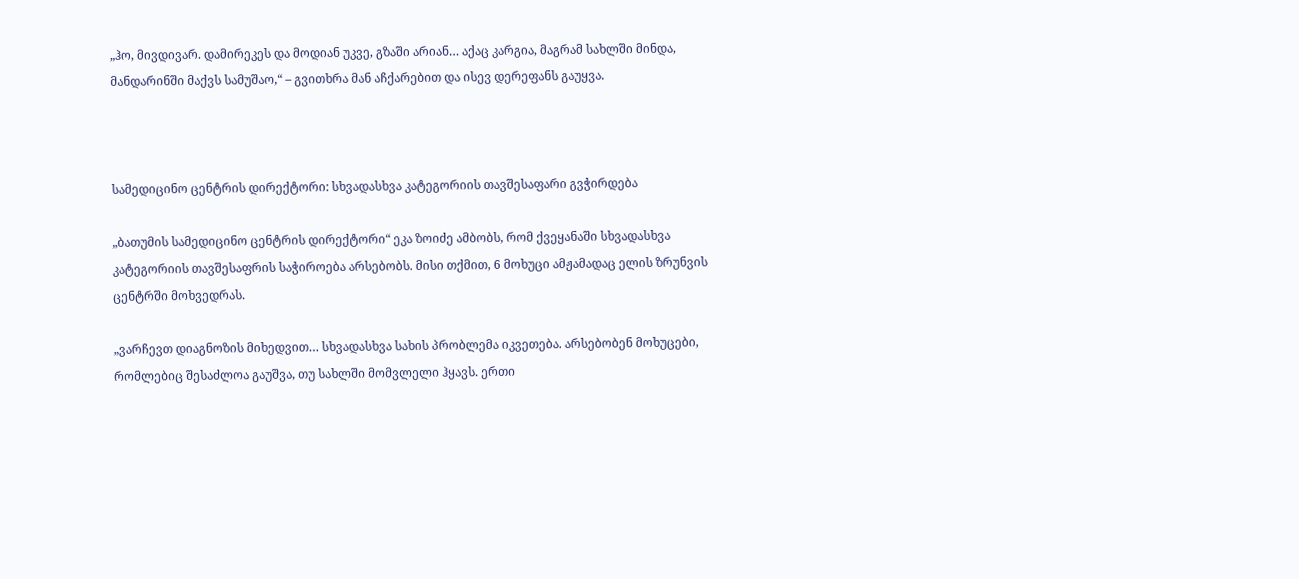„ჰო, მივდივარ. დამირეკეს და მოდიან უკვე, გზაში არიან… აქაც კარგია, მაგრამ სახლში მინდა, მანდარინში მაქვს სამუშაო,“ – გვითხრა მან აჩქარებით და ისევ დერეფანს გაუყვა.



სამედიცინო ცენტრის დირექტორი: სხვადასხვა კატეგორიის თავშესაფარი გვჭირდება

„ბათუმის სამედიცინო ცენტრის დირექტორი“ ეკა ზოიძე ამბობს, რომ ქვეყანაში სხვადასხვა კატეგორიის თავშესაფრის საჭიროება არსებობს. მისი თქმით, 6 მოხუცი ამჟამადაც ელის ზრუნვის ცენტრში მოხვედრას.

„ვარჩევთ დიაგნოზის მიხედვით… სხვადასხვა სახის პრობლემა იკვეთება. არსებობენ მოხუცები, რომლებიც შესაძლოა გაუშვა, თუ სახლში მომვლელი ჰყავს. ერთი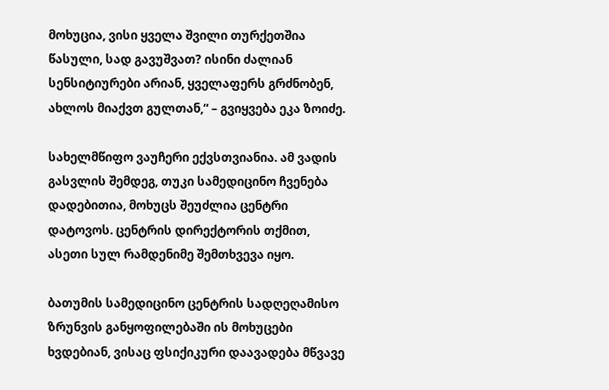მოხუცია, ვისი ყველა შვილი თურქეთშია წასული, სად გავუშვათ? ისინი ძალიან სენსიტიურები არიან, ყველაფერს გრძნობენ, ახლოს მიაქვთ გულთან,“ – გვიყვება ეკა ზოიძე.

სახელმწიფო ვაუჩერი ექვსთვიანია. ამ ვადის გასვლის შემდეგ, თუკი სამედიცინო ჩვენება დადებითია, მოხუცს შეუძლია ცენტრი დატოვოს. ცენტრის დირექტორის თქმით, ასეთი სულ რამდენიმე შემთხვევა იყო.

ბათუმის სამედიცინო ცენტრის სადღეღამისო ზრუნვის განყოფილებაში ის მოხუცები ხვდებიან, ვისაც ფსიქიკური დაავადება მწვავე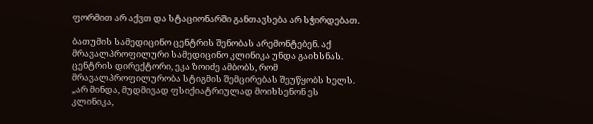ფორმით არ აქვთ და სტაციონარში განთავსება არ სჭირდებათ.

ბათუმის სამედიცინო ცენტრის შენობას არემონტებენ. აქ მრავალპროფილური სამედიცინო კლინიკა უნდა გაიხსნას. ცენტრის დირექტორი, ეკა ზოიძე ამბობს, რომ მრავალპროფილურობა სტიგმის შემცირებას შეუწყობს ხელს. „არ მინდა, მუდმივად ფსიქიატრიულად მოიხსენონ ეს კლინიკა,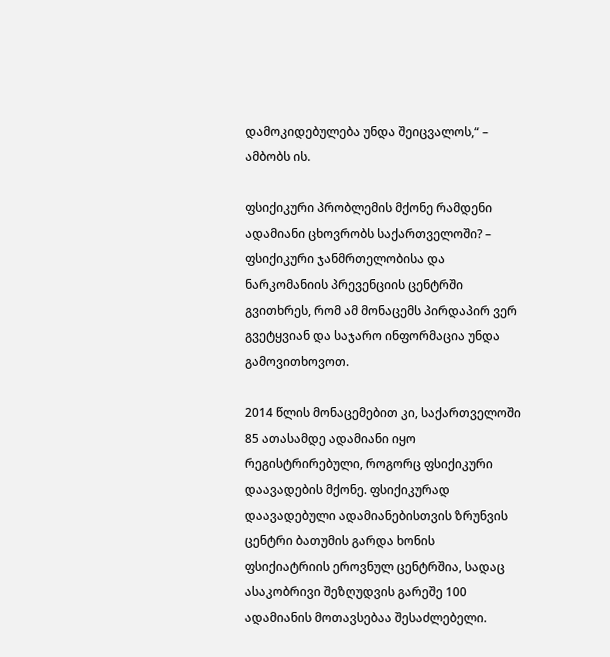დამოკიდებულება უნდა შეიცვალოს,“ – ამბობს ის.

ფსიქიკური პრობლემის მქონე რამდენი ადამიანი ცხოვრობს საქართველოში? – ფსიქიკური ჯანმრთელობისა და ნარკომანიის პრევენციის ცენტრში გვითხრეს, რომ ამ მონაცემს პირდაპირ ვერ გვეტყვიან და საჯარო ინფორმაცია უნდა გამოვითხოვოთ.

2014 წლის მონაცემებით კი, საქართველოში 85 ათასამდე ადამიანი იყო რეგისტრირებული, როგორც ფსიქიკური დაავადების მქონე. ფსიქიკურად დაავადებული ადამიანებისთვის ზრუნვის ცენტრი ბათუმის გარდა ხონის ფსიქიატრიის ეროვნულ ცენტრშია, სადაც ასაკობრივი შეზღუდვის გარეშე 100 ადამიანის მოთავსებაა შესაძლებელი.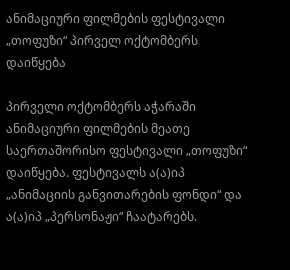ანიმაციური ფილმების ფესტივალი „თოფუზი“ პირველ ოქტომბერს დაიწყება

პირველი ოქტომბერს აჭარაში ანიმაციური ფილმების მეათე საერთაშორისო ფესტივალი „თოფუზი“ დაიწყება. ფესტივალს ა(ა)იპ „ანიმაციის განვითარების ფონდი“ და ა(ა)იპ „პერსონაჟი“ ჩაატარებს.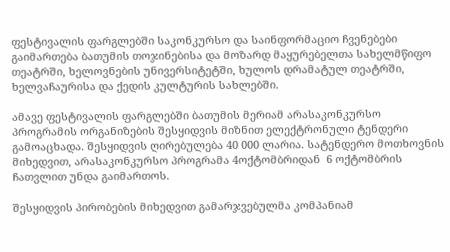ფესტივალის ფარგლებში საკონკურსო და საინფორმაციო ჩვენებები გაიმართება ბათუმის თოჯინებისა და მოზარდ მაყურებელთა სახელმწიფო თეატრში, ხელოვნების უნივერსიტეტში, ხულოს დრამატულ თეატრში, ხელვაჩაურისა და ქედის კულტურის სახლებში.

ამავე ფესტივალის ფარგლებში ბათუმის მერიამ არასაკონკურსო პროგრამის ორგანიზების შესყიდვის მიზნით ელექტრონული ტენდერი გამოაცხადა. შესყიდვის ღირებულება 40 000 ლარია. სატენდერო მოთხოვნის მიხედვით, არასაკონკურსო პროგრამა 4ოქტომბრიდან  6 ოქტომბრის ჩათვლით უნდა გაიმართოს.

შესყიდვის პირობების მიხედვით გამარჯვებულმა კომპანიამ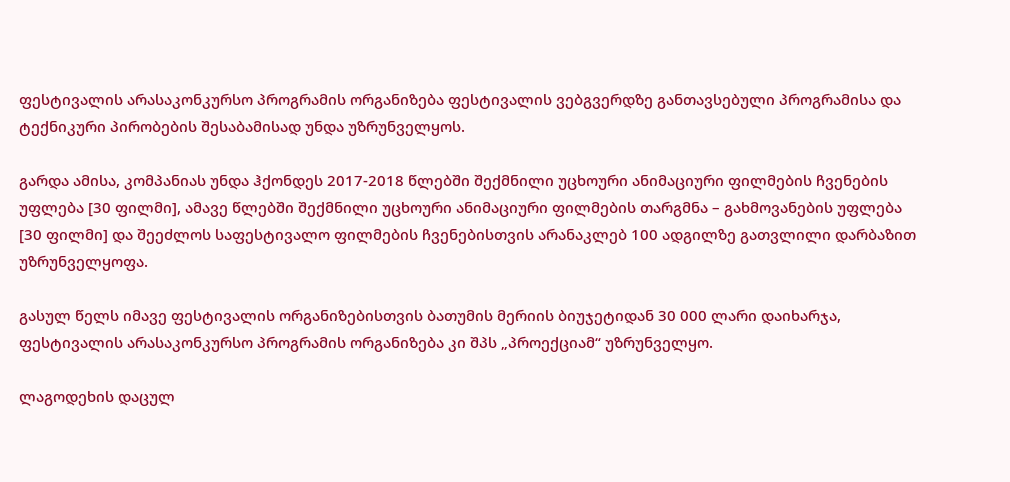ფესტივალის არასაკონკურსო პროგრამის ორგანიზება ფესტივალის ვებგვერდზე განთავსებული პროგრამისა და ტექნიკური პირობების შესაბამისად უნდა უზრუნველყოს.

გარდა ამისა, კომპანიას უნდა ჰქონდეს 2017-2018 წლებში შექმნილი უცხოური ანიმაციური ფილმების ჩვენების უფლება [30 ფილმი], ამავე წლებში შექმნილი უცხოური ანიმაციური ფილმების თარგმნა – გახმოვანების უფლება [30 ფილმი] და შეეძლოს საფესტივალო ფილმების ჩვენებისთვის არანაკლებ 100 ადგილზე გათვლილი დარბაზით უზრუნველყოფა.

გასულ წელს იმავე ფესტივალის ორგანიზებისთვის ბათუმის მერიის ბიუჯეტიდან 30 000 ლარი დაიხარჯა, ფესტივალის არასაკონკურსო პროგრამის ორგანიზება კი შპს „პროექციამ“ უზრუნველყო.

ლაგოდეხის დაცულ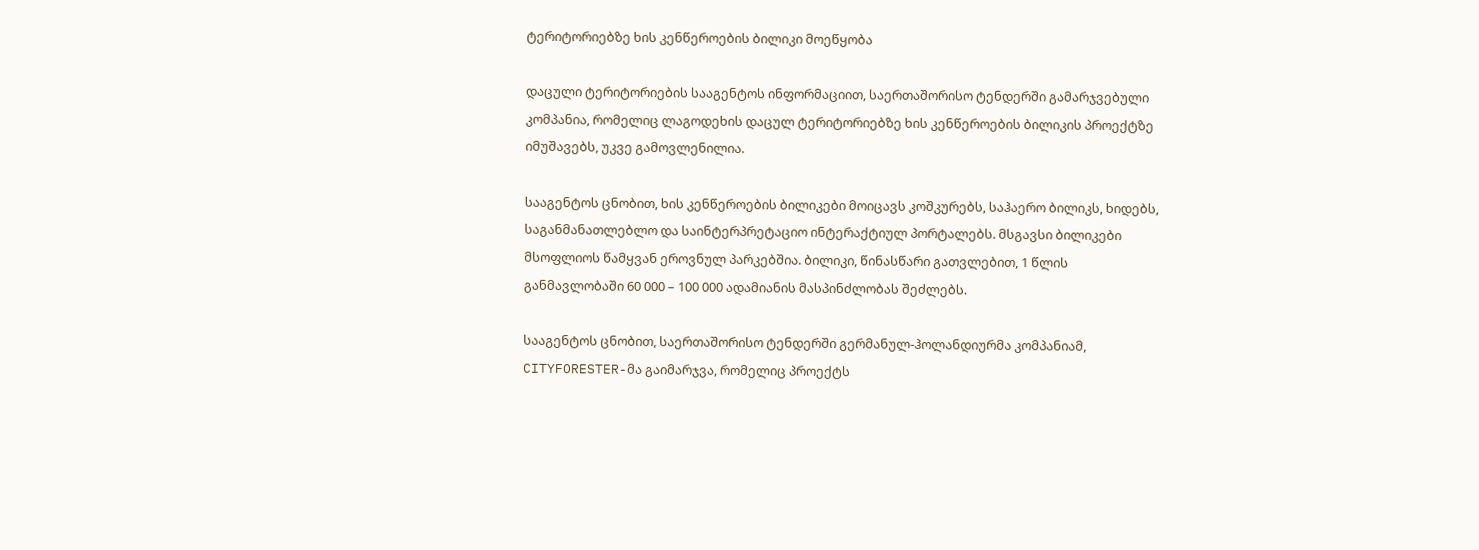ტერიტორიებზე ხის კენწეროების ბილიკი მოეწყობა

დაცული ტერიტორიების სააგენტოს ინფორმაციით, საერთაშორისო ტენდერში გამარჯვებული კომპანია, რომელიც ლაგოდეხის დაცულ ტერიტორიებზე ხის კენწეროების ბილიკის პროექტზე იმუშავებს, უკვე გამოვლენილია.

სააგენტოს ცნობით, ხის კენწეროების ბილიკები მოიცავს კოშკურებს, საჰაერო ბილიკს, ხიდებს, საგანმანათლებლო და საინტერპრეტაციო ინტერაქტიულ პორტალებს. მსგავსი ბილიკები მსოფლიოს წამყვან ეროვნულ პარკებშია. ბილიკი, წინასწარი გათვლებით, 1 წლის განმავლობაში 60 000 – 100 000 ადამიანის მასპინძლობას შეძლებს.

სააგენტოს ცნობით, საერთაშორისო ტენდერში გერმანულ-ჰოლანდიურმა კომპანიამ, CITYFORESTER-მა გაიმარჯვა, რომელიც პროექტს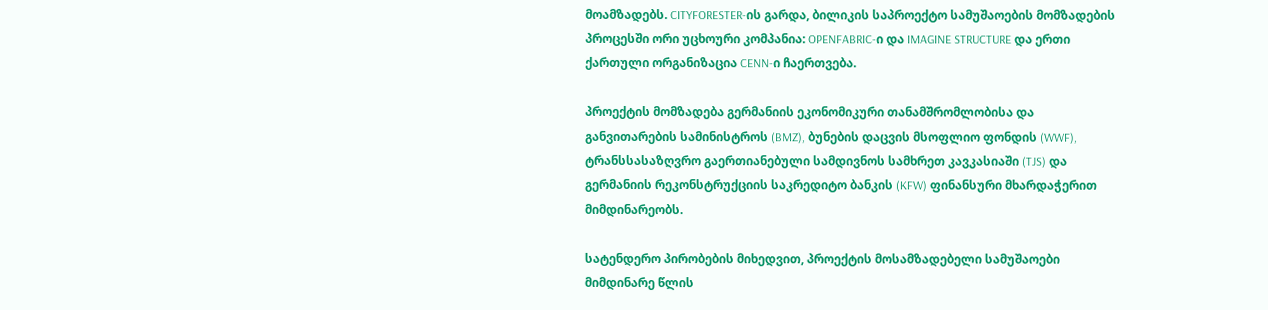მოამზადებს. CITYFORESTER-ის გარდა, ბილიკის საპროექტო სამუშაოების მომზადების პროცესში ორი უცხოური კომპანია: OPENFABRIC-ი და IMAGINE STRUCTURE და ერთი ქართული ორგანიზაცია CENN-ი ჩაერთვება.

პროექტის მომზადება გერმანიის ეკონომიკური თანამშრომლობისა და განვითარების სამინისტროს (BMZ), ბუნების დაცვის მსოფლიო ფონდის (WWF), ტრანსსასაზღვრო გაერთიანებული სამდივნოს სამხრეთ კავკასიაში (TJS) და გერმანიის რეკონსტრუქციის საკრედიტო ბანკის (KFW) ფინანსური მხარდაჭერით მიმდინარეობს.

სატენდერო პირობების მიხედვით, პროექტის მოსამზადებელი სამუშაოები მიმდინარე წლის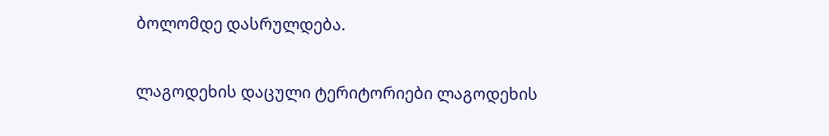ბოლომდე დასრულდება.

ლაგოდეხის დაცული ტერიტორიები ლაგოდეხის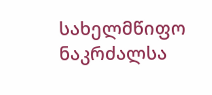სახელმწიფო ნაკრძალსა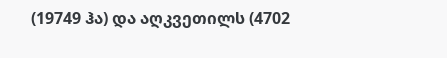(19749 ჰა) და აღკვეთილს (4702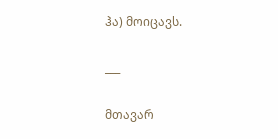ჰა) მოიცავს.

___

მთავარ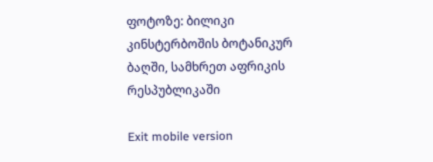ფოტოზე: ბილიკი კინსტერბოშის ბოტანიკურ ბაღში, სამხრეთ აფრიკის რესპუბლიკაში

Exit mobile version